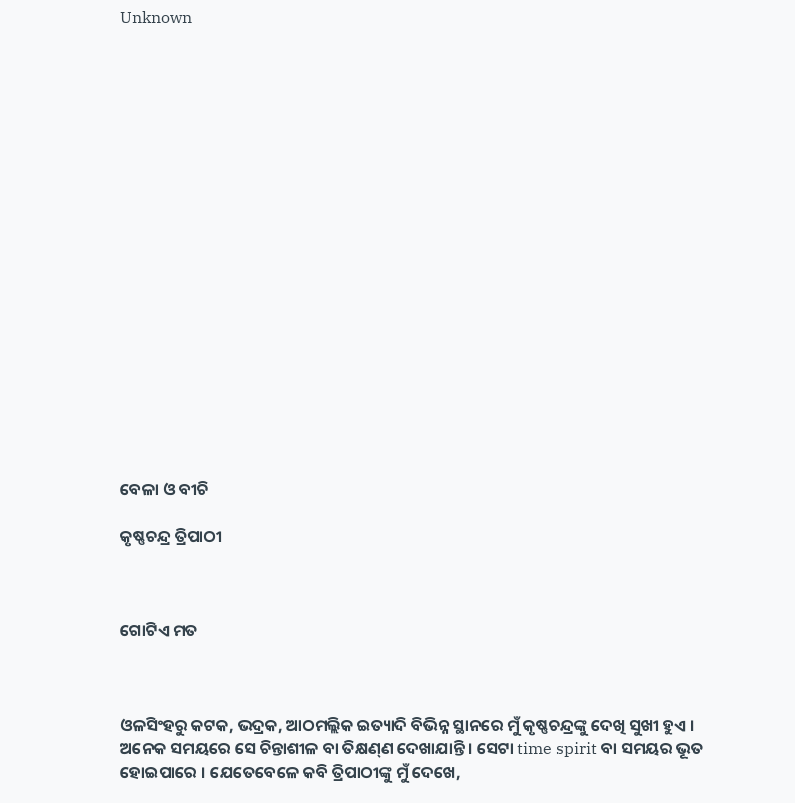Unknown



















ବେଳା ଓ ବୀଚି

କୃଷ୍ଣଚନ୍ଦ୍ର ତ୍ରିପାଠୀ



ଗୋଟିଏ ମତ



ଓଳସିଂହରୁ କଟକ, ଭଦ୍ରକ, ଆଠମଲ୍ଲିକ ଇତ୍ୟାଦି ବିଭିନ୍ନ ସ୍ଥାନରେ ମୁଁ କୃଷ୍ଣଚନ୍ଦ୍ରଙ୍କୁ ଦେଖି ସୁଖୀ ହୁଏ । ଅନେକ ସମୟରେ ସେ ଚିନ୍ତାଶୀଳ ବା ତିକ୍ଷଣ୍‍ଣ ଦେଖାଯାନ୍ତି । ସେଟା time spirit ବା ସମୟର ଭୂତ ହୋଇପାରେ । ଯେତେବେଳେ କବି ତ୍ରିପାଠୀଙ୍କୁ ମୁଁ ଦେଖେ,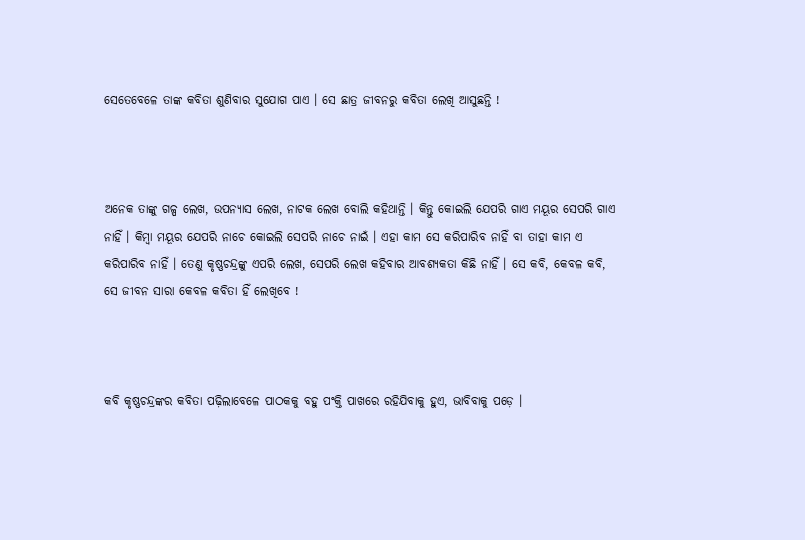ସେତେବେଳେ ତାଙ୍କ କବିତା ଶୁଣିବାର ସୁଯୋଗ ପାଏ । ସେ ଛାତ୍ର ଜୀବନରୁ କବିତା ଲେଖି ଆସୁଛନ୍ତି !



ଅନେକ ତାଙ୍କୁ ଗଳ୍ପ ଲେଖ, ଉପନ୍ୟାସ ଲେଖ, ନାଟକ ଲେଖ ବୋଲି କହିଥାନ୍ତି । କିନ୍ତୁ କୋଇଲି ଯେପରି ଗାଏ ମୟୂର ସେପରି ଗାଏ ନାହିଁ । କିମ୍ବା ମୟୂର ଯେପରି ନାଚେ କୋଇଲି ସେପରି ନାଚେ ନାଇଁ । ଏହା କାମ ସେ କରିପାରିବ ନାହିଁ ବା ତାହା କାମ ଏ କରିପାରିବ ନାହିଁ । ତେଣୁ କୃଷ୍ଣଚନ୍ଦ୍ରଙ୍କୁ ଏପରି ଲେଖ, ସେପରି ଲେଖ କହିବାର ଆବଶ୍ୟକତା କିଛି ନାହିଁ । ସେ କବି, କେବଳ କବି, ସେ ଜୀବନ ସାରା କେବଳ କବିତା ହିଁ ଲେଖିବେ !



କବି କୃଷ୍ଣଚନ୍ଦ୍ରଙ୍କର କବିତା ପଢ଼ିଲାବେଳେ ପାଠକକୁ ବହୁ ପଂକ୍ତି ପାଖରେ ରହିଯିବାକୁ ହୁଏ, ଭାବିବାକୁ ପଡ଼େ ।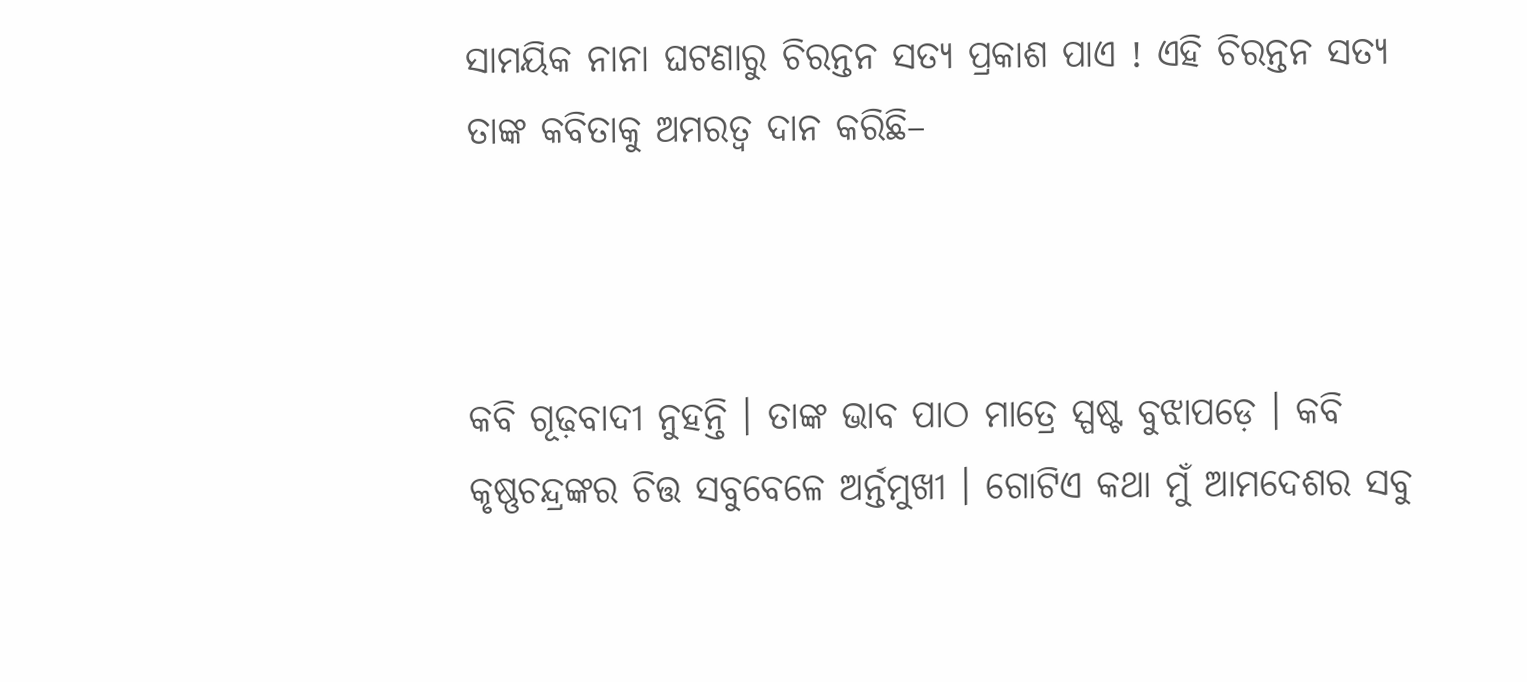ସାମୟିକ ନାନା ଘଟଣାରୁ ଚିରନ୍ତନ ସତ୍ୟ ପ୍ରକାଶ ପାଏ ! ଏହି ଚିରନ୍ତନ ସତ୍ୟ ତାଙ୍କ କବିତାକୁ ଅମରତ୍ୱ ଦାନ କରିଛି–



କବି ଗୂଢ଼ବାଦୀ ନୁହନ୍ତି । ତାଙ୍କ ଭାବ ପାଠ ମାତ୍ରେ ସ୍ପଷ୍ଟ ବୁଝାପଡ଼େ । କବି କୃଷ୍ଣଚନ୍ଦ୍ରଙ୍କର ଚିତ୍ତ ସବୁବେଳେ ଅର୍ନ୍ତମୁଖୀ । ଗୋଟିଏ କଥା ମୁଁ ଆମଦେଶର ସବୁ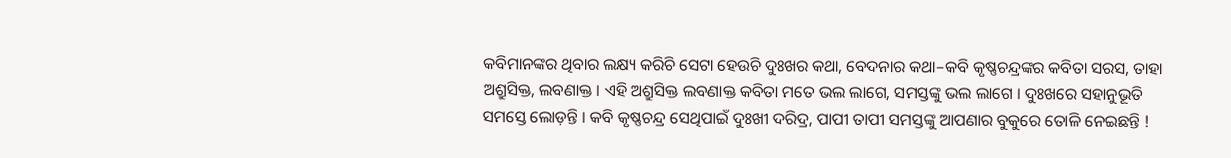କବିମାନଙ୍କର ଥିବାର ଲକ୍ଷ୍ୟ କରିଚି ସେଟା ହେଉଚି ଦୁଃଖର କଥା, ବେଦନାର କଥା–କବି କୃଷ୍ଣଚନ୍ଦ୍ରଙ୍କର କବିତା ସରସ, ତାହା ଅଶ୍ରୁସିକ୍ତ, ଲବଣାକ୍ତ । ଏହି ଅଶ୍ରୁସିକ୍ତ ଲବଣାକ୍ତ କବିତା ମତେ ଭଲ ଲାଗେ, ସମସ୍ତଙ୍କୁ ଭଲ ଲାଗେ । ଦୁଃଖରେ ସହାନୁଭୂତି ସମସ୍ତେ ଲୋଡ଼ନ୍ତି । କବି କୃଷ୍ଣଚନ୍ଦ୍ର ସେଥିପାଇଁ ଦୁଃଖୀ ଦରିଦ୍ର, ପାପୀ ତାପୀ ସମସ୍ତଙ୍କୁ ଆପଣାର ବୁକୁରେ ତୋଳି ନେଇଛନ୍ତି !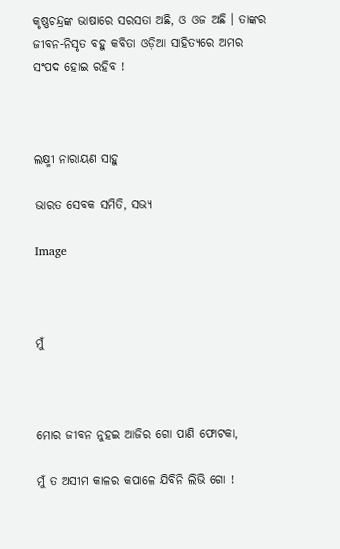କୃଷ୍ଣଚନ୍ଦ୍ରଙ୍କ ଭାଷାରେ ସରସତା ଅଛି, ଓ ଓଜ ଅଛି । ତାଙ୍କର ଜୀବନ-ନିସୃତ ବହୁ କବିତା ଓଡ଼ିଆ ସାହିତ୍ୟରେ ଅମର ସଂପଦ ହୋଇ ରହିବ !



ଲକ୍ଷ୍ମୀ ନାରାୟଣ ସାହୁ

ଭାରତ ସେବକ ସମିତି, ସଭ୍ୟ

Image



ମୁଁ



ମୋର ଜୀବନ ନୁହଇ ଆଜିର ଗୋ ପାଣି ଫୋଟକା,

ମୁଁ ତ ଅସୀମ କାଳର କପାଳେ ଯିବିନି ଲିଭି ଗୋ !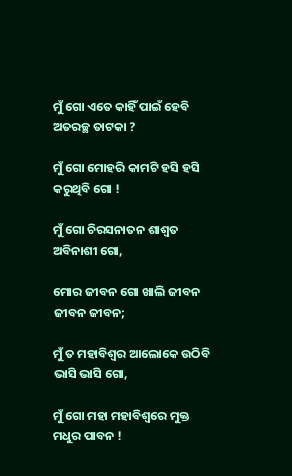ମୁଁ ଗୋ ଏତେ କାହିଁ ପାଇଁ ହେବି ଅତରଚ୍ଛ ତାଟକା ?

ମୁଁ ଗୋ ମୋହରି କାମଟି ହସି ହସି କରୁଥିବି ଗୋ !

ମୁଁ ଗୋ ଚିରସନାତନ ଶାଶ୍ୱତ ଅବିନାଶୀ ଗୋ,

ମୋର ଜୀବନ ଗୋ ଖାଲି ଜୀବନ ଜୀବନ ଜୀବନ;

ମୁଁ ତ ମହାବିଶ୍ୱର ଆଲୋକେ ଉଠିବି ଭାସି ଭାସି ଗୋ,

ମୁଁ ଗୋ ମହା ମହାବିଶ୍ୱରେ ମୁକ୍ତ ମଧୁର ପାବନ !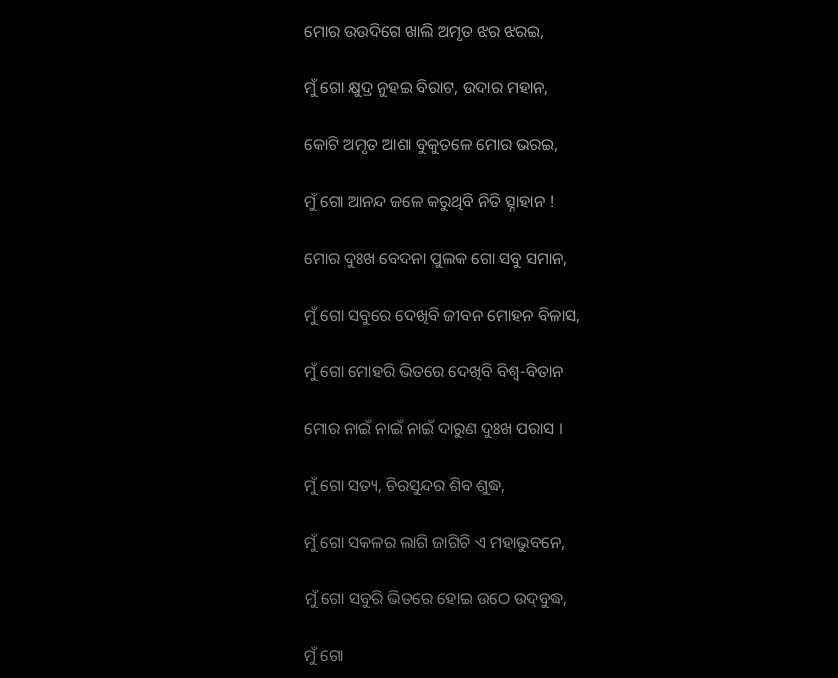ମୋର ଉଉଦିଗେ ଖାଲି ଅମୃତ ଝର ଝରଇ,

ମୁଁ ଗୋ କ୍ଷୁଦ୍ର ନୁହଇ ବିରାଟ, ଉଦାର ମହାନ,

କୋଟି ଅମୃତ ଆଶା ବୁକୁତଳେ ମୋର ଭରଇ,

ମୁଁ ଗୋ ଆନନ୍ଦ ଜଳେ କରୁଥିବି ନିତି ତ୍ସ୍ନାହାନ !

ମୋର ଦୁଃଖ ବେଦନା ପୁଲକ ଗୋ ସବୁ ସମାନ,

ମୁଁ ଗୋ ସବୁରେ ଦେଖିବି ଜୀବନ ମୋହନ ବିଳାସ,

ମୁଁ ଗୋ ମୋହରି ଭିତରେ ଦେଖିବି ବିଶ୍ୱ-ବିତାନ

ମୋର ନାଇଁ ନାଇଁ ନାଇଁ ଦାରୁଣ ଦୁଃଖ ପରାସ ।

ମୁଁ ଗୋ ସତ୍ୟ, ଚିରସୁନ୍ଦର ଶିବ ଶୁଦ୍ଧ,

ମୁଁ ଗୋ ସକଳର ଲାଗି ଜାଗିଚି ଏ ମହାଭୁବନେ,

ମୁଁ ଗୋ ସବୁରି ଭିତରେ ହୋଇ ଉଠେ ଉଦ୍‌ବୁଦ୍ଧ,

ମୁଁ ଗୋ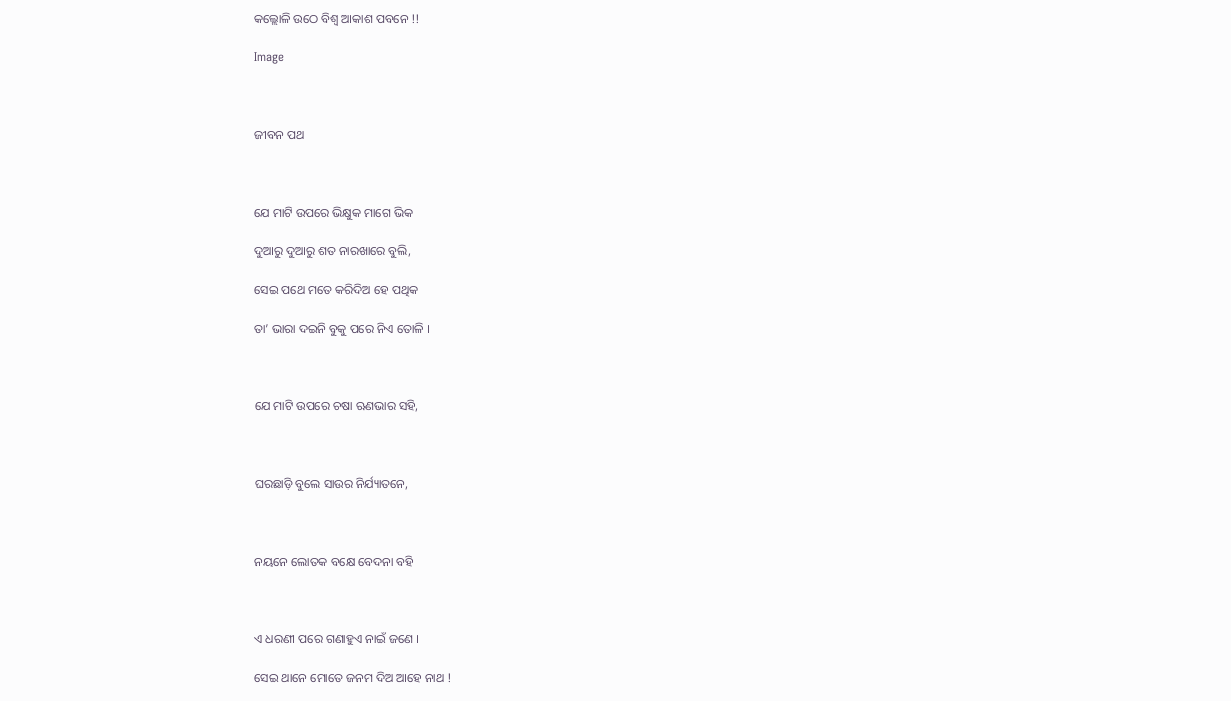କଲ୍ଲୋଳି ଉଠେ ବିଶ୍ୱ ଆକାଶ ପବନେ !!

Image



ଜୀବନ ପଥ



ଯେ ମାଟି ଉପରେ ଭିକ୍ଷୁକ ମାଗେ ଭିକ

ଦୁଆରୁ ଦୁଆରୁ ଶତ ନାରଖାରେ ବୁଲି,

ସେଇ ପଥେ ମତେ କରିଦିଅ ହେ ପଥିକ

ତା’ ଭାରା ଦଇନି ବୁକୁ ପରେ ନିଏ ତୋଳି ।



ଯେ ମାଟି ଉପରେ ଚଷା ଋଣଭାର ସହି,



ଘରଛାଡ଼ି ବୁଲେ ସାଉର ନିର୍ଯ୍ୟାତନେ,



ନୟନେ ଲୋତକ ବକ୍ଷେ ବେଦନା ବହି



ଏ ଧରଣୀ ପରେ ଗଣାହୁଏ ନାଇଁ ଜଣେ ।

ସେଇ ଥାନେ ମୋତେ ଜନମ ଦିଅ ଆହେ ନାଥ !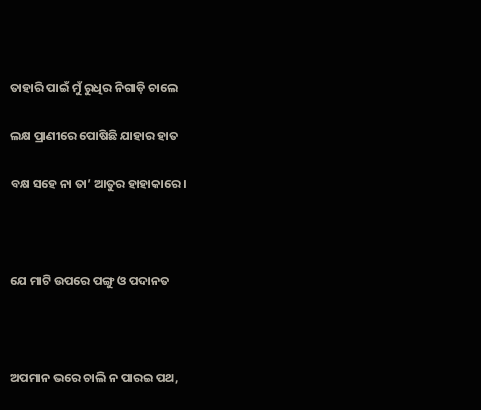ତାହାରି ପାଇଁ ମୁଁ ରୁଧିର ନିଗାଡ଼ି ଚାଲେ

ଲକ୍ଷ ପ୍ରାଣୀରେ ପୋଷିଛି ଯାହାର ହାତ

ବକ୍ଷ ସହେ ନା ତା’ ଆତୁର ହାହାକାରେ ।



ଯେ ମାଟି ଉପରେ ପଙ୍ଗୁ ଓ ପଦାନତ



ଅପମାନ ଭରେ ଚାଲି ନ ପାରଇ ପଥ,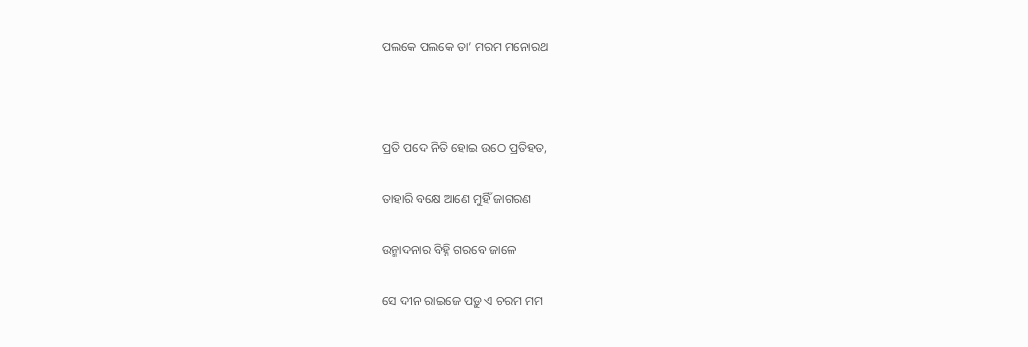ପଲକେ ପଲକେ ତା’ ମରମ ମନୋରଥ



ପ୍ରତି ପଦେ ନିତି ହୋଇ ଉଠେ ପ୍ରତିହତ,

ତାହାରି ବକ୍ଷେ ଆଣେ ମୁହିଁ ଜାଗରଣ

ଉନ୍ମାଦନାର ବିହ୍ନି ଗରବେ ଜାଳେ

ସେ ଦୀନ ରାଇଜେ ପଡ଼ୁ ଏ ଚରମ ମମ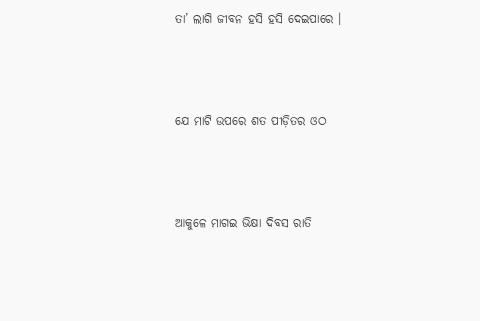ତା’ ଲାଗି ଜୀବନ ହସି ହସି ଦେଇପାରେ ।



ଯେ ମାଟି ଉପରେ ଶତ ପୀଡ଼ିତର ଓଠ



ଆକୁଳେ ମାଗଇ ଭିକ୍ଷା ଦିବସ ରାତି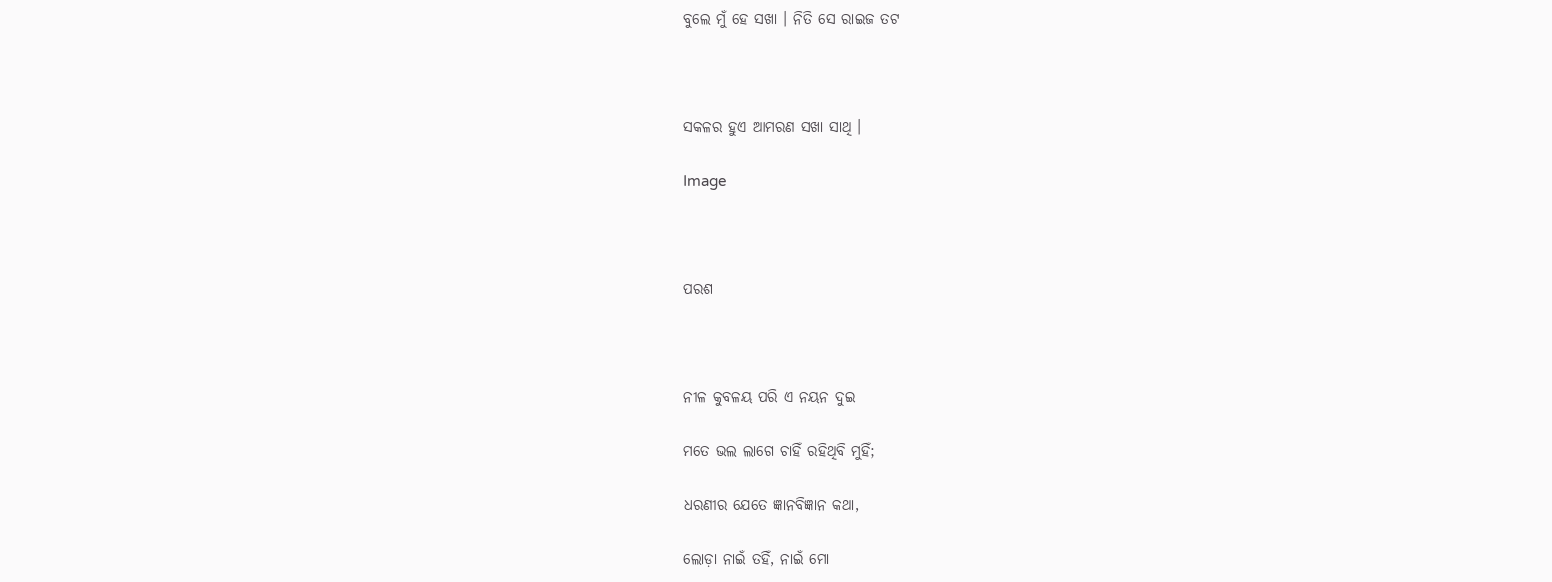ବୁଲେ ମୁଁ ହେ ସଖା । ନିତି ସେ ରାଇଜ ତଟ



ସକଳର ହୁଏ ଆମରଣ ସଖା ସାଥି ।

Image



ପରଶ



ନୀଳ କୁବଳୟ ପରି ଏ ନୟନ ଦୁଇ

ମତେ ଭଲ ଲାଗେ ଚାହିଁ ରହିଥିବି ମୁହିଁ;

ଧରଣୀର ଯେତେ ଜ୍ଞାନବିଜ୍ଞାନ କଥା,

ଲୋଡ଼ା ନାଇଁ ତହିଁ, ନାଇଁ ମୋ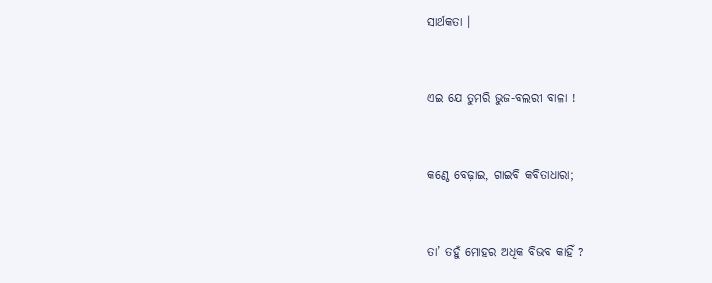ସାର୍ଥକତା ।



ଏଇ ଯେ ତୁମରି ଭୁଜ-ବଲରୀ ବାଳା !



କଣ୍ଠେ ବେଢ଼ାଇ, ଗାଇବି କବିତାଧାରା;



ତା’ ତହୁଁ ମୋହର ଅଧିକ ବିଭବ କାହିଁ ?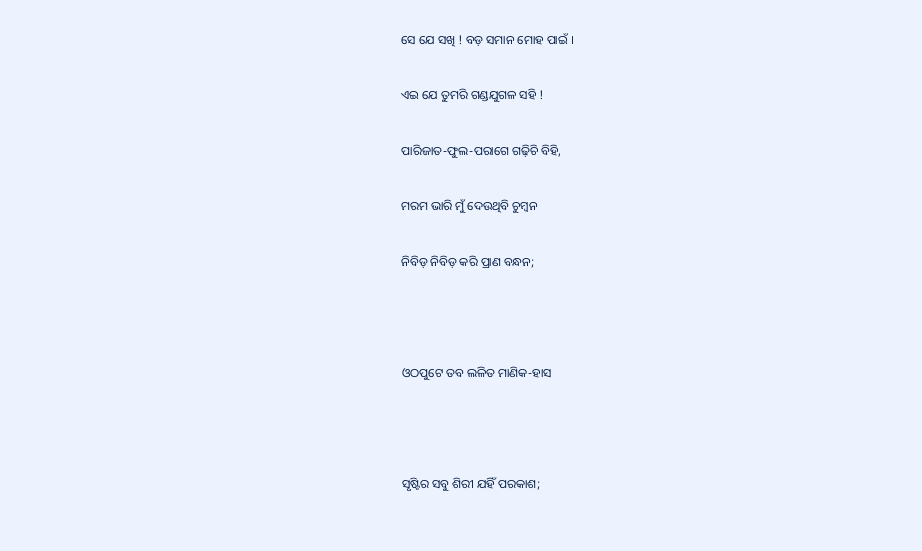ସେ ଯେ ସଖି ! ବଡ଼ ସମାନ ମୋହ ପାଇଁ ।

ଏଇ ଯେ ତୁମରି ଗଣ୍ଡଯୁଗଳ ସହି !

ପାରିଜାତ-ଫୁଲ-ପରାଗେ ଗଢ଼ିଚି ବିହି,

ମରମ ଭାରି ମୁଁ ଦେଉଥିବି ଚୁମ୍ବନ

ନିବିଡ଼ ନିବିଡ଼ କରି ପ୍ରାଣ ବନ୍ଧନ;



ଓଠପୁଟେ ତବ ଲଳିତ ମାଣିକ-ହାସ



ସୃଷ୍ଟିର ସବୁ ଶିରୀ ଯହିଁ ପରକାଶ;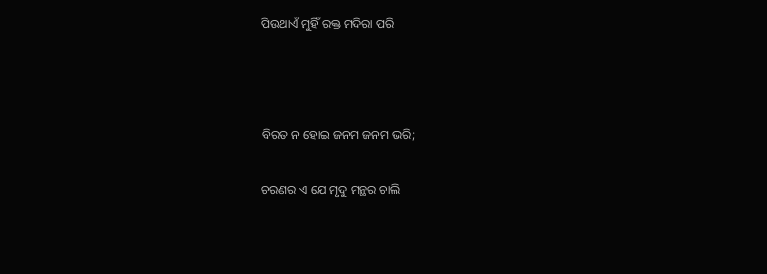ପିଉଥାଏଁ ମୁହିଁ ରକ୍ତ ମଦିରା ପରି



ବିରତ ନ ହୋଇ ଜନମ ଜନମ ଭରି;

ଚରଣର ଏ ଯେ ମୃଦୁ ମନ୍ଥର ଚାଲି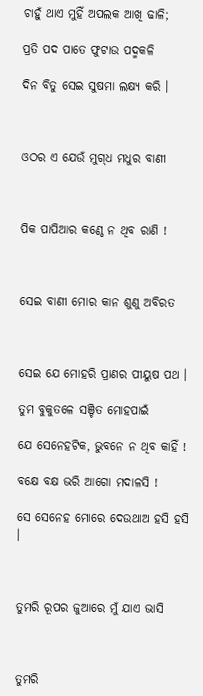ଚାହୁଁ ଥାଏ ମୁହିଁ ଅପଲକ ଆଖି ଢାଳି;

ପ୍ରତି ପଦ ପାତେ ଫୁଟାଉ ପଦ୍ମକଳି

ଦିନ ବିତୁ ସେଇ ସୁଷମା ଲକ୍ଷ୍ୟ କରି ।



ଓଠର ଏ ଯେଉଁ ମୁଗ୍‌ଧ ମଧୁର ବାଣୀ



ପିକ ପାପିଆର କଣ୍ଠେ ନ ଥିବ ରାଣି !



ସେଇ ବାଣୀ ମୋର କାନ ଶୁଣୁ ଅବିରତ



ସେଇ ଯେ ମୋହରି ପ୍ରାଣର ପୀୟୁଷ ପଥ ।

ତୁମ ବୁକୁତଳେ ସଞ୍ଚିତ ମୋହପାଇଁ

ଯେ ସେନେହଟିକ, ଭୁବନେ ନ ଥିବ କାହିଁ !

ବକ୍ଷେ ବକ୍ଷ ଭରି ଆଗୋ ମଦାଳସି !

ସେ ସେନେହ ମୋରେ ଦେଉଥାଅ ହସି ହସି ।



ତୁମରି ରୂପର ଜୁଆରେ ମୁଁ ଯାଏ ଭାସି



ତୁମରି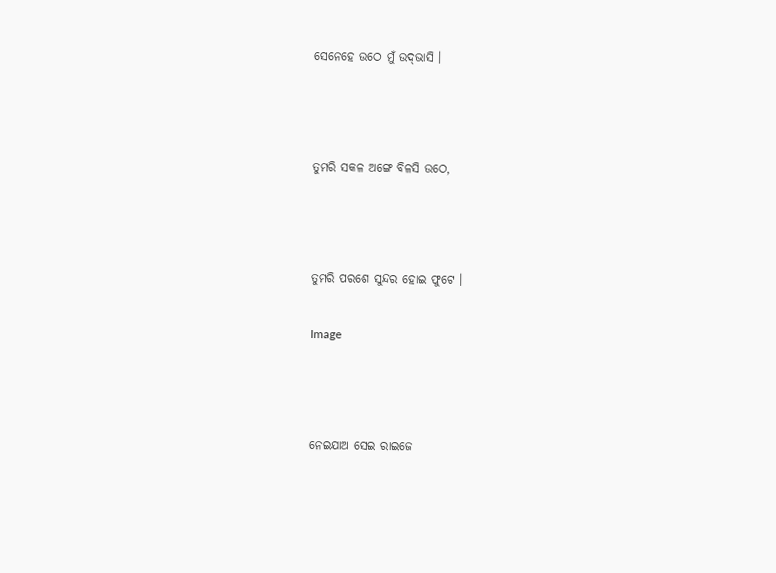ସେନେହେ ଉଠେ ମୁଁ ଉଦ୍‌ଭାସି ।



ତୁମରି ସକଳ ଅଙ୍ଗେ ବିଳସି ଉଠେ,



ତୁମରି ପରଶେ ସୁନ୍ଦର ହୋଇ ଫୁଟେ ।

Image



ନେଇଯାଅ ସେଇ ରାଇଜେ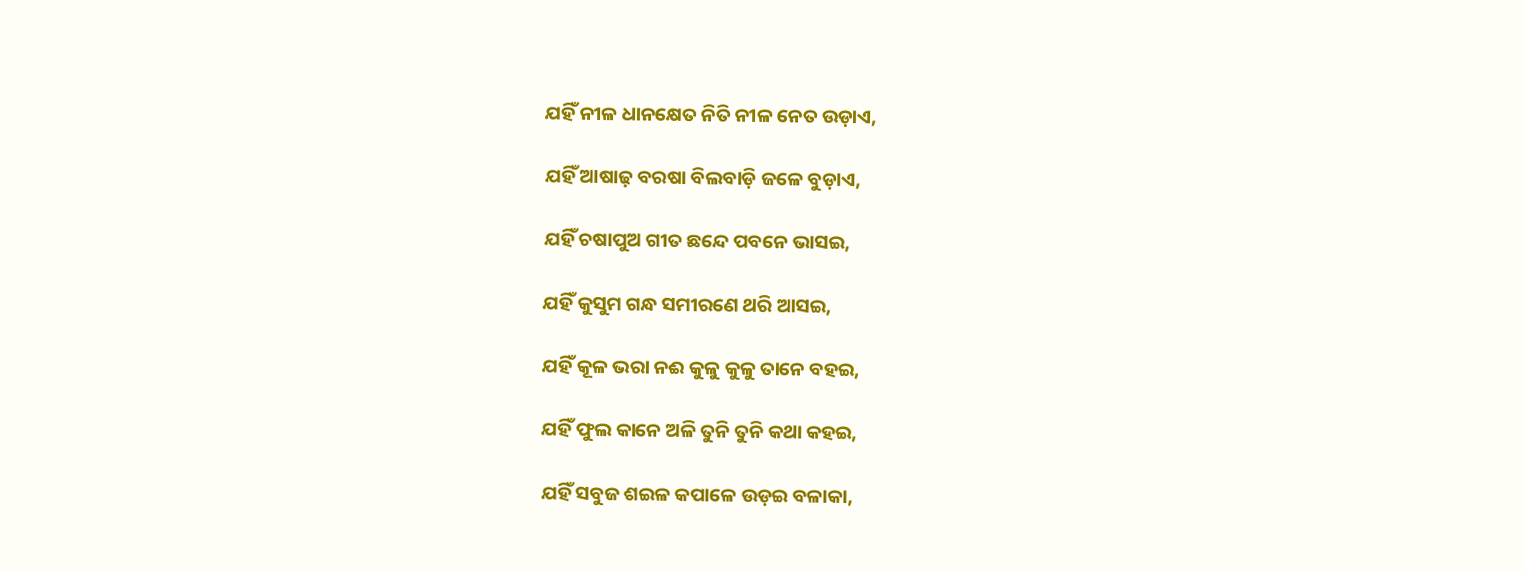ଯହିଁ ନୀଳ ଧାନକ୍ଷେତ ନିତି ନୀଳ ନେତ ଉଡ଼ାଏ,

ଯହିଁ ଆଷାଢ଼ ବରଷା ବିଲବାଡ଼ି ଜଳେ ବୁଡ଼ାଏ,

ଯହିଁ ଚଷାପୁଅ ଗୀତ ଛନ୍ଦେ ପବନେ ଭାସଇ,

ଯହିଁ କୁସୁମ ଗନ୍ଧ ସମୀରଣେ ଥରି ଆସଇ,

ଯହିଁ କୂଳ ଭରା ନଈ କୁଳୁ କୁଳୁ ତାନେ ବହଇ,

ଯହିଁ ଫୁଲ କାନେ ଅଳି ତୁନି ତୁନି କଥା କହଇ,

ଯହିଁ ସବୁଜ ଶଇଳ କପାଳେ ଉଡ଼ଇ ବଳାକା,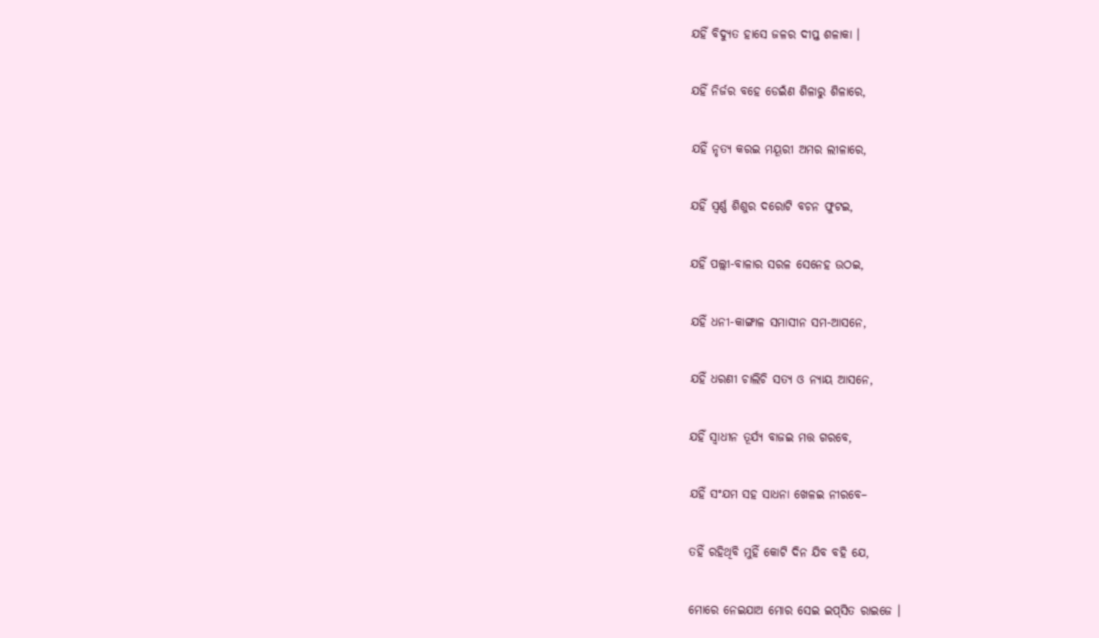ଯହିଁ ବିଦ୍ୟୁତ ହାସେ ଜଳର ଦୀପ୍ତ ଶଳାକା ।

ଯହିଁ ନିର୍ଜର ବହେ ଡେଇଁଣ ଶିଳାରୁ ଶିଳାରେ,

ଯହିଁ ନୃତ୍ୟ କରଇ ମୟୂରୀ ଅମର ଲୀଳାରେ,

ଯହିଁ ସ୍ୱର୍ଣ୍ଣ ଶିଶୁର ଦରୋଟି ବଚନ ଫୁଟଇ,

ଯହିଁ ପଲ୍ଲୀ-ବାଳାର ସରଳ ସେନେହ ଉଠଇ,

ଯହିଁ ଧନୀ-କାଙ୍ଗାଳ ସମାସୀନ ସମ-ଆସନେ,

ଯହିଁ ଧରଣୀ ଚାଲିଚି ସତ୍ୟ ଓ ନ୍ୟାୟ ଆସନେ,

ଯହିଁ ସ୍ୱାଧୀନ ତୂର୍ଯ୍ୟ ବାଜଇ ମତ୍ତ ଗରବେ,

ଯହିଁ ସଂଯମ ସହ ସାଧନା ଖେଳଇ ନୀରବେ–

ତହିଁ ରହିଥିବି ମୁହିଁ କୋଟି ଦିନ ଯିବ ବହି ଯେ,

ମୋରେ ନେଇଯାଅ ମୋର ସେଇ ଇପ୍‌ସିତ ରାଇଜେ ।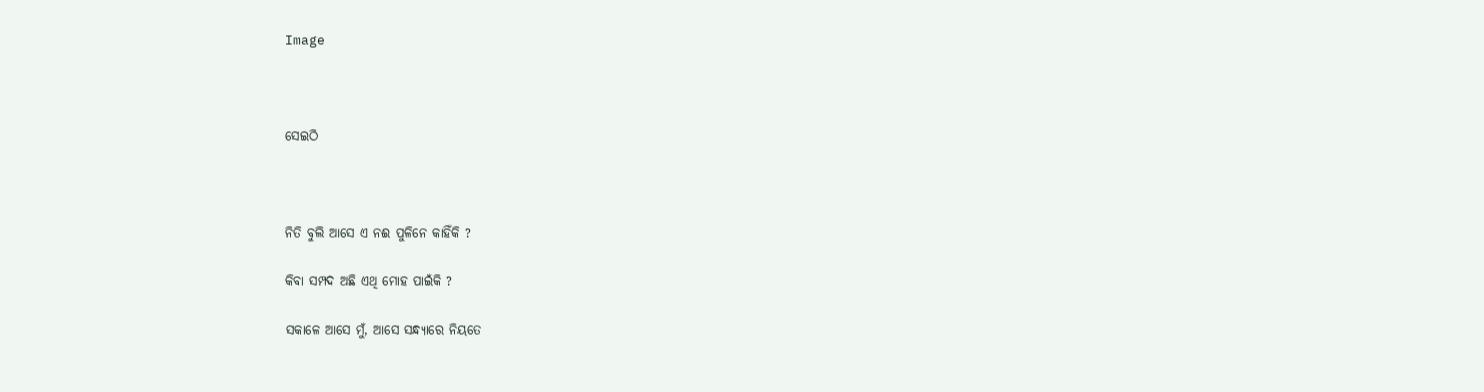Image



ସେଇଠି



ନିତି ବୁଲି ଆସେ ଏ ନଈ ପୁଳିନେ କାହିଁକି ?

କିବା ସମ୍ପଦ ଅଛି ଏଥି ମୋହ ପାଇଁକି ?

ସକାଳେ ଆସେ ମୁଁ, ଆସେ ସନ୍ଧ୍ୟାରେ ନିୟତେ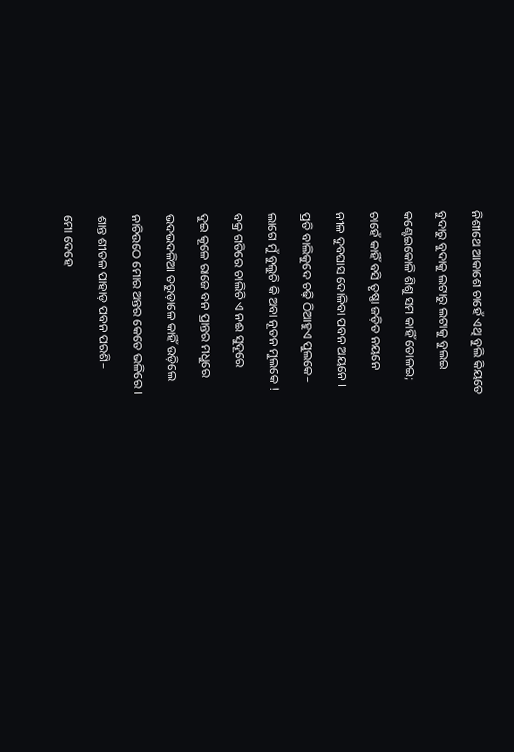ନିଶୀଥେ ଆକାଶେ ଚାହେଁ ଏଥି ବୁଲି କିୟତେ

ବୁଦାରୁ ବୁଦାକୁ ଲଟାରୁ ଲଟାକୁ ବୁଲଇ

କଣ୍ଟେଇକୋଳି ଶିଶୁ ସମ କାହିଁ ତୋଳଇ;

ଚାହେଁ କାହିଁ ବସି ତୃଷ୍ଣା ଜଡ଼ିତ ନୟନେ

ନୀଳ ଦୁବଘାସ ଦୋଳିବା ପବନ ଅୟନେ ।

ପ୍ରତି ବାଲିକୁଦେ ଚଢ଼ି ଠିଆହୁଏ ପୁଲକେ–

ଲାଗେ ମୁଁ ବୁଲୁଚି କି ଅବା ନୂତନ ମୁଲକେ !

ବକ୍ର ଗତିରେ ଚାଲିଚି ଏ ନଈ ସୁଦୂରେ

ଦୁଇ କୂଳେ ରାଜେ ବନ ପ୍ରାନ୍ତର ମଧୁରେ

ଭଦଭଦଳିଆ ତରୁଡ଼ାଳେ କାହିଁ ଉଡ଼ିଲେ

ନାଚିଉଠେ ମୋର ଅନ୍ତର କେତେ ଭଳିରେ ।

ଶାନ୍ତ ଶୀତଳ ପାହାଡ଼ ପବନ ପରଶି–

ମୋ ଦେହେ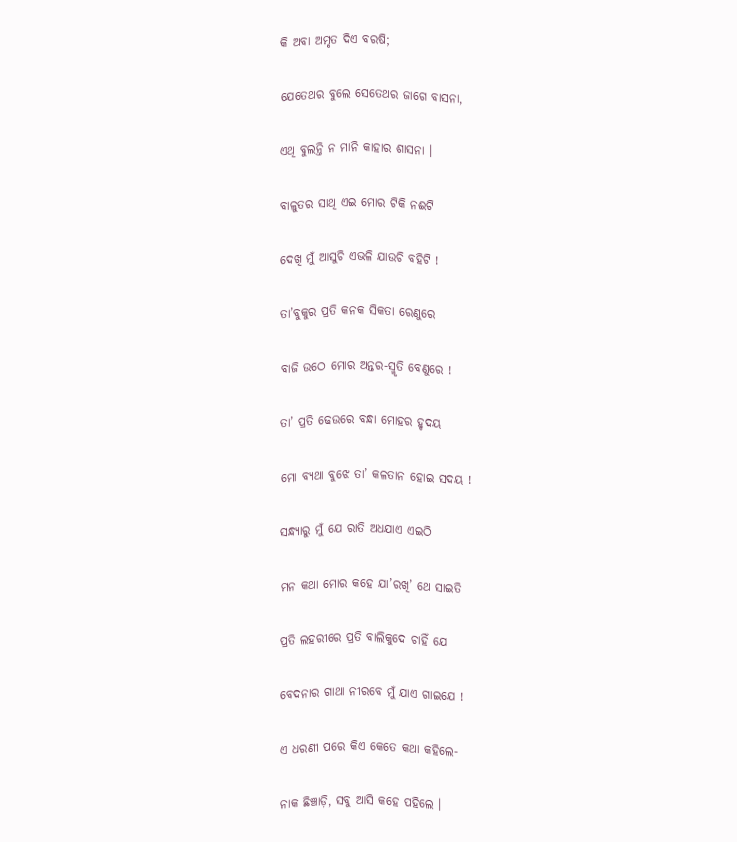କି ଅବା ଅମୃତ ଦିଏ ବରଷି;

ଯେତେଥର ବୁଲେ ସେତେଥର ଜାଗେ ବାସନା,

ଏଥି ବୁଲନ୍ତି ନ ମାନି କାହାର ଶାସନା ।

ବାଳୁତର ସାଥି ଏଇ ମୋର ଟିକି ନଈଟି

ଦେଖି ମୁଁ ଆସୁଚି ଏଭଳି ଯାଉଚି ବହିଟି !

ତା’ବୁକୁର ପ୍ରତି କନକ ସିକତା ରେଣୁରେ

ବାଜି ଉଠେ ମୋର ଅନ୍ତର-ସ୍ମୃତି ବେଣୁରେ !

ତା’ ପ୍ରତି ଢେଉରେ ବନ୍ଧା ମୋହର ହୃଦୟ

ମୋ ବ୍ୟଥା ବୁଝେ ତା’ କଳତାନ ହୋଇ ସଦୟ !

ସନ୍ଧ୍ୟାରୁ ମୁଁ ଯେ ରାତି ଅଧଯାଏ ଏଇଠି

ମନ କଥା ମୋର କହେ ଯା’ରଖି’ ଥେ ସାଇତି

ପ୍ରତି ଲହରୀରେ ପ୍ରତି ବାଲିକୁଦେ ଚାହିଁ ଯେ

ବେଦନାର ଗାଥା ନୀରବେ ମୁଁ ଯାଏ ଗାଇଯେ !

ଏ ଧରଣୀ ପରେ କିଏ କେତେ କଥା କହିଲେ-

ନାକ ଛିଞ୍ଚାଡ଼ି, ସବୁ ଆସି କହେ ପହିଲେ ।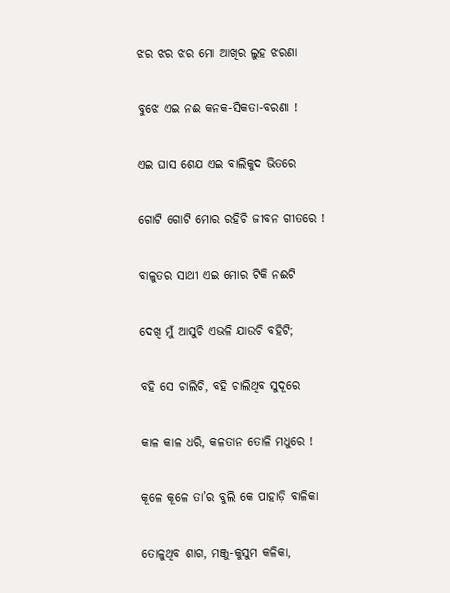ଝର ଝର ଝର ମୋ ଆଖିର ଲୁହ ଝରଣା

ବୁଝେ ଏଇ ନଈ କନକ-ସିକତା-ବରଣା !

ଏଇ ଘାସ ଶେଯ ଏଇ ବାଲିକୁଦ ଭିତରେ

ଗୋଟି ଗୋଟି ମୋର ରହିଚି ଜୀବନ ଗୀତରେ !

ବାଳୁତର ସାଥୀ ଏଇ ମୋର ଟିକି ନଈଟି

ଦେଖି ମୁଁ ଆସୁଚି ଏଭଳି ଯାଉଚି ବହିଟି;

ବହି ସେ ଚାଲିଚି, ବହି ଚାଲିଥିବ ସୁଦୂରେ

କାଳ କାଳ ଧରି, କଳତାନ ତୋଳି ମଧୁରେ !

କୂଳେ କୂଳେ ତା’ର ବୁଲି କେ ପାହାଡ଼ି ବାଳିକା

ତୋଳୁଥିବ ଶାଗ, ମଞ୍ଜୁ-କୁସୁମ କଳିକା,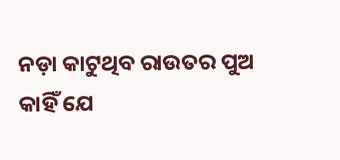ନଡ଼ା କାଟୁଥିବ ରାଉତର ପୁଅ କାହିଁ ଯେ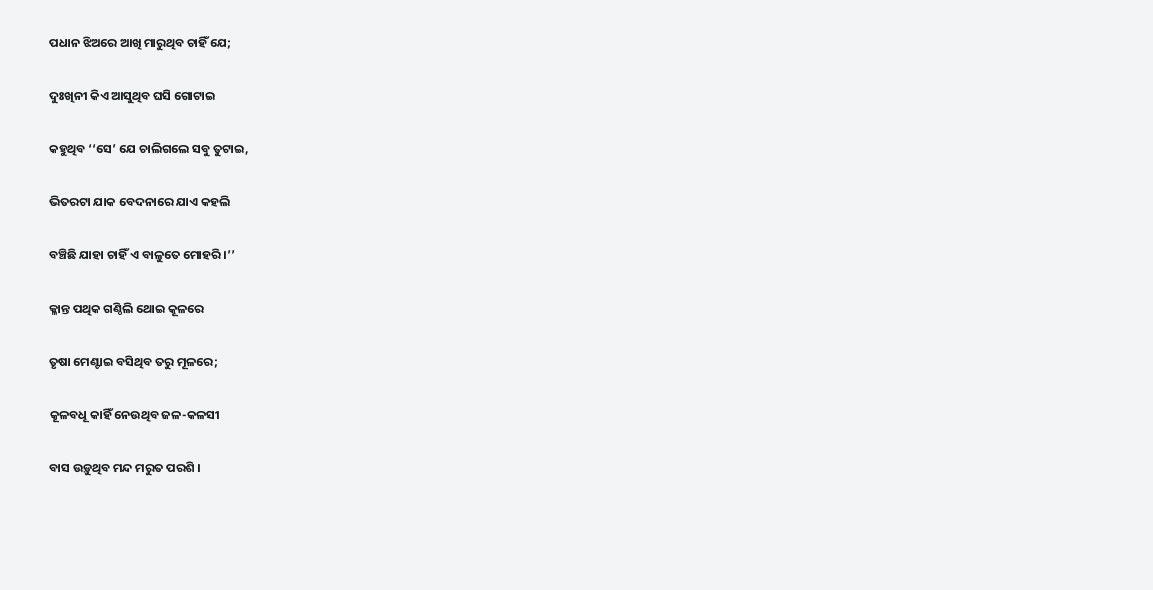ପଧାନ ଝିଅରେ ଆଖି ମାରୁଥିବ ଚାହିଁ ଯେ;

ଦୁଃଖିନୀ କିଏ ଆସୁଥିବ ଘସି ଗୋଟାଇ

କହୁଥିବ ‘‘ସେ’ ଯେ ଚାଲିଗଲେ ସବୁ ତୁଟାଇ,

ଭିତରଟା ଯାକ ବେଦନାରେ ଯାଏ କହଲି

ବଞ୍ଚିଛି ଯାହା ଚାହିଁ ଏ ବାଳୁତେ ମୋହରି ।’’

କ୍ଳାନ୍ତ ପଥିକ ଗଣ୍ଠିଲି ଥୋଇ କୂଳରେ

ତୃଷା ମେଣ୍ଟାଇ ବସିଥିବ ତରୁ ମୂଳରେ;

କୂଳବଧୂ କାହିଁ ନେଉଥିବ ଜଳ-କଳସୀ

ବାସ ଉଡ଼ୁଥିବ ମନ୍ଦ ମରୁତ ପରଶି ।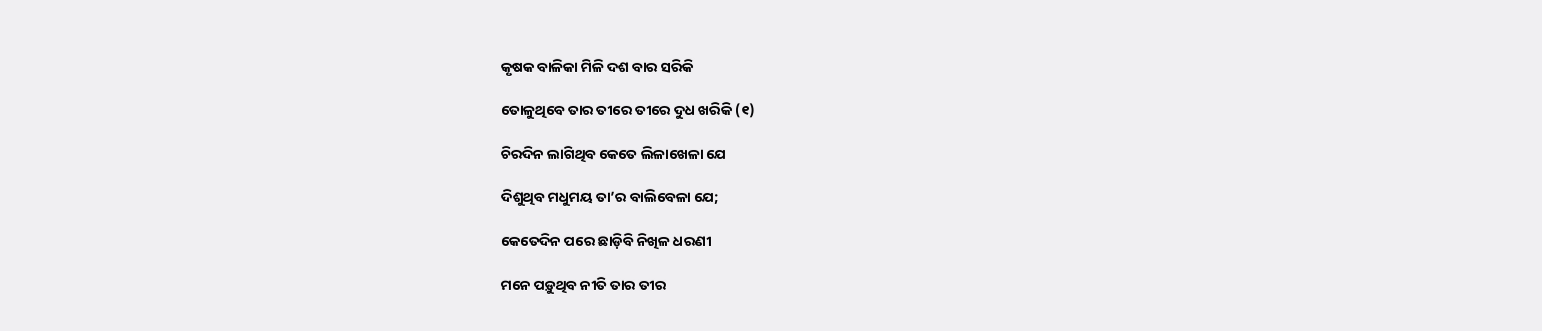କୃଷକ ବାଳିକା ମିଳି ଦଶ ବାର ସରିକି

ତୋଳୁଥିବେ ତାର ତୀରେ ତୀରେ ଦୁଧ ଖରିକି (୧)

ଚିରଦିନ ଲାଗିଥିବ କେତେ ଲିଳାଖେଳା ଯେ

ଦିଶୁଥିବ ମଧୁମୟ ତା’ର ବାଲିବେଳା ଯେ;

କେତେଦିନ ପରେ ଛାଡ଼ିବି ନିଖିଳ ଧରଣୀ

ମନେ ପଡ଼ୁଥିବ ନୀତି ତାର ତୀର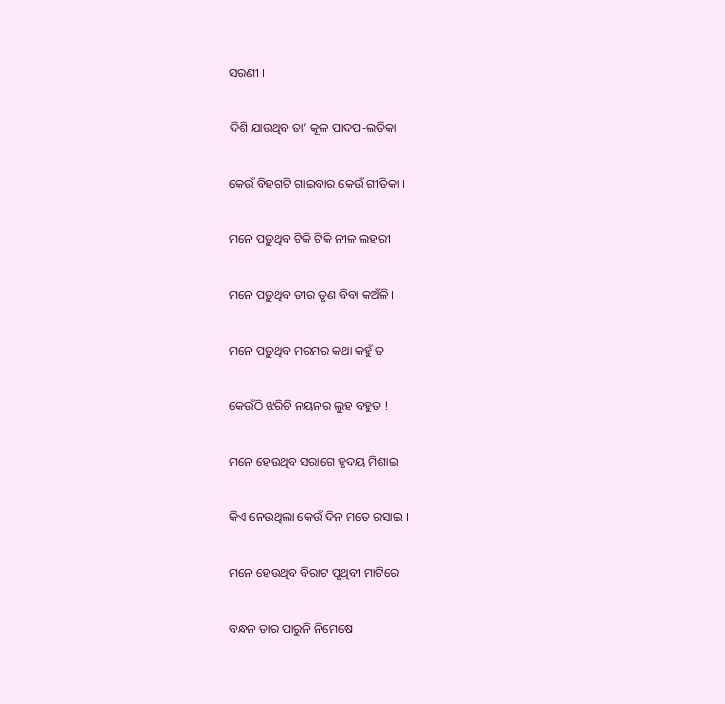ସରଣୀ ।

ଦିଶି ଯାଉଥିବ ତା’ କୂଳ ପାଦପ-ଲତିକା

କେଉଁ ବିହଗଟି ଗାଇବାର କେଉଁ ଗୀତିକା ।

ମନେ ପଡ଼ୁଥିବ ଟିକି ଟିକି ନୀଳ ଲହରୀ

ମନେ ପଡ଼ୁଥିବ ତୀର ତୃଣ ବିବା କଅଁଳି ।

ମନେ ପଡ଼ୁଥିବ ମରମର କଥା କହୁଁ ତ

କେଉଁଠି ଝରିଚି ନୟନର ଲୁହ ବହୁତ !

ମନେ ହେଉଥିବ ସରାଗେ ହୃଦୟ ମିଶାଇ

କିଏ ନେଉଥିଲା କେଉଁ ଦିନ ମତେ ରସାଇ ।

ମନେ ହେଉଥିବ ବିରାଟ ପୃଥିବୀ ମାଟିରେ

ବନ୍ଧନ ତାର ପାରୁନି ନିମେଷେ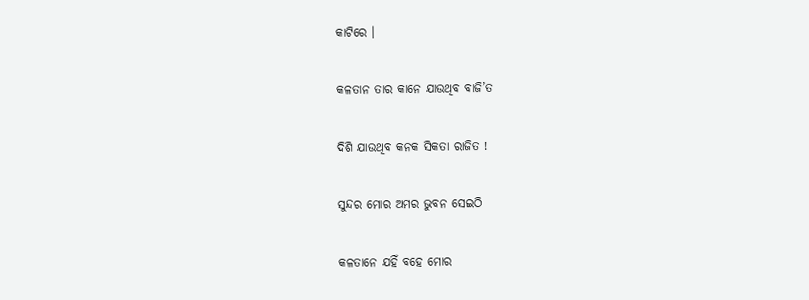କାଟିରେ ।

କଳତାନ ତାର କାନେ ଯାଉଥିବ ବାଜି’ତ

ଦିଶି ଯାଉଥିବ କନକ ସିକତା ରାଜିତ !

ସୁନ୍ଦର ମୋର ଅମର ଭୁବନ ସେଇଠି

କଳତାନେ ଯହିଁ ବହେ ମୋର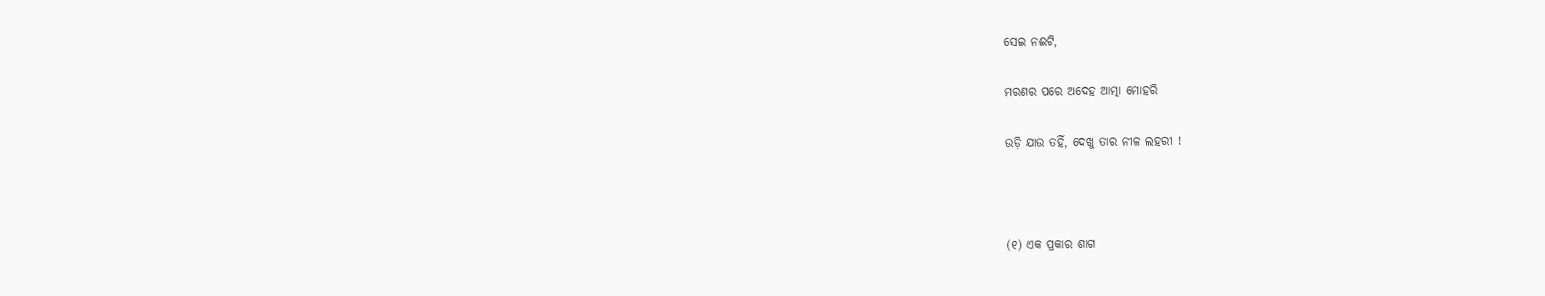ସେଇ ନଈଟି,

ମରଣର ପରେ ଅଦେହ ଆତ୍ମା ମୋହରି

ଉଡ଼ି ଯାଉ ତହିଁ, ଦେଖୁ ତାର ନୀଳ ଲହରୀ !



(୧) ଏକ ପ୍ରକାର ଶାଗ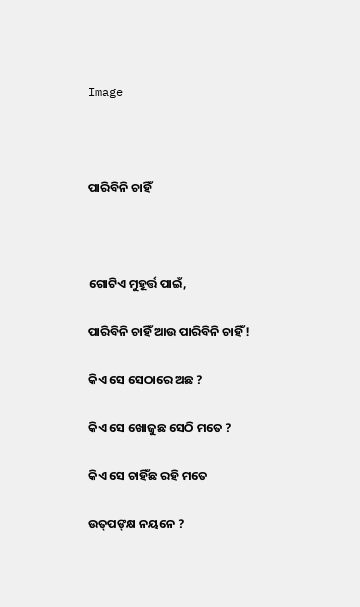Image



ପାରିବିନି ଚାହିଁ



ଗୋଟିଏ ମୁହୂର୍ତ୍ତ ପାଇଁ,

ପାରିବିନି ଚାହିଁ ଆଉ ପାରିବିନି ଚାହିଁ !

କିଏ ସେ ସେଠାରେ ଅଛ ?

କିଏ ସେ ଖୋଜୁଛ ସେଠି ମତେ ?

କିଏ ସେ ଚାହିଁଛ ରହି ମତେ

ଉତ୍‌ପଙ୍‌କ୍ଷ ନୟନେ ?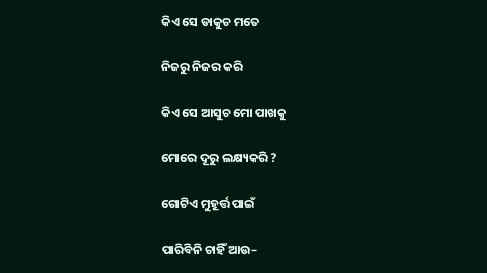କିଏ ସେ ଡାକୁଚ ମତେ

ନିଜରୁ ନିଜର କରି

କିଏ ସେ ଆସୁଚ ମୋ ପାଖକୁ

ମୋରେ ଦୂରୁ ଲକ୍ଷ୍ୟକରି ?

ଗୋଟିଏ ମୁହୂର୍ତ୍ତ ପାଇଁ

ପାରିବିନି ଚାହିଁ ଆଉ–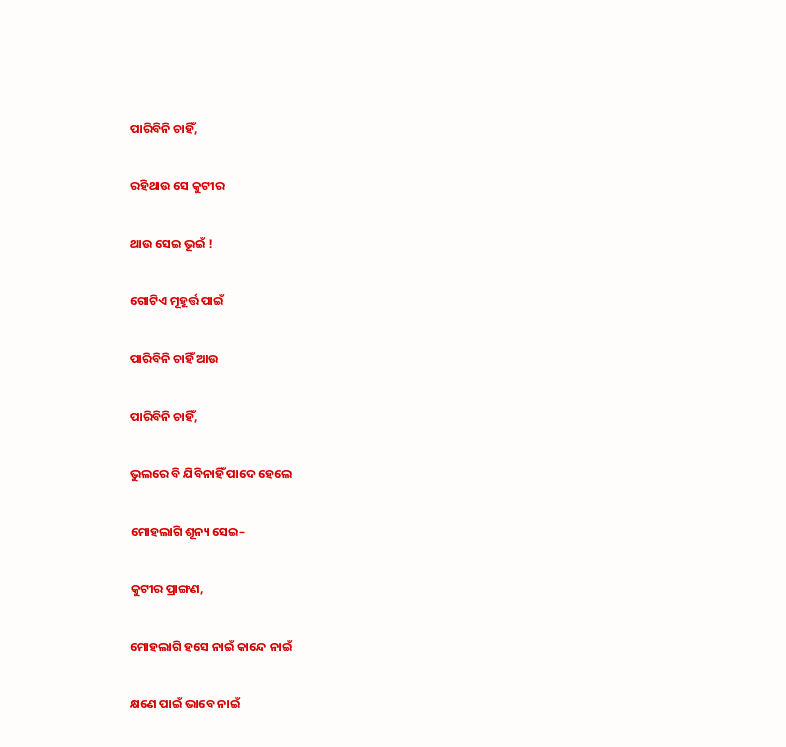ପାରିବିନି ଚାହିଁ,

ରହିଥାଉ ସେ କୁଟୀର

ଥାଉ ସେଇ ଭୂଇଁ !

ଗୋଟିଏ ମୂହୂର୍ତ୍ତ ପାଇଁ

ପାରିବିନି ଚାହିଁ ଆଉ

ପାରିବିନି ଚାହିଁ,

ଭୁଲରେ ବି ଯିବିନାହିଁ ପାଦେ ହେଲେ

ମୋହଲାଗି ଶୂନ୍ୟ ସେଇ–

କୁଟୀର ପ୍ରାଙ୍ଗଣ,

ମୋହଲାଗି ହସେ ନାଇଁ କାନ୍ଦେ ନାଇଁ

କ୍ଷଣେ ପାଇଁ ଭାବେ ନାଇଁ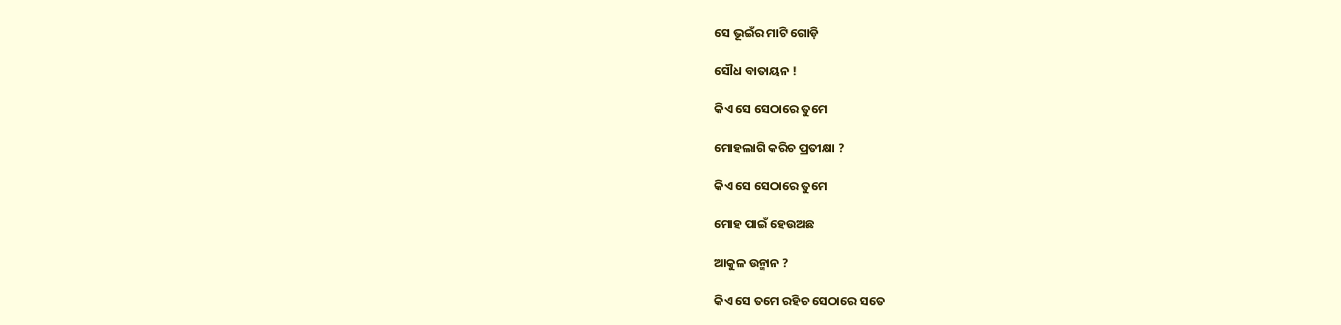ସେ ଭୂଇଁର ମାଟି ଗୋଡ଼ି

ସୌଧ ବାତାୟନ !

କିଏ ସେ ସେଠାରେ ତୁମେ

ମୋହଲାଗି କରିଚ ପ୍ରତୀକ୍ଷା ?

କିଏ ସେ ସେଠାରେ ତୁମେ

ମୋହ ପାଇଁ ହେଉଅଛ

ଆକୁଳ ଉନ୍ମାନ ?

କିଏ ସେ ତମେ ରହିଚ ସେଠାରେ ସତେ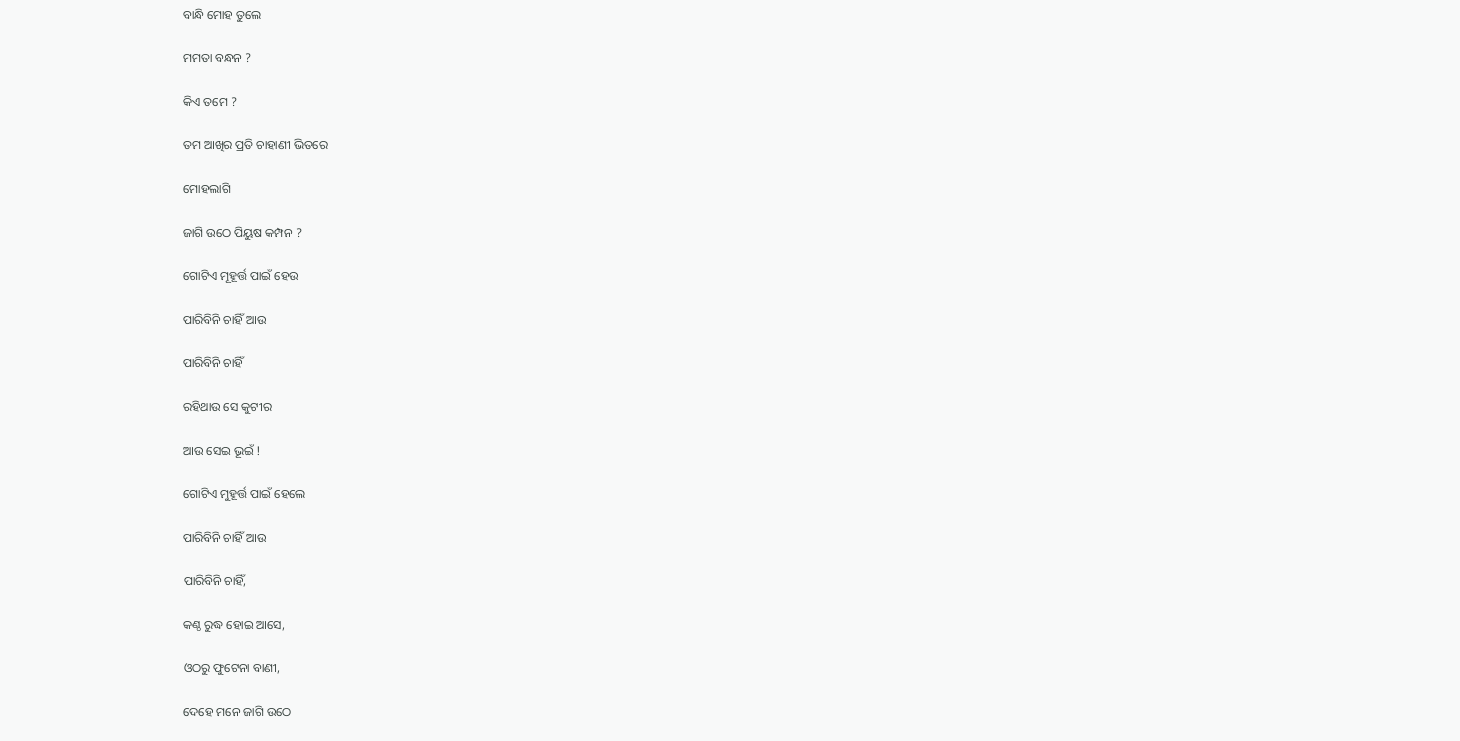ବାନ୍ଧି ମୋହ ତୁଲେ

ମମତା ବନ୍ଧନ ?

କିଏ ତମେ ?

ତମ ଆଖିର ପ୍ରତି ଚାହାଣୀ ଭିତରେ

ମୋହଲାଗି

ଜାଗି ଉଠେ ପିୟୁଷ କମ୍ପନ ?

ଗୋଟିଏ ମୂହୂର୍ତ୍ତ ପାଇଁ ହେଉ

ପାରିବିନି ଚାହିଁ ଆଉ

ପାରିବିନି ଚାହିଁ

ରହିଥାଉ ସେ କୁଟୀର

ଆଉ ସେଇ ଭୂଇଁ !

ଗୋଟିଏ ମୁହୂର୍ତ୍ତ ପାଇଁ ହେଲେ

ପାରିବିନି ଚାହିଁ ଆଉ

ପାରିବିନି ଚାହିଁ,

କଣ୍ଠ ରୁଦ୍ଧ ହୋଇ ଆସେ,

ଓଠରୁ ଫୁଟେନା ବାଣୀ,

ଦେହେ ମନେ ଜାଗି ଉଠେ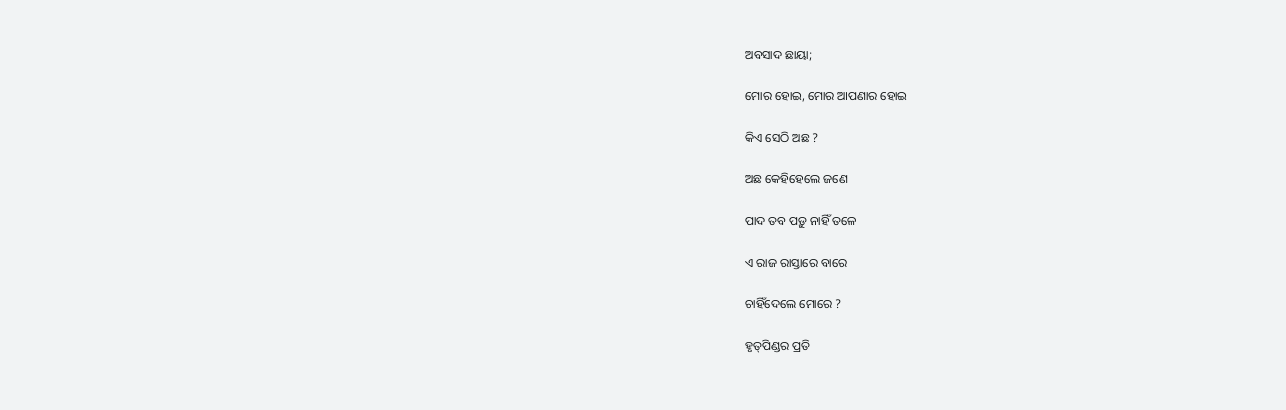ଅବସାଦ ଛାୟା;

ମୋର ହୋଇ, ମୋର ଆପଣାର ହୋଇ

କିଏ ସେଠି ଅଛ ?

ଅଛ କେହିହେଲେ ଜଣେ

ପାଦ ତବ ପଡ଼ୁ ନାହିଁ ତଳେ

ଏ ରାଜ ରାସ୍ତାରେ ବାରେ

ଚାହିଁଦେଲେ ମୋରେ ?

ହୃତ୍‌ପିଣ୍ଡର ପ୍ରତି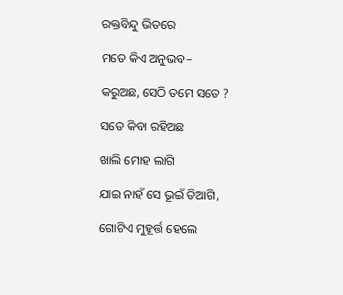ରକ୍ତବିନ୍ଦୁ ଭିତରେ

ମତେ କିଏ ଅନୁଭବ–

କରୁଅଛ, ସେଠି ତମେ ସତେ ?

ସତେ କିବା ରହିଅଛ

ଖାଲି ମୋହ ଲାଗି

ଯାଇ ନାହଁ ସେ ଭୂଇଁ ତିଆଗି,

ଗୋଟିଏ ମୁହୂର୍ତ୍ତ ହେଲେ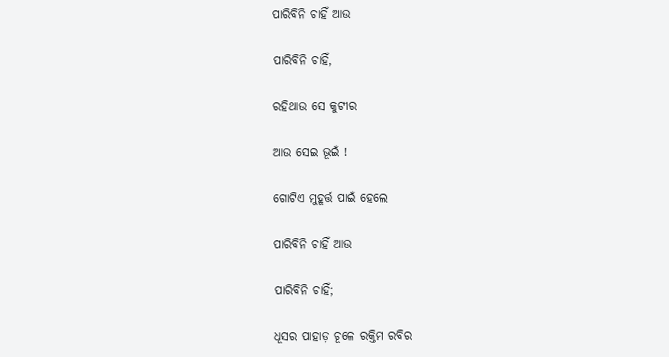ପାରିବିନି ଚାହିଁ ଆଉ

ପାରିବିନି ଚାହିଁ,

ରହିଥାଉ ସେ କୁଟୀର

ଆଉ ସେଇ ଭୂଇଁ !

ଗୋଟିଏ ମୁହୂର୍ତ୍ତ ପାଇଁ ହେଲେ

ପାରିବିନି ଚାହିଁ ଆଉ

ପାରିବିନି ଚାହିଁ;

ଧୂସର ପାହାଡ଼ ଚୂଳେ ରକ୍ତିମ ରବିର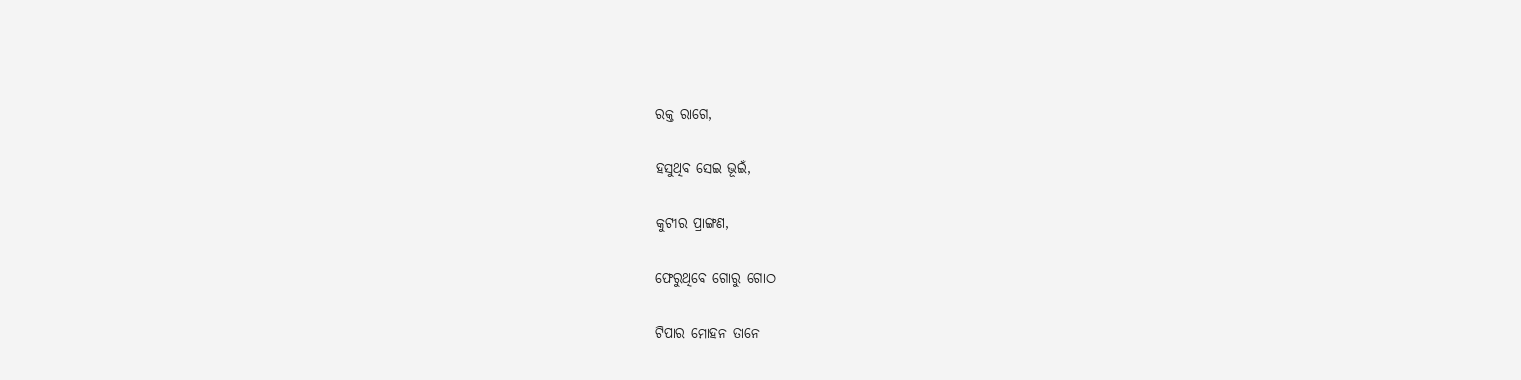ରକ୍ତ ରାଗେ,

ହସୁଥିବ ସେଇ ଭୂଇଁ,

କୁଟୀର ପ୍ରାଙ୍ଗଣ,

ଫେରୁଥିବେ ଗୋରୁ ଗୋଠ

ଟିପାର ମୋହନ ତାନେ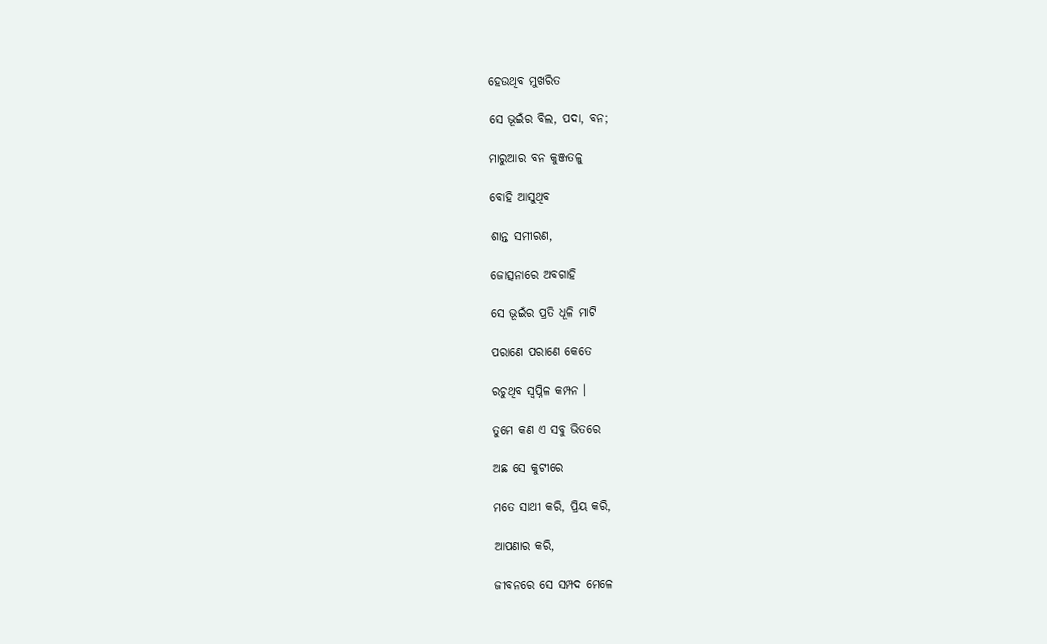ହେଉଥିବ ମୁଖରିତ

ସେ ଭୂଇଁର ବିଲ, ପଦା, ବନ;

ମାରୁଆର ବନ କୁଞ୍ଜତଳୁ

ବୋହି ଆସୁଥିବ

ଶାନ୍ତ ସମୀରଣ,

ଜୋତ୍ସନାରେ ଅବଗାହି

ସେ ଭୂଇଁର ପ୍ରତି ଧୂଳି ମାଟି

ପରାଣେ ପରାଣେ କେତେ

ରଚୁଥିବ ସ୍ୱପ୍ନିଳ କମ୍ପନ ।

ତୁମେ କଣ ଏ ସବୁ ଭିତରେ

ଅଛ ସେ କୁଟୀରେ

ମତେ ସାଥୀ କରି, ପ୍ରିୟ କରି,

ଆପଣାର କରି,

ଜୀବନରେ ସେ ସମ୍ପଦ ମେଳେ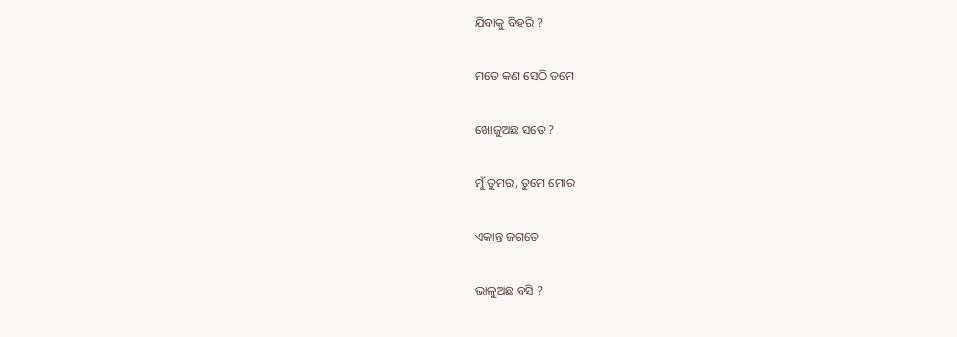ଯିବାକୁ ବିହରି ?

ମତେ କଣ ସେଠି ତମେ

ଖୋଜୁଅଛ ସତେ ?

ମୁଁ ତୁମର, ତୁମେ ମୋର

ଏକାନ୍ତ ଜଗତେ

ଭାଳୁଅଛ ବସି ?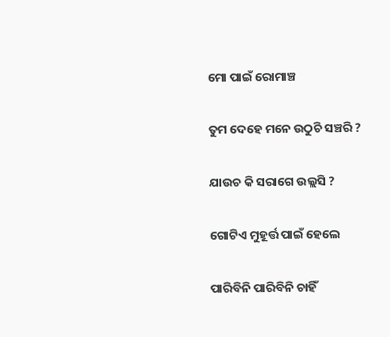ମୋ ପାଇଁ ରୋମାଞ୍ଚ

ତୁମ ଦେହେ ମନେ ଉଠୁଚି ସଞ୍ଚରି ?

ଯାଉଚ କି ସରାଗେ ଉଲ୍ଲସି ?

ଗୋଟିଏ ମୁହୂର୍ତ୍ତ ପାଇଁ ହେଲେ

ପାରିବିନି ପାରିବିନି ଚାହିଁ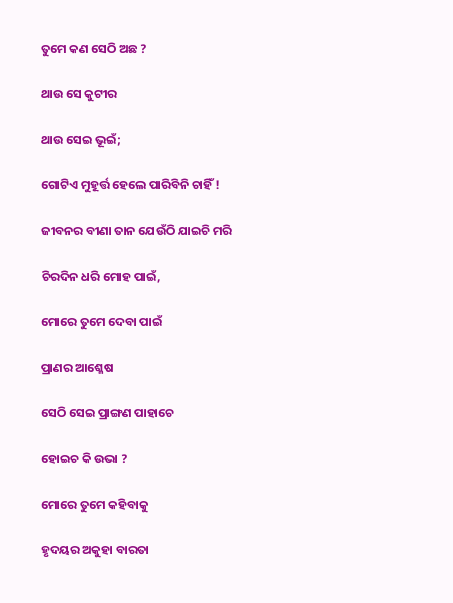ତୁମେ କଣ ସେଠି ଅଛ ?

ଥାଉ ସେ କୁଟୀର

ଥାଉ ସେଇ ଭୂଇଁ;

ଗୋଟିଏ ମୁହୂର୍ତ୍ତ ହେଲେ ପାରିବିନି ଚାହିଁ !

ଜୀବନର ବୀଣା ତାନ ଯେଉଁଠି ଯାଇଚି ମରି

ଚିରଦିନ ଧରି ମୋହ ପାଇଁ,

ମୋରେ ତୁମେ ଦେବା ପାଇଁ

ପ୍ରାଣର ଆଶ୍ଳେଷ

ସେଠି ସେଇ ପ୍ରାଙ୍ଗଣ ପାହାଚେ

ହୋଇଚ କି ଉଭା ?

ମୋରେ ତୁମେ କହିବାକୁ

ହୃଦୟର ଅକୁହା ବାରତା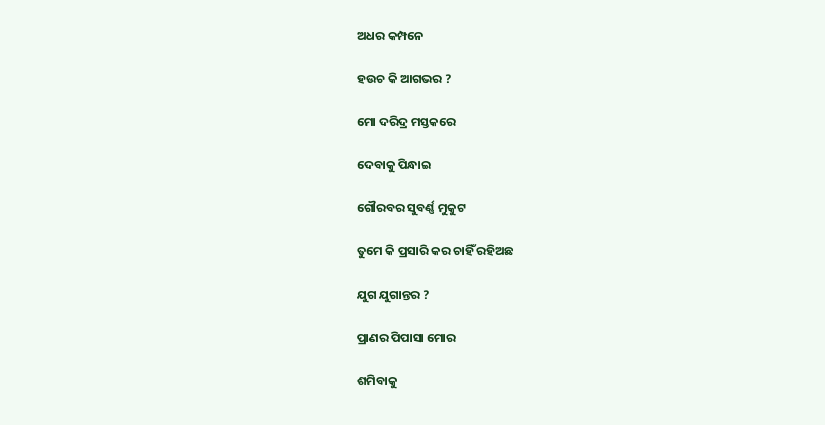ଅଧର କମ୍ପନେ

ହଉଚ କି ଆଗଭର ?

ମୋ ଦରିଦ୍ର ମସ୍ତକରେ

ଦେବାକୁ ପିନ୍ଧାଇ

ଗୌରବର ସୁବର୍ଣ୍ଣ ମୁକୁଟ

ତୁମେ କି ପ୍ରସାରି କର ଚାହିଁ ରହିଅଛ

ଯୁଗ ଯୁଗାନ୍ତର ?

ପ୍ରାଣର ପିପାସା ମୋର

ଶମିବାକୁ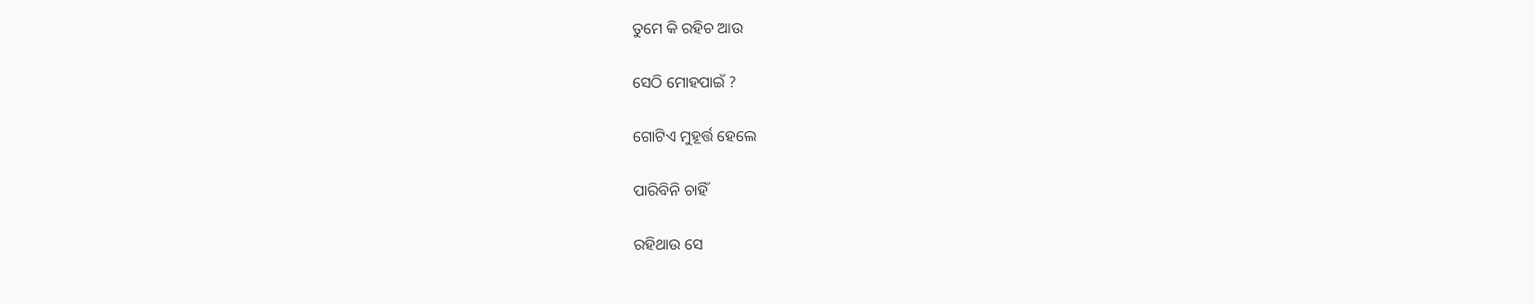ତୁମେ କି ରହିଚ ଆଉ

ସେଠି ମୋହପାଇଁ ?

ଗୋଟିଏ ମୁହୂର୍ତ୍ତ ହେଲେ

ପାରିବିନି ଚାହିଁ

ରହିଥାଉ ସେ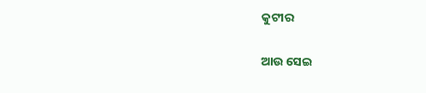କୁଟୀର

ଆଉ ସେଇ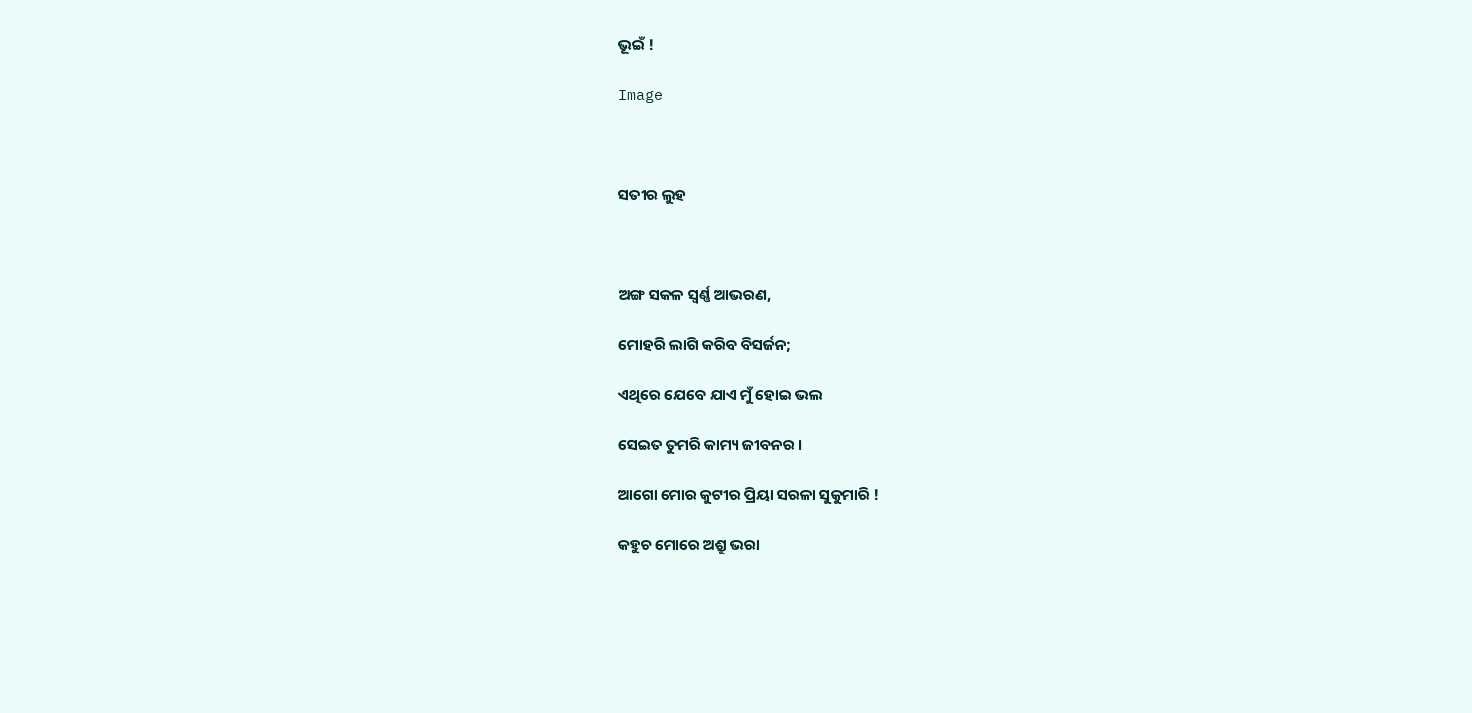ଭୂଇଁ !

Image



ସତୀର ଲୁହ



ଅଙ୍ଗ ସକଳ ସ୍ୱର୍ଣ୍ଣ ଆଭରଣ,

ମୋହରି ଲାଗି କରିବ ବିସର୍ଜନ;

ଏଥିରେ ଯେବେ ଯାଏ ମୁଁ ହୋଇ ଭଲ

ସେଇତ ତୁମରି କାମ୍ୟ ଜୀବନର ।

ଆଗୋ ମୋର କୁଟୀର ପ୍ରିୟା ସରଳା ସୁକୁମାରି !

କହୁଚ ମୋରେ ଅଶ୍ରୁ ଭରା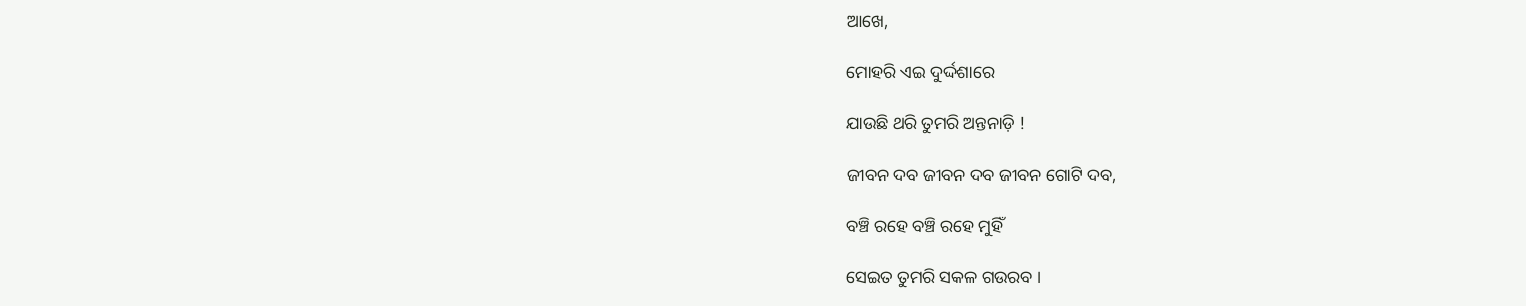ଆଖେ,

ମୋହରି ଏଇ ଦୁର୍ଦ୍ଦଶାରେ

ଯାଉଛି ଥରି ତୁମରି ଅନ୍ତନାଡ଼ି !

ଜୀବନ ଦବ ଜୀବନ ଦବ ଜୀବନ ଗୋଟି ଦବ,

ବଞ୍ଚି ରହେ ବଞ୍ଚି ରହେ ମୁହିଁ

ସେଇତ ତୁମରି ସକଳ ଗଉରବ ।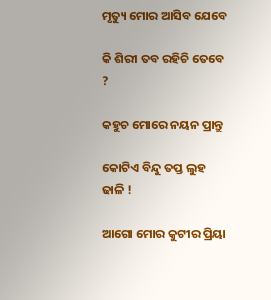ମୃତ୍ୟୁ ମୋର ଆସିବ ଯେବେ

କି ଶିରୀ ତବ ରହିଚି ତେବେ ?

କହୁଚ ମୋରେ ନୟନ ପ୍ରାନ୍ତୁ

କୋଟିଏ ବିନ୍ଦୁ ତପ୍ତ ଲୁହ ଢାଳି !

ଆଗୋ ମୋର କୁଟୀର ପ୍ରିୟା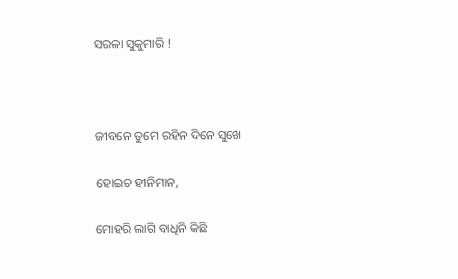ସରଳା ସୁକୁମାରି !



ଜୀବନେ ତୁମେ ରହିନ ଦିନେ ସୁଖେ

ହୋଇଚ ହୀନିମାନ,

ମୋହରି ଲାଗି ବାଧିନି କିଛି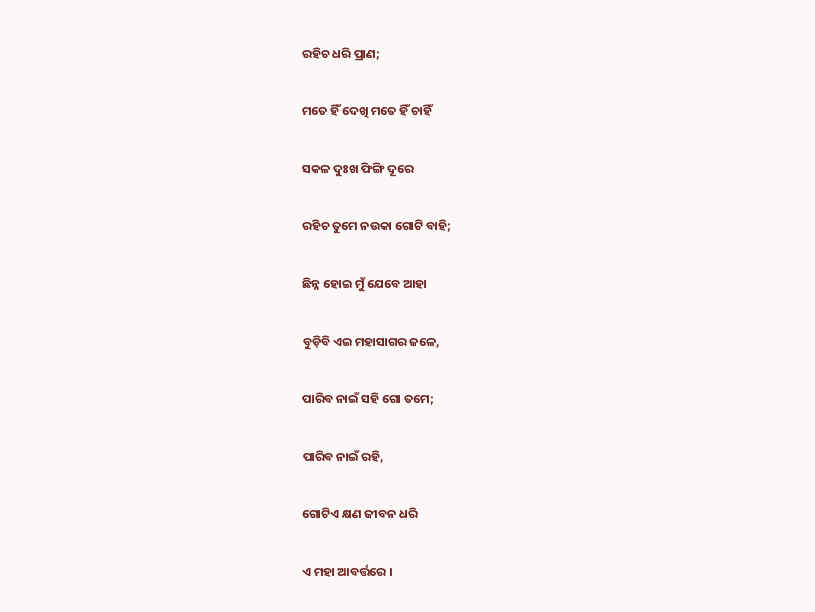ରହିଚ ଧରି ପ୍ରାଣ;

ମତେ ହିଁ ଦେଖି ମତେ ହିଁ ଚାହିଁ

ସକଳ ଦୁଃଖ ଫିଙ୍ଗି ଦୂରେ

ରହିଚ ତୁମେ ନଉକା ଗୋଟି ବାହି;

ଛିନ୍ନ ହୋଇ ମୁଁ ଯେବେ ଆହା

ବୁଡ଼ିବି ଏଇ ମହାସାଗର ଜଳେ,

ପାରିବ ନାଇଁ ସହି ଗୋ ତମେ;

ପାରିବ ନାଇଁ ରହି,

ଗୋଟିଏ କ୍ଷଣ ଜୀବନ ଧରି

ଏ ମହା ଆବର୍ତ୍ତରେ ।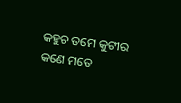କହୁଚ ତମେ କୁଟୀର କଣେ ମତେ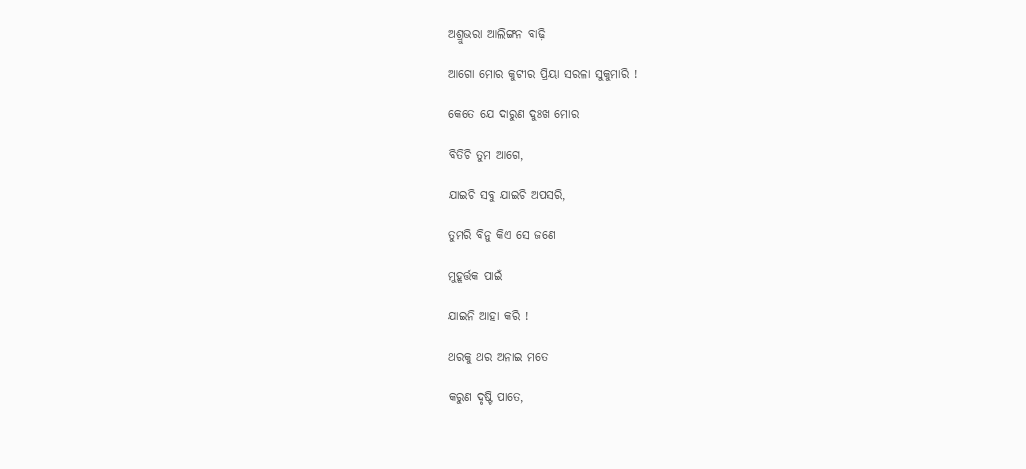ଅଶ୍ରୁଭରା ଆଲିଙ୍ଗନ ବାଢ଼ି

ଆଗୋ ମୋର କୁଟୀର ପ୍ରିୟା ସରଳା ସୁକୁମାରି !

କେତେ ଯେ ଦାରୁଣ ଦୁଃଖ ମୋର

ବିତିଚି ତୁମ ଆଗେ,

ଯାଇଚି ସବୁ ଯାଇଚି ଅପସରି,

ତୁମରି ବିନୁ କିଏ ସେ ଜଣେ

ମୁହୂର୍ତ୍ତକ ପାଇଁ

ଯାଇନି ଆହା କରି !

ଥରକୁ ଥର ଅନାଇ ମତେ

କରୁଣ ଦୃଷ୍ଟି ପାତେ,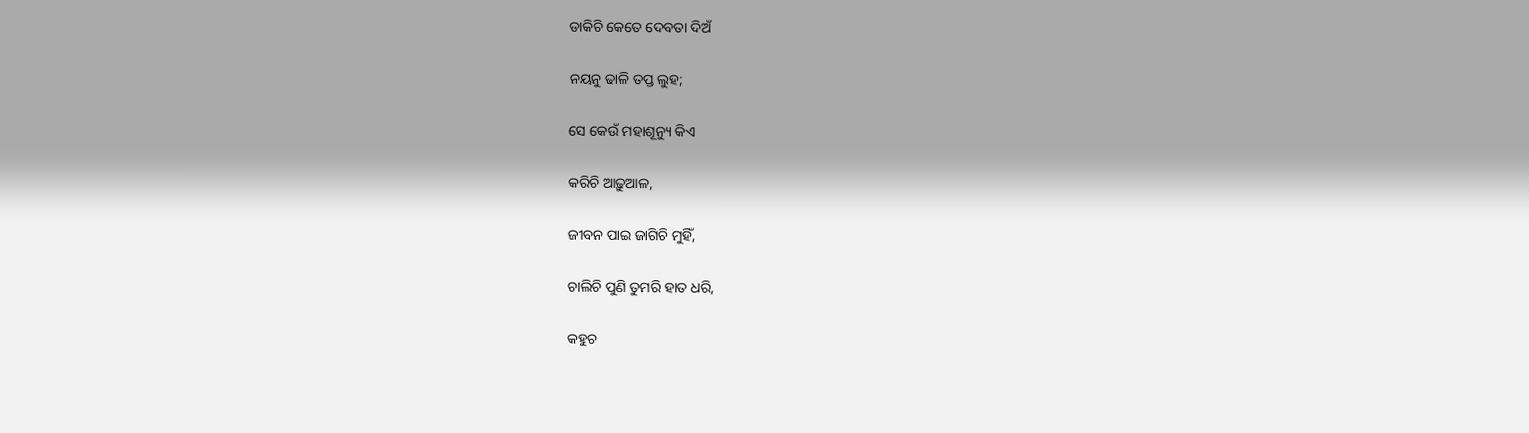ଡାକିଚି କେତେ ଦେବତା ଦିଅଁ

ନୟନୁ ଢାଳି ତପ୍ତ ଲୁହ;

ସେ କେଉଁ ମହାଶୂନ୍ୟୁ କିଏ

କରିଚି ଆଢ଼ୁଆଳ,

ଜୀବନ ପାଇ ଜାଗିଚି ମୁହିଁ,

ଚାଲିଚି ପୁଣି ତୁମରି ହାତ ଧରି,

କହୁଚ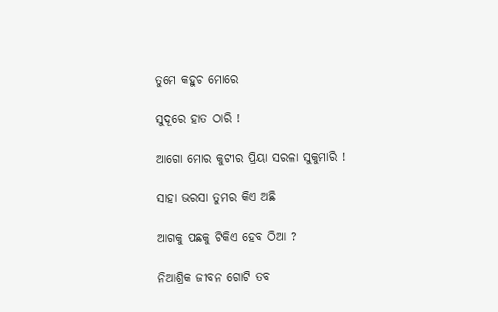ତୁମେ କହୁଚ ମୋରେ

ସୁଦୂରେ ହାତ ଠାରି !

ଆଗୋ ମୋର କୁଟୀର ପ୍ରିୟା ସରଳା ସୁକୁମାରି !

ସାହା ଭରସା ତୁମର କିଏ ଅଛି

ଆଗକୁ ପଛକୁ ଟିକିଏ ହେବ ଠିଆ ?

ନିଆଶ୍ରିକ ଜୀବନ ଗୋଟି ତବ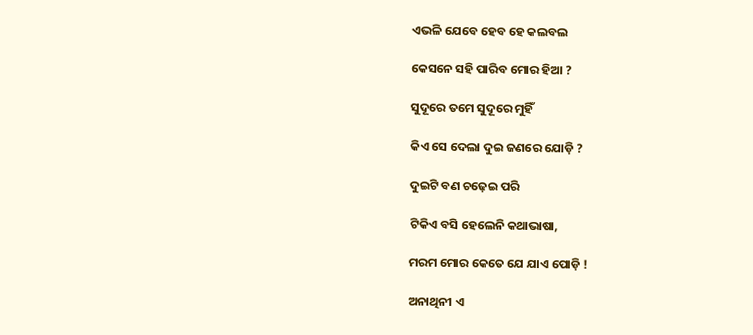ଏଭଳି ଯେବେ ହେବ ହେ କଲବଲ

କେସନେ ସହି ପାରିବ ମୋର ହିଆ ?

ସୁଦୂରେ ତମେ ସୁଦୂରେ ମୁହିଁ

କିଏ ସେ ଦେଲା ଦୁଇ ଜଣରେ ଯୋଡ଼ି ?

ଦୁଇଟି ବଣ ଚଢ଼େଇ ପରି

ଟିକିଏ ବସି ହେଲେନି କଥାଭାଷା,

ମରମ ମୋର କେତେ ଯେ ଯାଏ ପୋଡ଼ି !

ଅନାଥିନୀ ଏ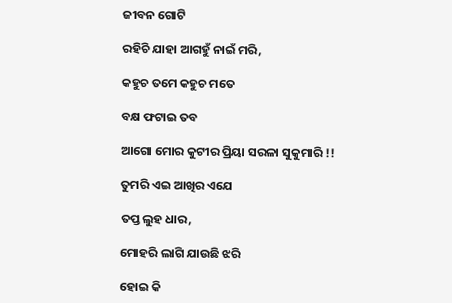ଜୀବନ ଗୋଟି

ରହିଚି ଯାହା ଆଗହୁଁ ନାଇଁ ମରି,

କହୁଚ ତମେ କହୁଚ ମତେ

ବକ୍ଷ ଫଟାଇ ତବ

ଆଗୋ ମୋର କୁଟୀର ପ୍ରିୟା ସରଳା ସୁକୁମାରି !!

ତୁମରି ଏଇ ଆଖିର ଏଯେ

ତପ୍ତ ଲୁହ ଧାର,

ମୋହରି ଲାଗି ଯାଉଛି ଝରି

ହୋଇ କି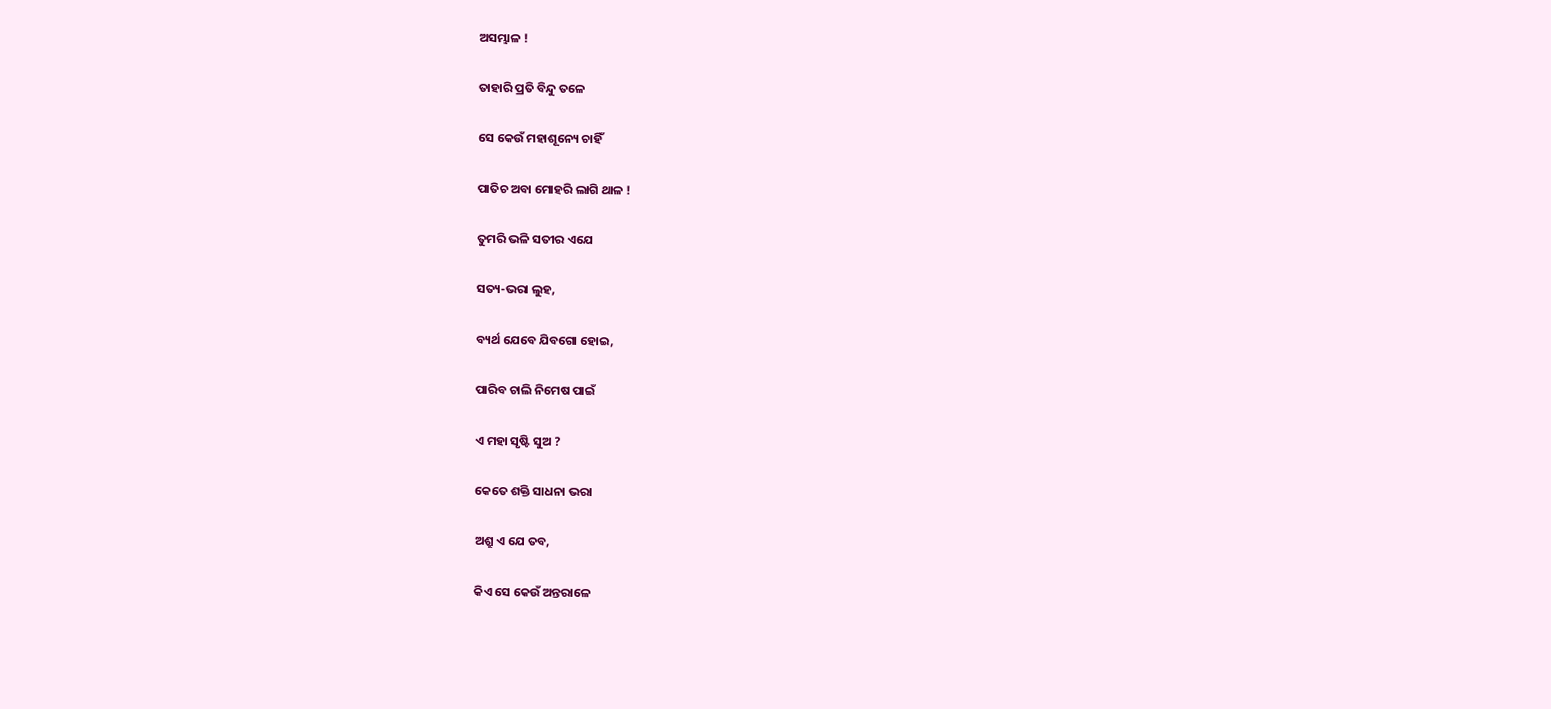ଅସମ୍ଭାଳ !

ତାହାରି ପ୍ରତି ବିନ୍ଦୁ ତଳେ

ସେ କେଉଁ ମହାଶୂନ୍ୟେ ଚାହିଁ

ପାତିଚ ଅବା ମୋହରି ଲାଗି ଥାଳ !

ତୁମରି ଭଳି ସତୀର ଏଯେ

ସତ୍ୟ-ଭରା ଲୁହ,

ବ୍ୟର୍ଥ ଯେବେ ଯିବଗୋ ହୋଇ,

ପାରିବ ଚାଲି ନିମେଷ ପାଇଁ

ଏ ମହା ସୃଷ୍ଟି ସୁଅ ?

କେତେ ଶକ୍ତି ସାଧନା ଭରା

ଅଶ୍ରୁ ଏ ଯେ ତବ,

କିଏ ସେ କେଉଁ ଅନ୍ତରାଳେ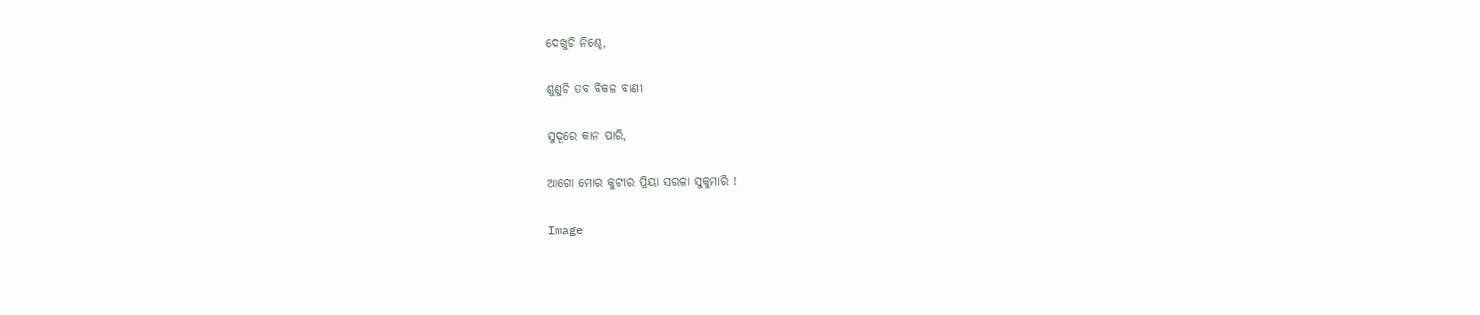ଦେଖୁଚି ନିଶ୍ଚେ,

ଶୁଣୁଚି ତବ ବିକଳ ବାଣୀ

ସୁଦୂରେ କାନ ପାରି,

ଆଗୋ ମୋର କୁଟୀର ପ୍ରିୟା ସରଳା ସୁକୁମାରି !

Image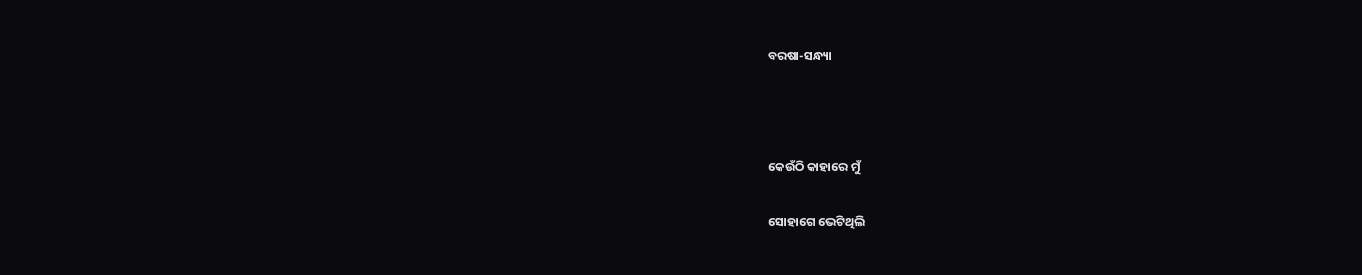ବରଷା-ସନ୍ଧ୍ୟା



କେଉଁଠି କାହାରେ ମୁଁ

ସୋହାଗେ ଭେଟିଥିଲି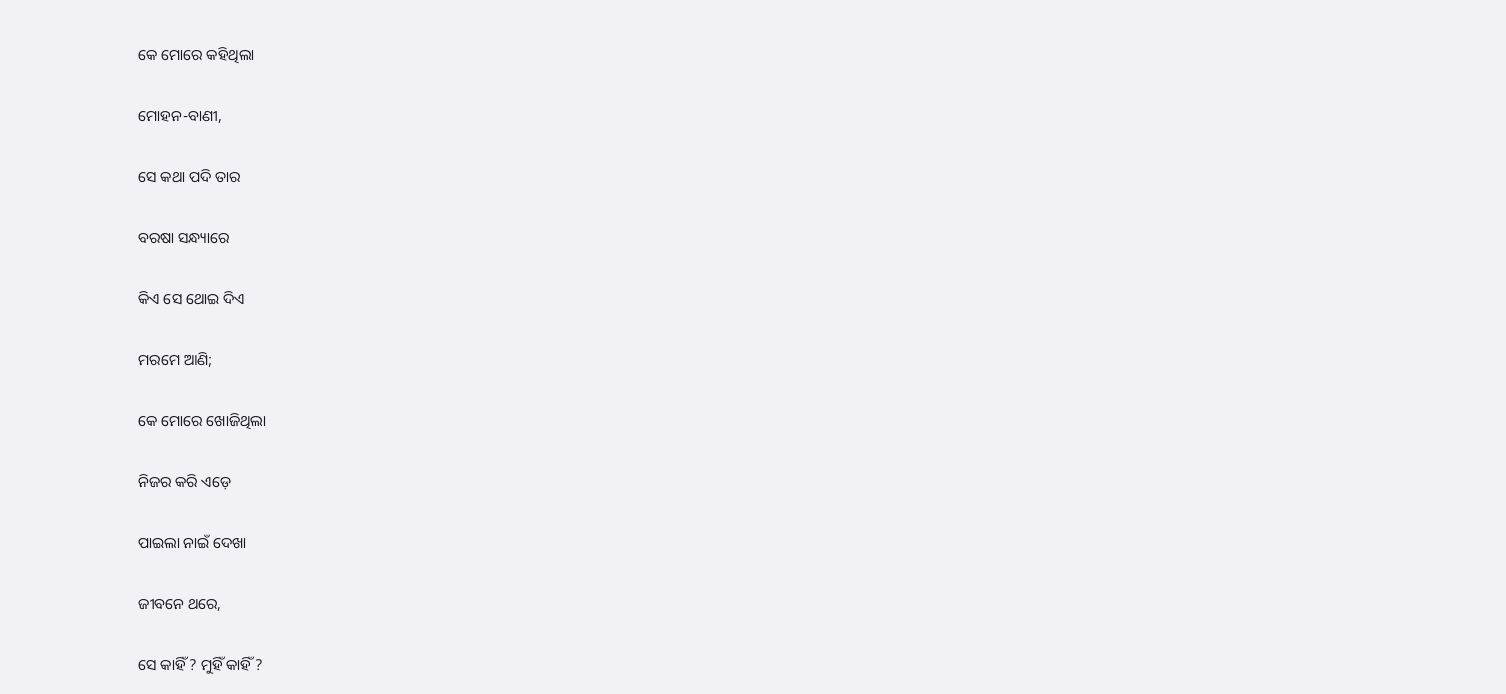କେ ମୋରେ କହିଥିଲା

ମୋହନ-ବାଣୀ,

ସେ କଥା ପଦି ତାର

ବରଷା ସନ୍ଧ୍ୟାରେ

କିଏ ସେ ଥୋଇ ଦିଏ

ମରମେ ଆଣି;

କେ ମୋରେ ଖୋଜିଥିଲା

ନିଜର କରି ଏଡ଼େ

ପାଇଲା ନାଇଁ ଦେଖା

ଜୀବନେ ଥରେ,

ସେ କାହିଁ ? ମୁହିଁ କାହିଁ ?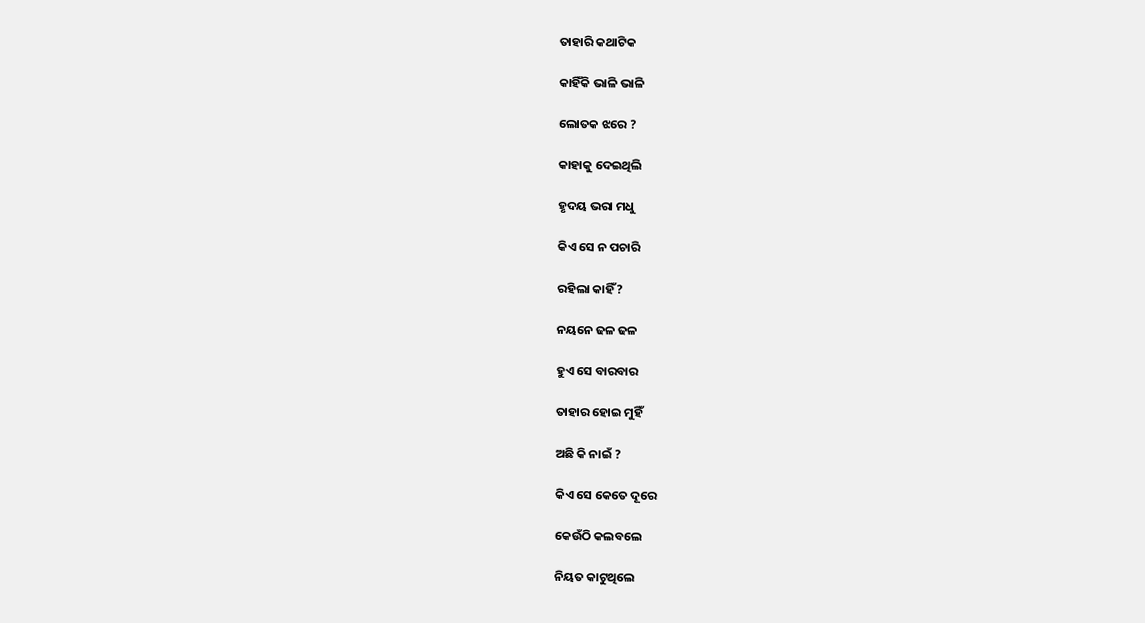ତାହାରି କଥାଟିକ

କାହିଁକି ଭାଳି ଭାଳି

ଲୋତକ ଝରେ ?

କାହାକୁ ଦେଇଥିଲି

ହୃଦୟ ଭରା ମଧୁ

କିଏ ସେ ନ ପଚାରି

ରହିଲା କାହିଁ ?

ନୟନେ ଢଳ ଢଳ

ହୁଏ ସେ ବାରବାର

ତାହାର ହୋଇ ମୁହିଁ

ଅଛି କି ନାଇଁ ?

କିଏ ସେ କେତେ ଦୂରେ

କେଉଁଠି କଲବଲେ

ନିୟତ କାଟୁଥିଲେ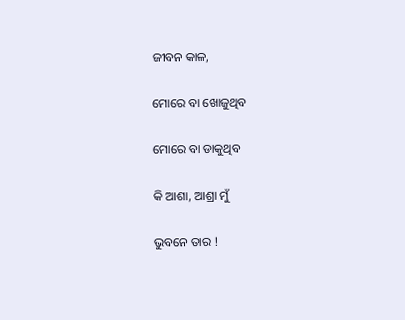ଜୀବନ କାଳ,

ମୋରେ ବା ଖୋଜୁଥିବ

ମୋରେ ବା ଡାକୁଥିବ

କି ଆଶା, ଆଶ୍ରା ମୁଁ

ଭୁବନେ ତାର !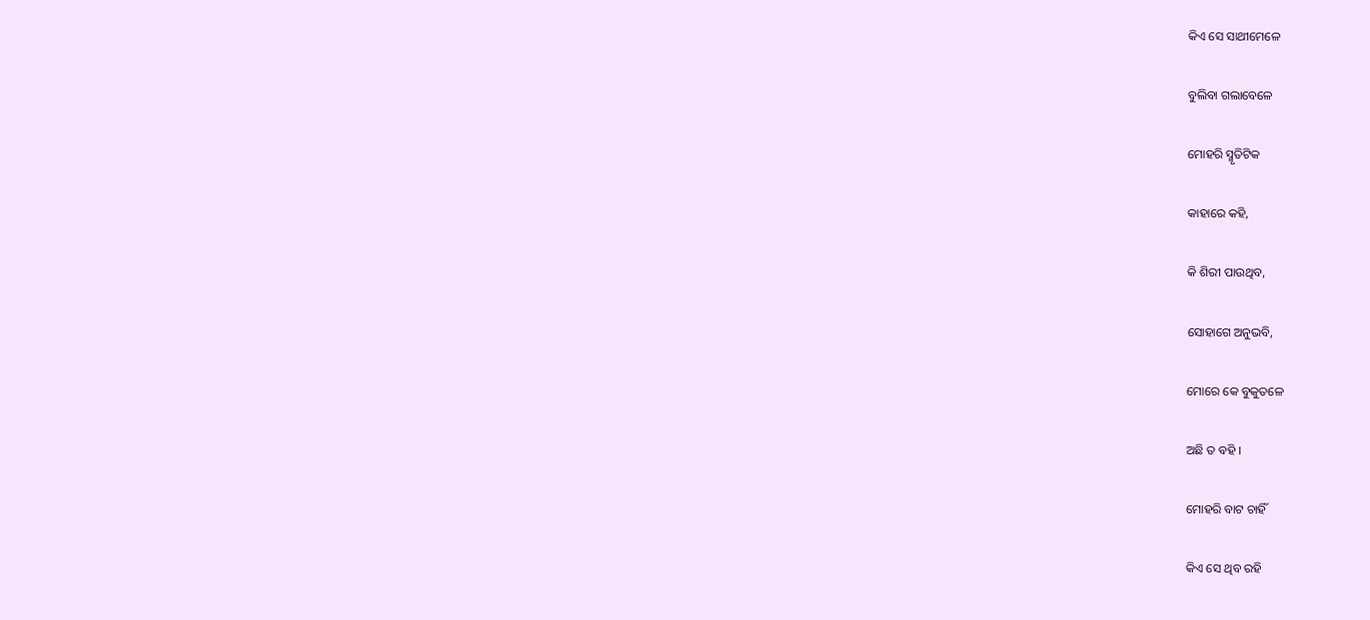କିଏ ସେ ସାଥୀମେଳେ

ବୁଲିବା ଗଲାବେଳେ

ମୋହରି ସ୍ମୃତିଟିକ

କାହାରେ କହି,

କି ଶିରୀ ପାଉଥିବ,

ସୋହାଗେ ଅନୁଭବି,

ମୋରେ କେ ବୁକୁତଳେ

ଅଛି ତ ବହି ।

ମୋହରି ବାଟ ଚାହିଁ

କିଏ ସେ ଥିବ ରହି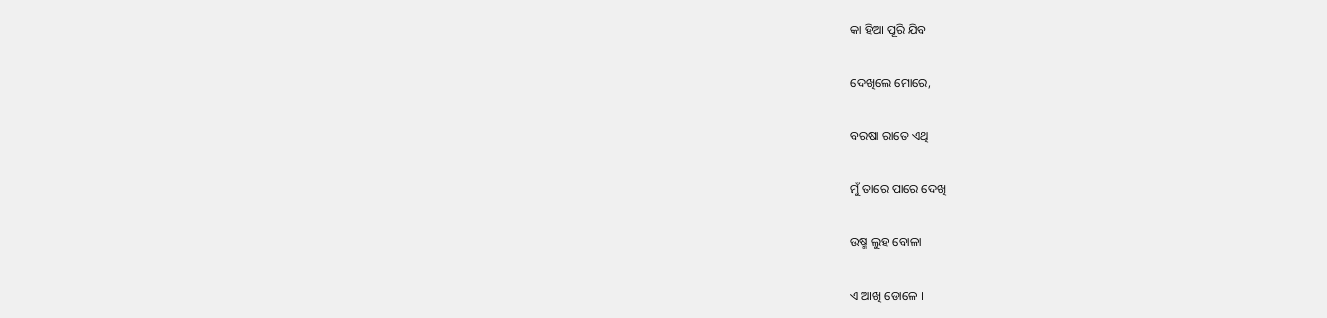କା ହିଆ ପୂରି ଯିବ

ଦେଖିଲେ ମୋରେ,

ବରଷା ରାତେ ଏଥି

ମୁଁ ତାରେ ପାରେ ଦେଖି

ଉଷ୍ମ ଲୁହ ବୋଳା

ଏ ଆଖି ଡୋଳେ ।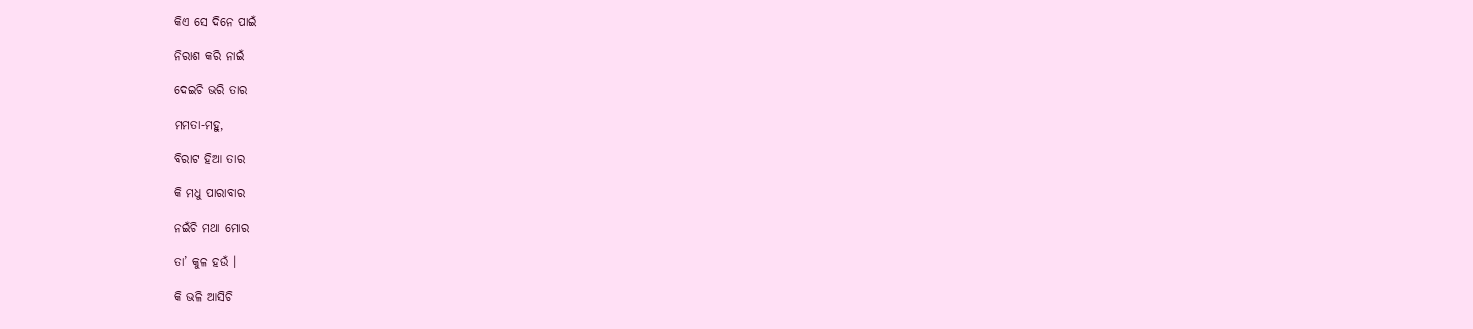କିଏ ସେ ଦିନେ ପାଇଁ

ନିରାଶ କରି ନାଇଁ

ଦେଇଚି ଭରି ତାର

ମମତା-ମହୁ,

ବିରାଟ ହିଆ ତାର

କି ମଧୁ ପାରାବାର

ନଇଁଚି ମଥା ମୋର

ତା’ କୁଳ ହଉଁ ।

କି ଭଳି ଆସିଚି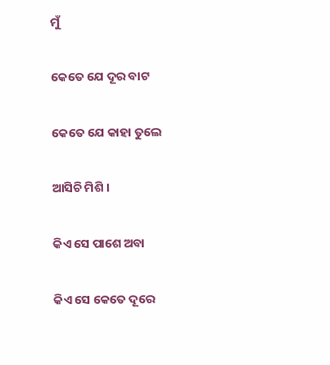ମୁଁ

କେତେ ଯେ ଦୂର ବାଟ

କେତେ ଯେ କାହା ତୁଲେ

ଆସିଚି ମିଶି ।

କିଏ ସେ ପାଶେ ଅବା

କିଏ ସେ କେତେ ଦୂରେ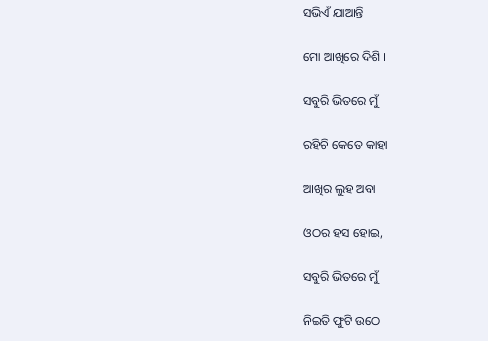ସଭିଏଁ ଯାଆନ୍ତି

ମୋ ଆଖିରେ ଦିଶି ।

ସବୁରି ଭିତରେ ମୁଁ

ରହିଚି କେତେ କାହା

ଆଖିର ଲୁହ ଅବା

ଓଠର ହସ ହୋଇ,

ସବୁରି ଭିତରେ ମୁଁ

ନିଇତି ଫୁଟି ଉଠେ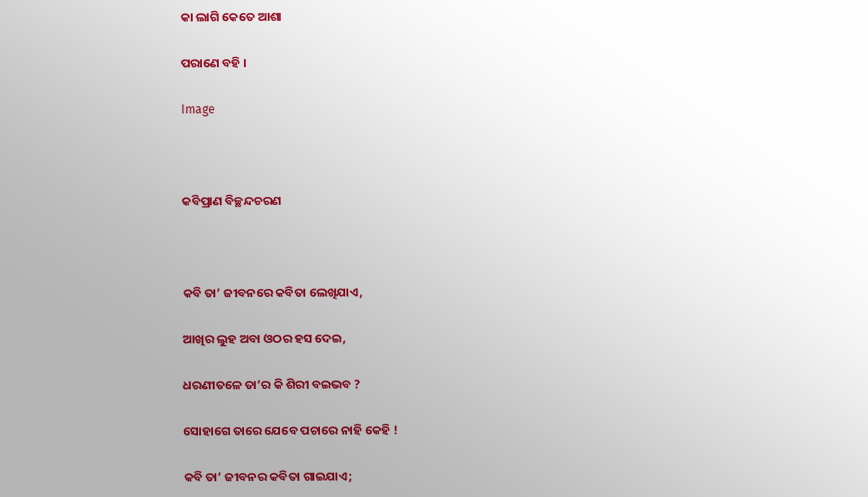କା ଲାଗି କେତେ ଆଶା

ପରାଣେ ବହି ।

Image



କବିପ୍ରାଣ ବିଚ୍ଛନ୍ଦଚରଣ



କବି ତା’ ଜୀବନରେ କବିତା ଲେଖିଯାଏ,

ଆଖିର ଲୁହ ଅବା ଓଠର ହସ ଦେଇ,

ଧରଣୀତଳେ ତା’ର କି ଶିରୀ ବଇଭବ ?

ସୋହାଗେ ତାରେ ଯେବେ ପଚାରେ ନାହି କେହି !

କବି ତା’ ଜୀବନର କବିତା ଗାଇଯାଏ;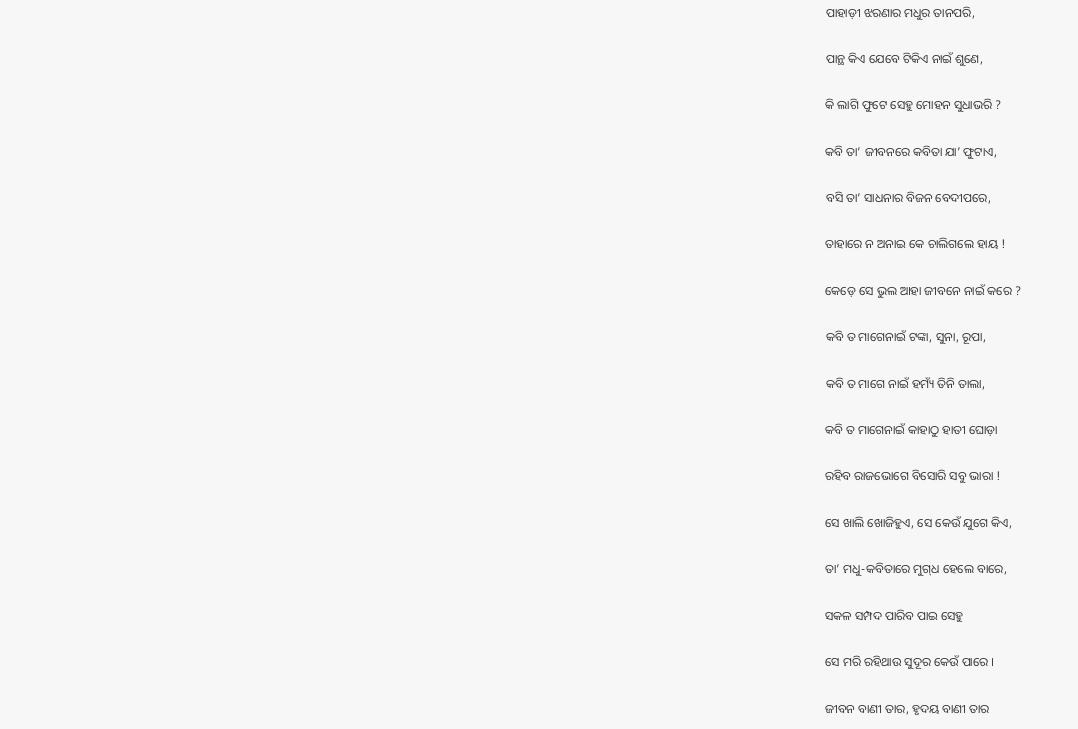ପାହାଡ଼ୀ ଝରଣାର ମଧୁର ତାନପରି,

ପାନ୍ଥ କିଏ ଯେବେ ଟିକିଏ ନାଇଁ ଶୁଣେ,

କି ଲାଗି ଫୁଟେ ସେହୁ ମୋହନ ସୁଧାଭରି ?

କବି ତା’ ଜୀବନରେ କବିତା ଯା’ ଫୁଟାଏ,

ବସି ତା’ ସାଧନାର ବିଜନ ବେଦୀପରେ,

ତାହାରେ ନ ଅନାଇ କେ ଚାଲିଗଲେ ହାୟ !

କେଡ଼େ ସେ ଭୁଲ ଆହା ଜୀବନେ ନାଇଁ କରେ ?

କବି ତ ମାଗେନାଇଁ ଟଙ୍କା, ସୁନା, ରୂପା,

କବି ତ ମାଗେ ନାଇଁ ହମ୍ୟଁ ତିନି ତାଲା,

କବି ତ ମାଗେନାଇଁ କାହାଠୁ ହାତୀ ଘୋଡ଼ା

ରହିବ ରାଜଭୋଗେ ବିସୋରି ସବୁ ଭାରା !

ସେ ଖାଲି ଖୋଜିହୁଏ, ସେ କେଉଁ ଯୁଗେ କିଏ,

ତା’ ମଧୁ-କବିତାରେ ମୁଗ୍‌ଧ ହେଲେ ବାରେ,

ସକଳ ସମ୍ପଦ ପାରିବ ପାଇ ସେହୁ

ସେ ମରି ରହିଥାଉ ସୁଦୂର କେଉଁ ପାରେ ।

ଜୀବନ ବାଣୀ ତାର, ହୃଦୟ ବାଣୀ ତାର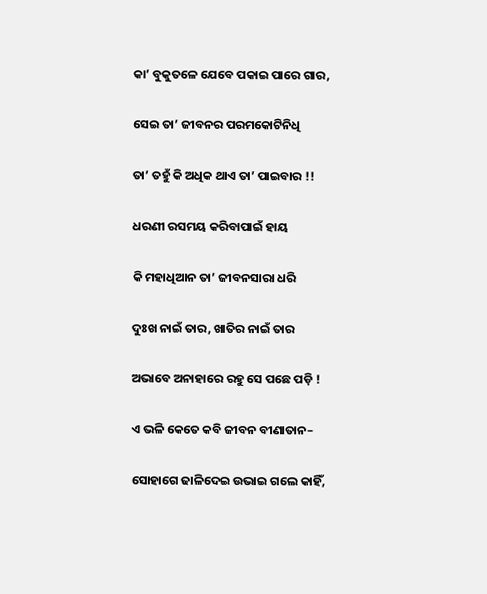କା’ ବୁକୁତଳେ ଯେବେ ପକାଇ ପାରେ ଗାର,

ସେଇ ତା’ ଜୀବନର ପରମକୋଟିନିଧି

ତା’ ତହୁଁ କି ଅଧିକ ଥାଏ ତା’ ପାଇବାର !!

ଧରଣୀ ରସମୟ କରିବାପାଇଁ ହାୟ

କି ମହାଧିଆନ ତା’ ଜୀବନସାରା ଧରି

ଦୁଃଖ ନାଇଁ ତାର, ଖାତିର ନାଇଁ ତାର

ଅଭାବେ ଅନାହାରେ ରହୁ ସେ ପଛେ ପଡ଼ି !

ଏ ଭଳି କେତେ କବି ଜୀବନ ବୀଣାତାନ–

ସୋହାଗେ ଢାଳିଦେଇ ଉଭାଇ ଗଲେ କାହିଁ,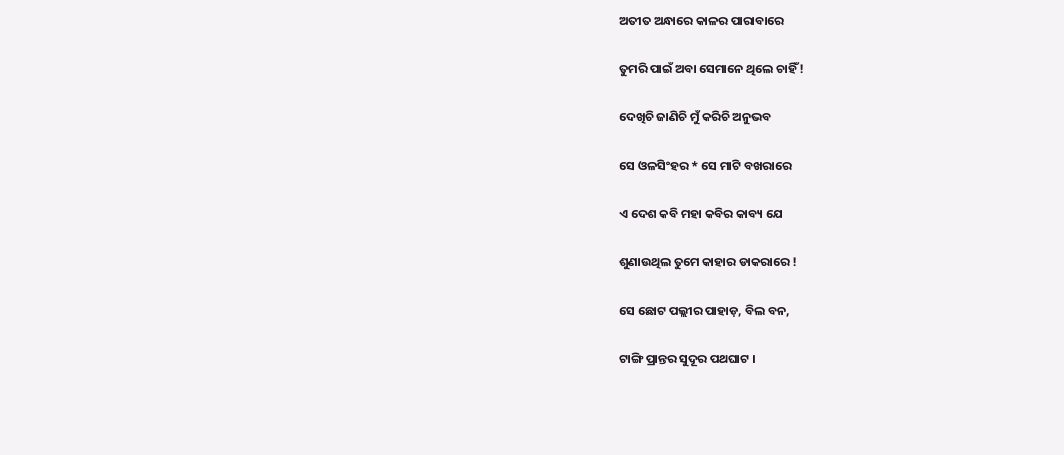ଅତୀତ ଅନ୍ଧାରେ କାଳର ପାରାବାରେ

ତୁମରି ପାଇଁ ଅବା ସେମାନେ ଥିଲେ ଚାହିଁ !

ଦେଖିଚି ଜାଣିଚି ମୁଁ କରିଚି ଅନୁଭବ

ସେ ଓଳସିଂହର * ସେ ମାଟି ବଖରାରେ

ଏ ଦେଶ କବି ମହା କବିର କାବ୍ୟ ଯେ

ଶୁଣାଉଥିଲ ତୁମେ କାହାର ଡାକରାରେ !

ସେ ଛୋଟ ପଲ୍ଲୀର ପାହାଡ଼, ବିଲ ବନ,

ଟାଙ୍ଗି ପ୍ରାନ୍ତର ସୁଦୂର ପଥଘାଟ ।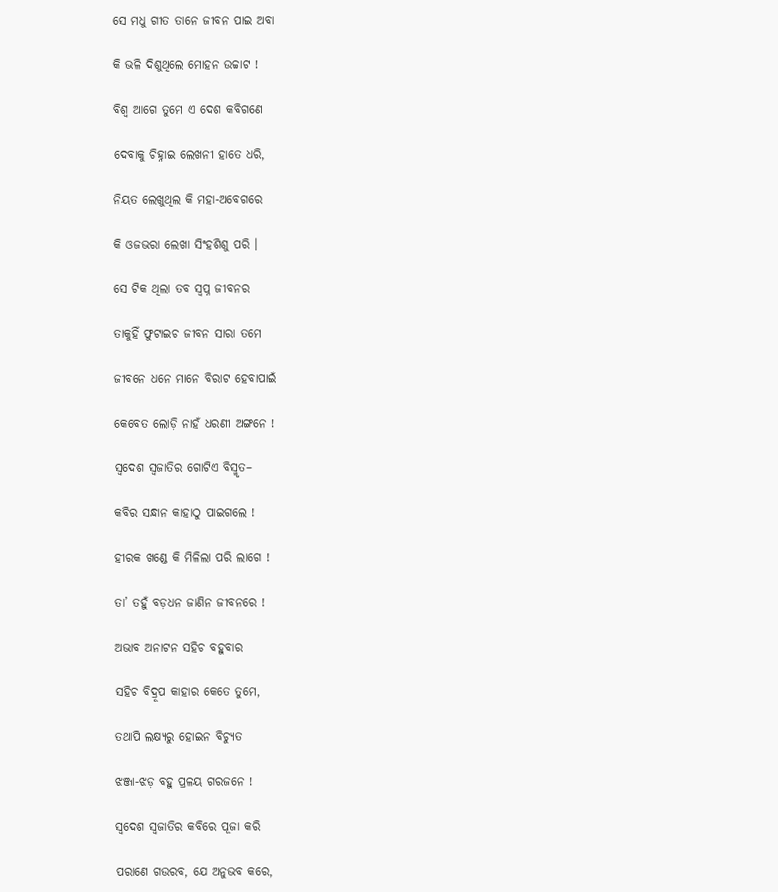ସେ ମଧୁ ଗୀତ ତାନେ ଜୀବନ ପାଇ ଅବା

କି ଭଳି ଦିଶୁଥିଲେ ମୋହନ ଉଚ୍ଚାଟ !

ବିଶ୍ୱ ଆଗେ ତୁମେ ଏ ଦେଶ କବିଗଣେ

ଦେବାକୁ ଚିହ୍ନାଇ ଲେଖନୀ ହାତେ ଧରି,

ନିୟତ ଲେଖୁଥିଲ କି ମହା-ଅବେଗରେ

କି ଓଜଭରା ଲେଖା ସିଂହଶିଶୁ ପରି ।

ସେ ଟିକ ଥିଲା ତବ ସ୍ୱପ୍ନ ଜୀବନର

ତାକୁହିଁ ଫୁଟାଇଚ ଜୀବନ ସାରା ତମେ

ଜୀବନେ ଧନେ ମାନେ ବିରାଟ ହେବାପାଇଁ

କେବେତ ଲୋଡ଼ି ନାହଁ ଧରଣୀ ଅଙ୍ଗନେ !

ସ୍ୱଦେଶ ସ୍ୱଜାତିର ଗୋଟିଏ ବିସ୍ମୃତ–

କବିର ସନ୍ଧାନ କାହାଠୁ ପାଇଗଲେ !

ହୀରକ ଖଣ୍ଡେ କି ମିଳିଲା ପରି ଲାଗେ !

ତା’ ତହୁଁ ବଡ଼ଧନ ଜାଣିନ ଜୀବନରେ !

ଅଭାବ ଅନାଟନ ସହିଚ ବହୁବାର

ସହିଚ ବିଦ୍ରୂପ କାହାର କେତେ ତୁମେ,

ତଥାପି ଲକ୍ଷ୍ୟରୁ ହୋଇନ ବିଚ୍ୟୁତ

ଝଞ୍ଜା-ଝଡ଼ ବହୁ ପ୍ରଳୟ ଗରଜନେ !

ସ୍ୱଦେଶ ସ୍ୱଜାତିର କବିରେ ପୂଜା କରି

ପରାଣେ ଗଉରବ, ଯେ ଅନୁଭବ କରେ,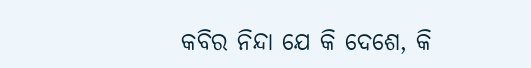କବିର ନିନ୍ଦା ଯେ କି ଦେଶେ, କି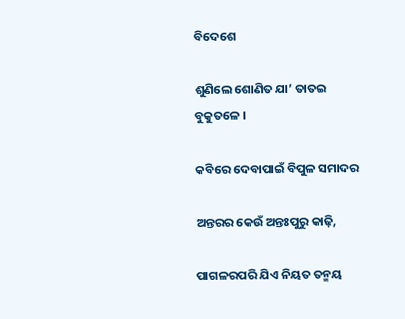ବିଦେଶେ

ଶୁଣିଲେ ଶୋଣିତ ଯା’ ତାତଇ ବୁକୁତଳେ ।

କବିରେ ଦେବାପାଇଁ ବିପୁଳ ସମାଦର

ଅନ୍ତରର କେଉଁ ଅନ୍ତଃପୁରୁ କାଢ଼ି,

ପାଗଳରପରି ଯିଏ ନିୟତ ତନ୍ମୟ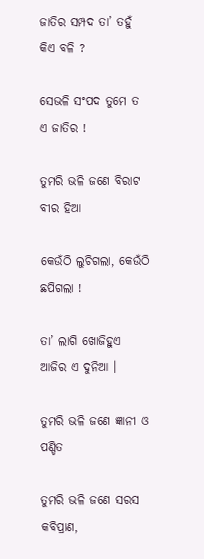ଜାତିର ସମ୍ପଦ ତା’ ତହୁଁ କିଏ ବଳି ?

ସେଭଳି ସଂପଦ ତୁମେ ତ ଏ ଜାତିର !

ତୁମରି ଭଳି ଜଣେ ବିରାଟ ବୀର ହିଆ

କେଉଁଠି ଲୁଚିଗଲା, କେଉଁଠି ଛପିଗଲା !

ତା’ ଲାଗି ଖୋଜିହୁଏ ଆଜିର ଏ ଦୁନିଆ ।

ତୁମରି ଭଳି ଜଣେ ଜ୍ଞାନୀ ଓ ପଣ୍ଡିତ

ତୁମରି ଭଳି ଜଣେ ସରସ କବିପ୍ରାଣ,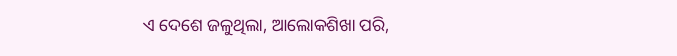ଏ ଦେଶେ ଜଳୁଥିଲା, ଆଲୋକଶିଖା ପରି,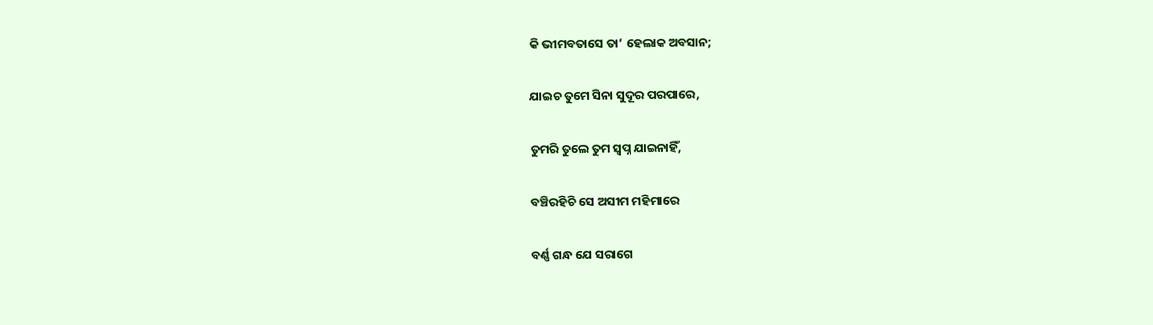କି ଭୀମବତାସେ ତା’ ହେଲାକ ଅବସାନ;

ଯାଇଚ ତୁମେ ସିନା ସୁଦୂର ପରପାରେ,

ତୁମରି ତୁଲେ ତୁମ ସ୍ୱପ୍ନ ଯାଇନାହିଁ,

ବଞ୍ଚିରହିଚି ସେ ଅସୀମ ମହିମାରେ

ବର୍ଣ୍ଣ ଗନ୍ଧ ଯେ ସରାଗେ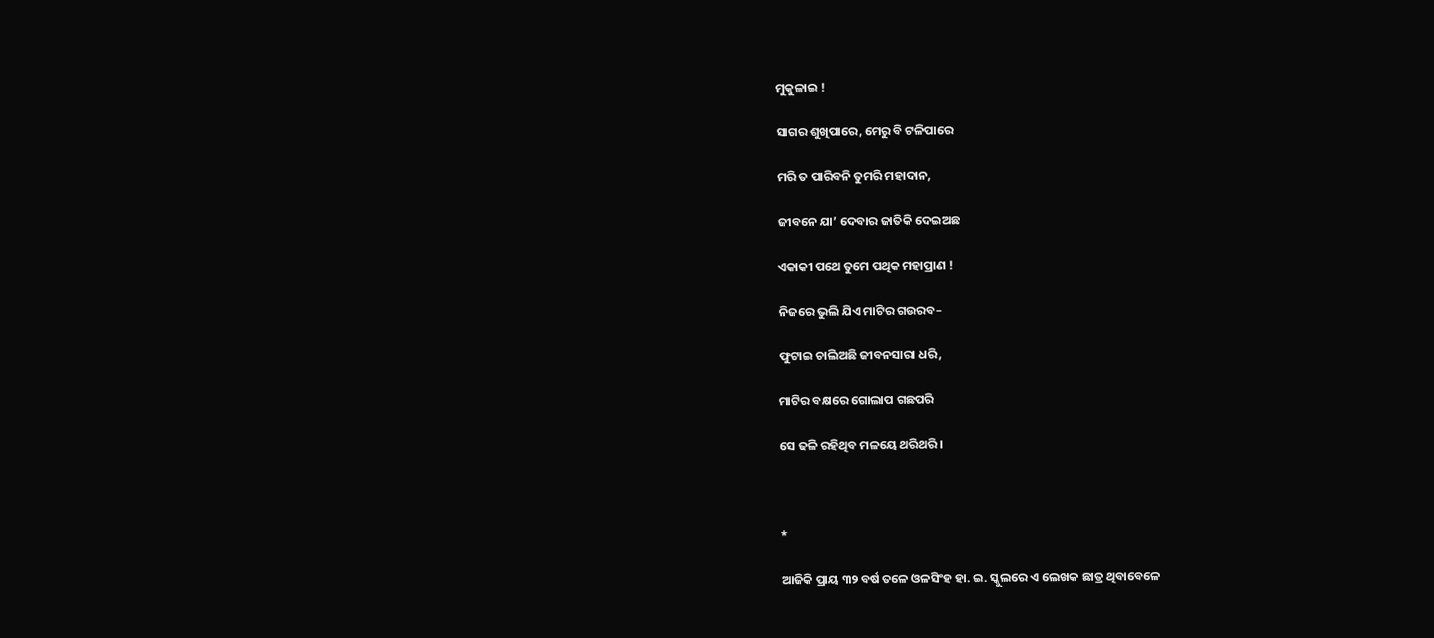ମୁକୁଳାଇ !

ସାଗର ଶୁଖିପାରେ, ମେରୁ ବି ଟଳିପାରେ

ମରି ତ ପାରିବନି ତୁମରି ମହାଦାନ,

ଜୀବନେ ଯା’ ଦେବାର ଜାତିକି ଦେଇଅଛ

ଏକାକୀ ପଥେ ତୁମେ ପଥିକ ମହାପ୍ରାଣ !

ନିଜରେ ଭୁଲି ଯିଏ ମାଟିର ଗଉରବ–

ଫୁଟାଇ ଚାଲିଅଛି ଜୀବନସାରା ଧରି,

ମାଟିର ବକ୍ଷରେ ଗୋଲାପ ଗଛପରି

ସେ ଢଳି ରହିଥିବ ମଳୟେ ଥରିଥରି ।



*

ଆଜିକି ପ୍ରାୟ ୩୨ ବର୍ଷ ତଳେ ଓଳସିଂହ ହା. ଇ. ସ୍କୁଲରେ ଏ ଲେଖକ ଛାତ୍ର ଥିବାବେଳେ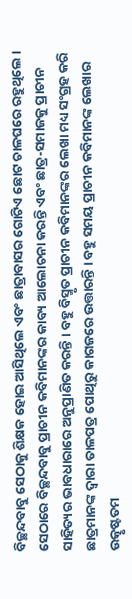ବିଚ୍ଛନ୍ଦବାବୁ ସେଠାକୁ ଶିକ୍ଷକ ହୋଇ ଆସିଥିଲେ ଏବଂ ଛାତ୍ରାବାସର ଗୋଟିଏ ଛୋଟ ଚାଳଘରେ ରହୁଥିଲେ । ସେଠାରେ ବିଚ୍ଛନ୍ଦବାବୁ ପ୍ରାଚୀନ କବିମାନଙ୍କର କାବ୍ୟ ଆଲୋଚନା କରନ୍ତି ଏବଂ ଛାତ୍ର-ସମାଜକୁ ପ୍ରାଚୀନ ସାହିତ୍ୟର ଭାବଧାରାରେ ଅନୁପ୍ରାଣିତ କରନ୍ତି । ବହୁ ବିସ୍ମୃତ ପ୍ରାଚୀନ କବିମାନଙ୍କର ଲେଖା ମଧ୍ୟ ସଂଗ୍ରହ କରି ଛାତ୍ରମାନଙ୍କ ଦ୍ୱାରା ତାଳପତ୍ର ପୋଥିରୁ କାଗଜରେ ଉତ୍ତାରନ୍ତି । ବହୁ ସମୟ ପ୍ରାଚୀନ କବିମାନଙ୍କ ଲେଖାର ଉତ୍କୃଷ୍ଟତମ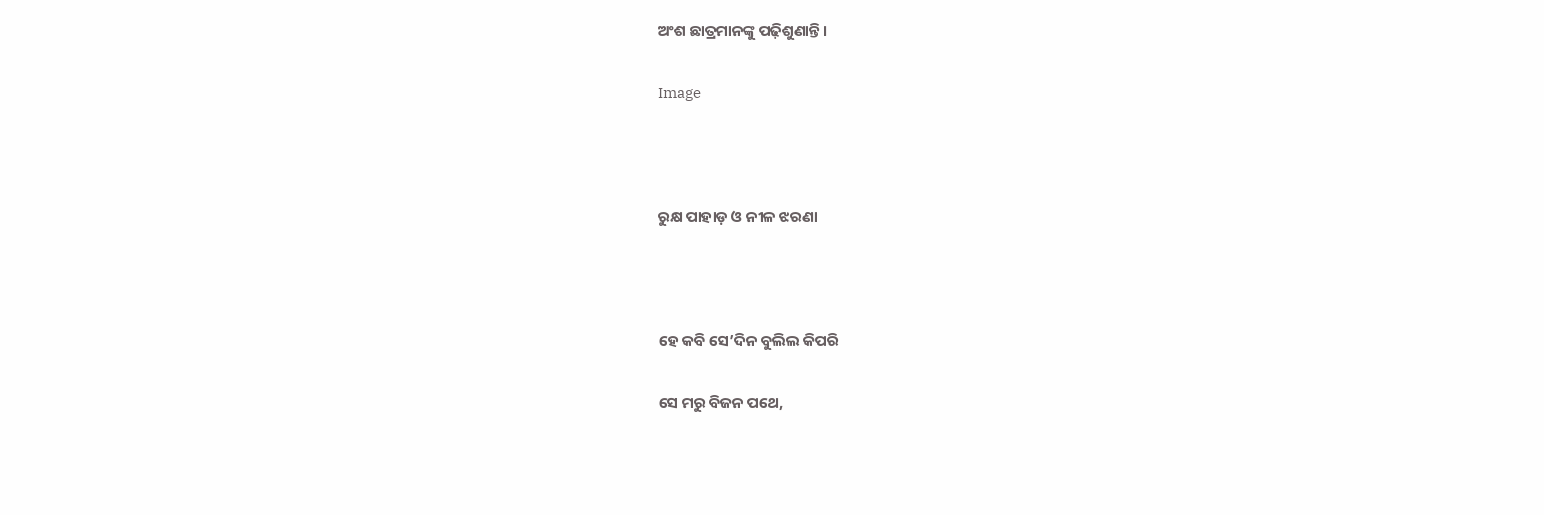ଅଂଶ ଛାତ୍ରମାନଙ୍କୁ ପଢ଼ିଶୁଣାନ୍ତି ।

Image



ରୁକ୍ଷ ପାହାଡ଼ ଓ ନୀଳ ଝରଣା



ହେ କବି ସେ’ଦିନ ବୁଲିଲ କିପରି

ସେ ମରୁ ବିଜନ ପଥେ,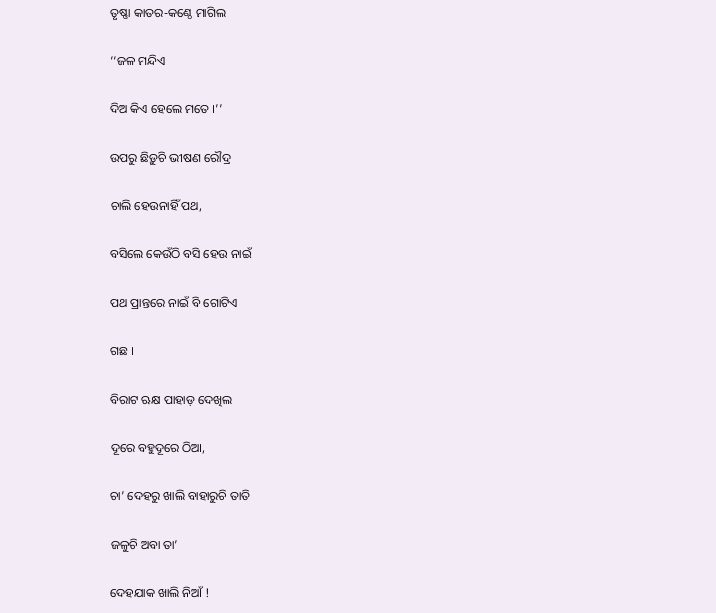ତୃଷ୍ଣା କାତର-କଣ୍ଠେ ମାଗିଲ

‘‘ଜଳ ମନ୍ଦିଏ

ଦିଅ କିଏ ହେଲେ ମତେ ।’’

ଉପରୁ ଛିଡ଼ୁଚି ଭୀଷଣ ରୌଦ୍ର

ଚାଲି ହେଉନାହିଁ ପଥ,

ବସିଲେ କେଉଁଠି ବସି ହେଉ ନାଇଁ

ପଥ ପ୍ରାନ୍ତରେ ନାଇଁ ବି ଗୋଟିଏ

ଗଛ ।

ବିରାଟ ଋକ୍ଷ ପାହାଡ଼ ଦେଖିଲ

ଦୂରେ ବହୁଦୂରେ ଠିଆ,

ଚା’ ଦେହରୁ ଖାଲି ବାହାରୁଚି ତାତି

ଜଳୁଚି ଅବା ତା’

ଦେହଯାକ ଖାଲି ନିଆଁ !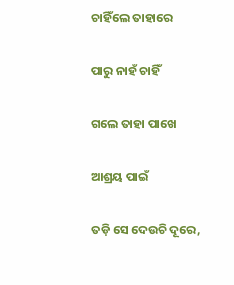ଚାହିଁଲେ ତାହାରେ

ପାରୁ ନାହଁ ଚାହିଁ

ଗଲେ ତାହା ପାଖେ

ଆଶ୍ରୟ ପାଇଁ

ତଡ଼ି ସେ ଦେଉଚି ଦୂରେ,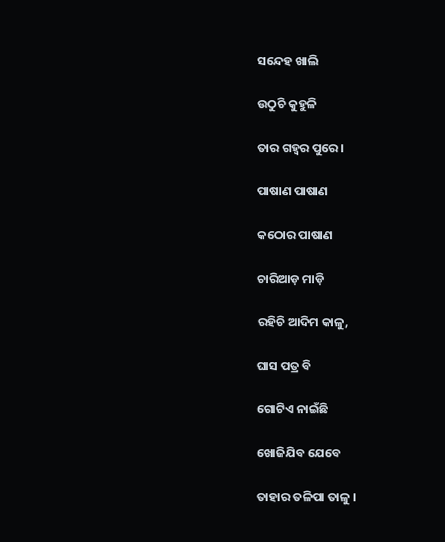ସନ୍ଦେହ ଖାଲି

ଉଠୁଚି କୁହୁଳି

ତାର ଗହ୍ୱର ପୁରେ ।

ପାଷାଣ ପାଷାଣ

କଠୋର ପାଷାଣ

ଚାରିଆଡ଼ ମାଡ଼ି

ରହିଚି ଆଦିମ କାଳୁ,

ଘାସ ପତ୍ର ବି

ଗୋଟିଏ ନାଇଁଛି

ଖୋଜିଯିବ ଯେବେ

ତାହାର ତଳିପା ତାଳୁ ।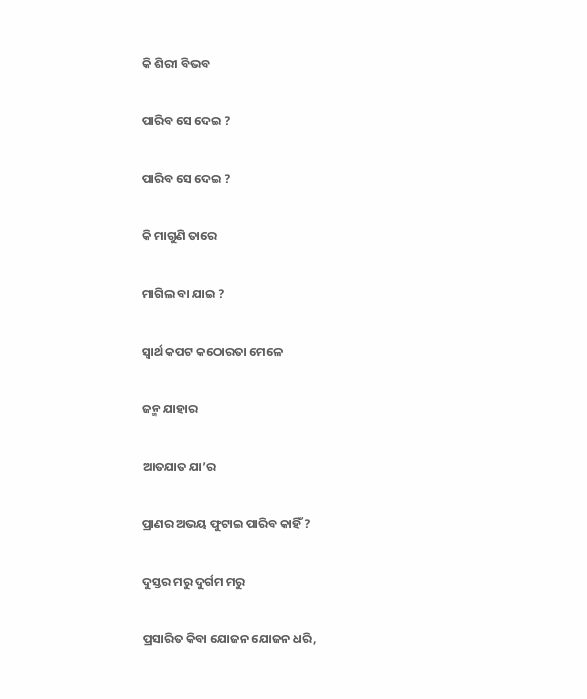କି ଶିରୀ ବିଭବ

ପାରିବ ସେ ଦେଇ ?

ପାରିବ ସେ ଦେଇ ?

କି ମାଗୁଣି ତାରେ

ମାଗିଲ ବା ଯାଇ ?

ସ୍ୱାର୍ଥ କପଟ କଠୋରତା ମେଳେ

ଜନ୍ମ ଯାହାର

ଆତଯାତ ଯା’ର

ପ୍ରାଣର ଅଭୟ ଫୁଟାଇ ପାରିବ କାହିଁ ?

ଦୁସ୍ତର ମରୁ ଦୁର୍ଗମ ମରୁ

ପ୍ରସାରିତ କିବା ଯୋଜନ ଯୋଜନ ଧରି,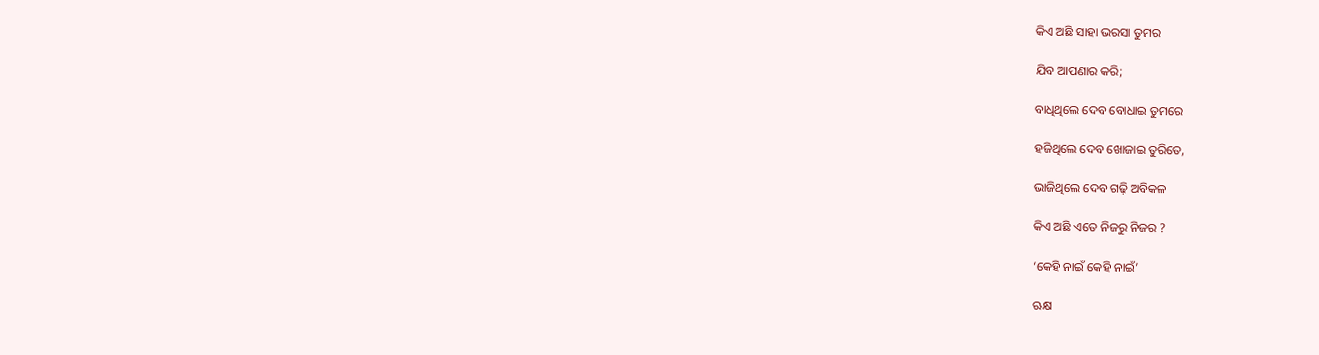କିଏ ଅଛି ସାହା ଭରସା ତୁମର

ଯିବ ଆପଣାର କରି;

ବାଧିଥିଲେ ଦେବ ବୋଧାଇ ତୁମରେ

ହଜିଥିଲେ ଦେବ ଖୋଜାଇ ତୁରିତେ,

ଭାଜିଥିଲେ ଦେବ ଗଢ଼ି ଅବିକଳ

କିଏ ଅଛି ଏତେ ନିଜରୁ ନିଜର ?

‘କେହି ନାଇଁ କେହି ନାଇଁ’

ଋକ୍ଷ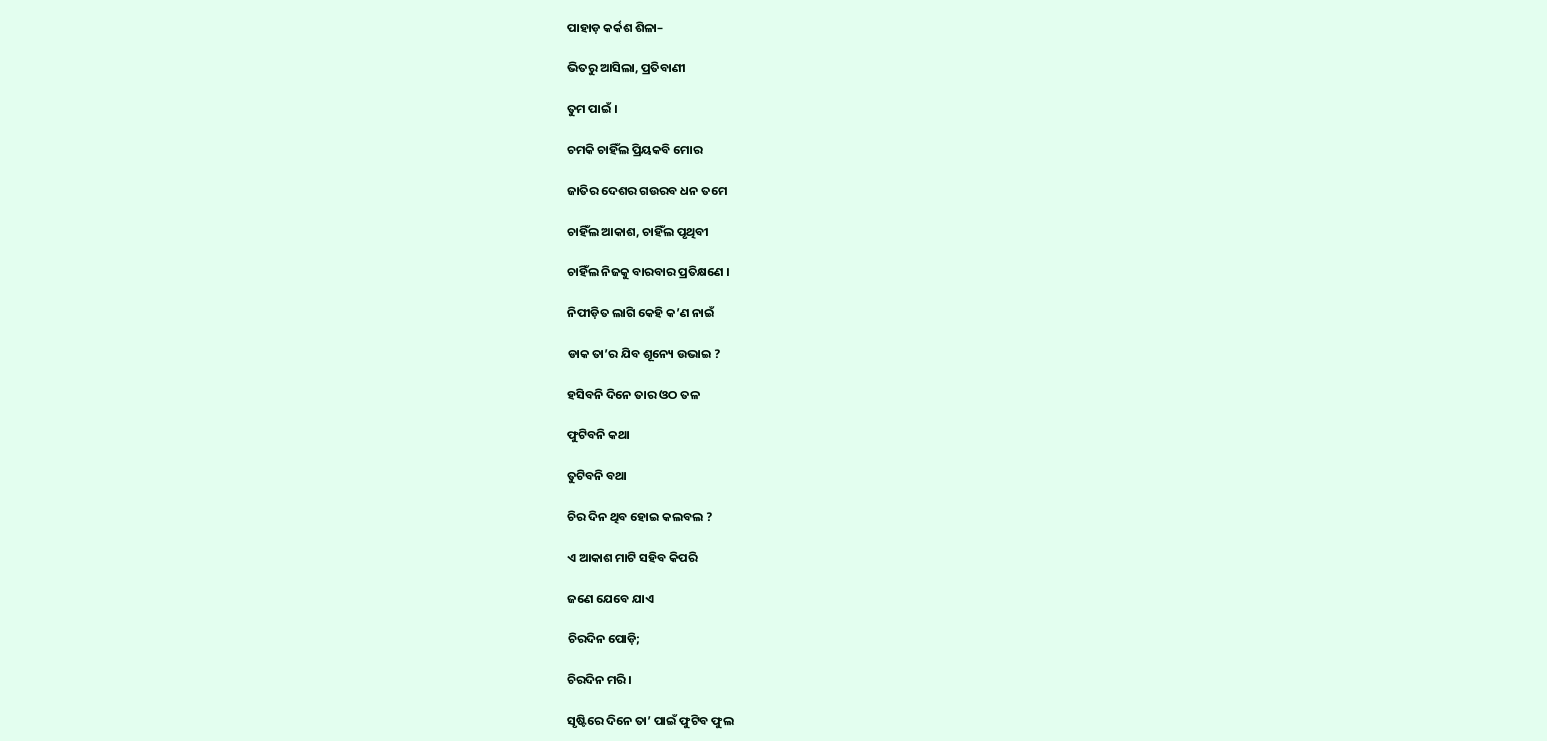ପାହାଡ଼ କର୍କଶ ଶିଳା–

ଭିତରୁ ଆସିଲା, ପ୍ରତିବାଣୀ

ତୁମ ପାଇଁ ।

ଚମକି ଚାହିଁଲ ପ୍ରିୟକବି ମୋର

ଜାତିର ଦେଶର ଗଉରବ ଧନ ତମେ

ଚାହିଁଲ ଆକାଶ, ଚାହିଁଲ ପୃଥିବୀ

ଚାହିଁଲ ନିଜକୁ ବାରବାର ପ୍ରତିକ୍ଷଣେ ।

ନିପୀଡ଼ିତ ଲାଗି କେହି କ’ଣ ନାଇଁ

ଡାକ ତା’ର ଯିବ ଶୂନ୍ୟେ ଉଭାଇ ?

ହସିବନି ଦିନେ ତାର ଓଠ ତଳ

ଫୁଟିବନି କଥା

ତୁଟିବନି ବଥା

ଚିର ଦିନ ଥିବ ହୋଇ କଲବଲ ?

ଏ ଆକାଶ ମାଟି ସହିବ କିପରି

ଜଣେ ଯେବେ ଯାଏ

ଚିରଦିନ ପୋଡ଼ି;

ଚିରଦିନ ମରି ।

ସୃଷ୍ଟିରେ ଦିନେ ତା’ ପାଇଁ ଫୁଟିବ ଫୁଲ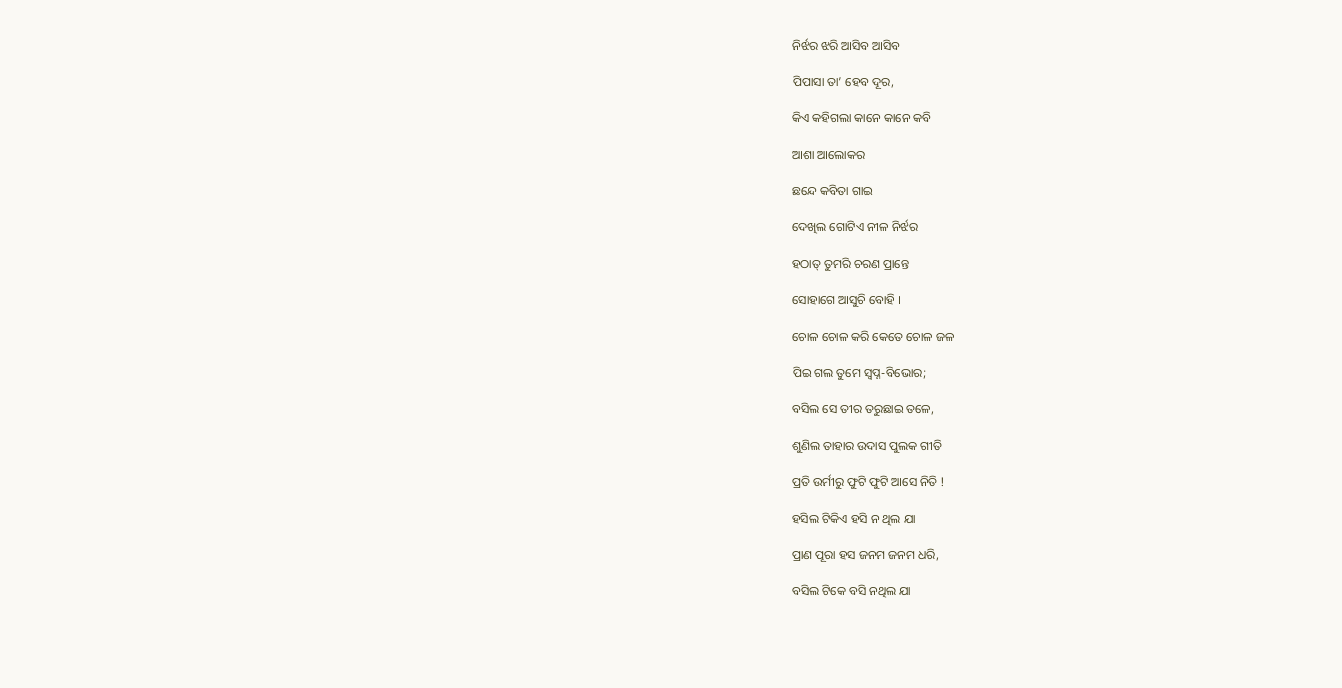ନିର୍ଝର ଝରି ଆସିବ ଆସିବ

ପିପାସା ତା’ ହେବ ଦୂର,

କିଏ କହିଗଲା କାନେ କାନେ କବି

ଆଶା ଆଲୋକର

ଛନ୍ଦେ କବିତା ଗାଇ

ଦେଖିଲ ଗୋଟିଏ ନୀଳ ନିର୍ଝର

ହଠାତ୍ ତୁମରି ଚରଣ ପ୍ରାନ୍ତେ

ସୋହାଗେ ଆସୁଚି ବୋହି ।

ଚୋଳ ଚୋଳ କରି କେତେ ଚୋଳ ଜଳ

ପିଇ ଗଲ ତୁମେ ସ୍ୱପ୍ନ-ବିଭୋର;

ବସିଲ ସେ ତୀର ତରୁଛାଇ ତଳେ,

ଶୁଣିଲ ତାହାର ଉଦାସ ପୁଲକ ଗୀତି

ପ୍ରତି ଉର୍ମୀରୁ ଫୁଟି ଫୁଟି ଆସେ ନିତି !

ହସିଲ ଟିକିଏ ହସି ନ ଥିଲ ଯା

ପ୍ରାଣ ପୂରା ହସ ଜନମ ଜନମ ଧରି,

ବସିଲ ଟିକେ ବସି ନଥିଲ ଯା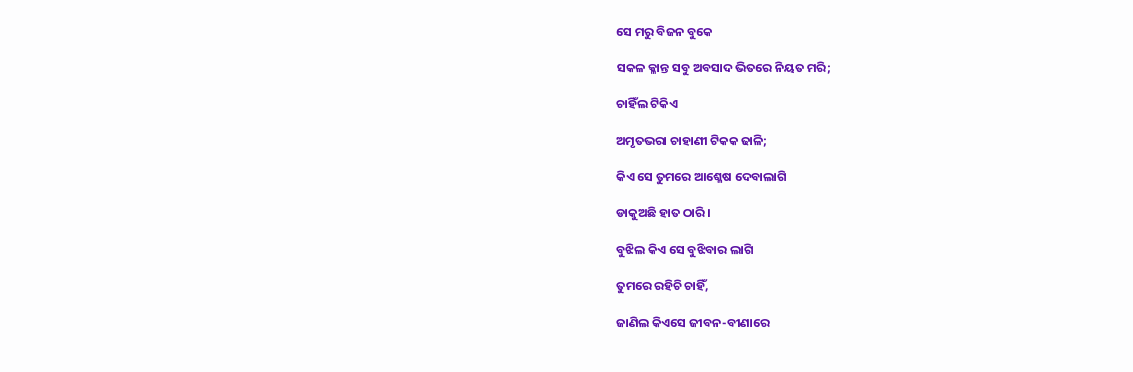ସେ ମରୁ ବିଜନ ବୁକେ

ସକଳ କ୍ଳାନ୍ତ ସବୁ ଅବସାଦ ଭିତରେ ନିୟତ ମରି;

ଚାହିଁଲ ଟିକିଏ

ଅମୃତଭରା ଚାହାଣୀ ଟିକକ ଢାଳି;

କିଏ ସେ ତୁମରେ ଆଶ୍ଳେଷ ଦେବାଲାଗି

ଡାକୁଅଛି ହାତ ଠାରି ।

ବୁଝିଲ କିଏ ସେ ବୁଝିବାର ଲାଗି

ତୁମରେ ରହିଚି ଚାହିଁ,

ଜାଣିଲ କିଏସେ ଜୀବନ-ବୀଣାରେ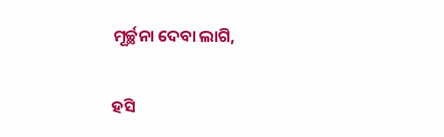ମୂର୍ଚ୍ଛନା ଦେବା ଲାଗି,

ହସି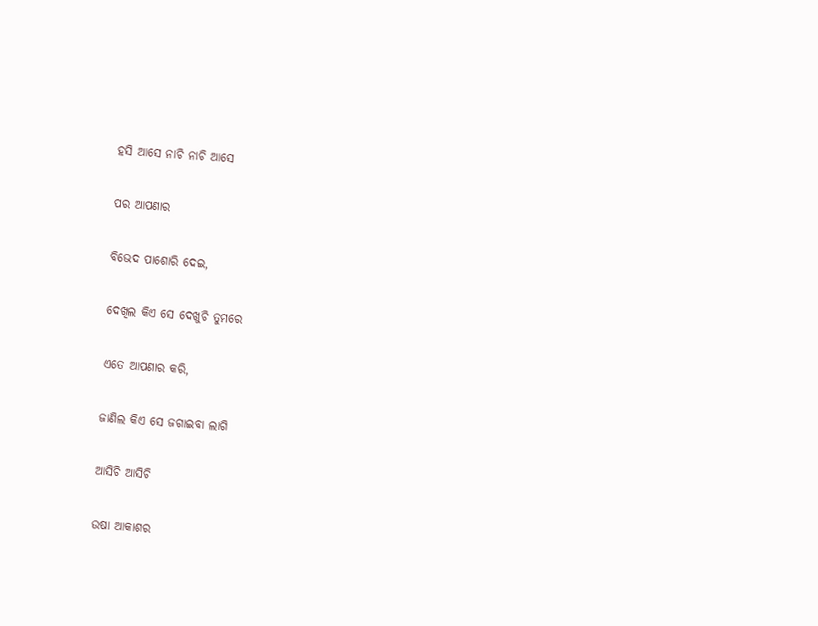ହସି ଆସେ ନାଚି ନାଚି ଆସେ

ପର ଆପଣାର

ବିଭେଦ ପାଶୋରି ଦେଇ,

ଦେଖିଲ କିଏ ସେ ଦେଖୁଚି ତୁମରେ

ଏତେ ଆପଣାର କରି,

ଜାଣିଲ କିଏ ସେ ଜଗାଇବା ଲାଗି

ଆସିଚି ଆସିଚି

ଉଷା ଆକାଶର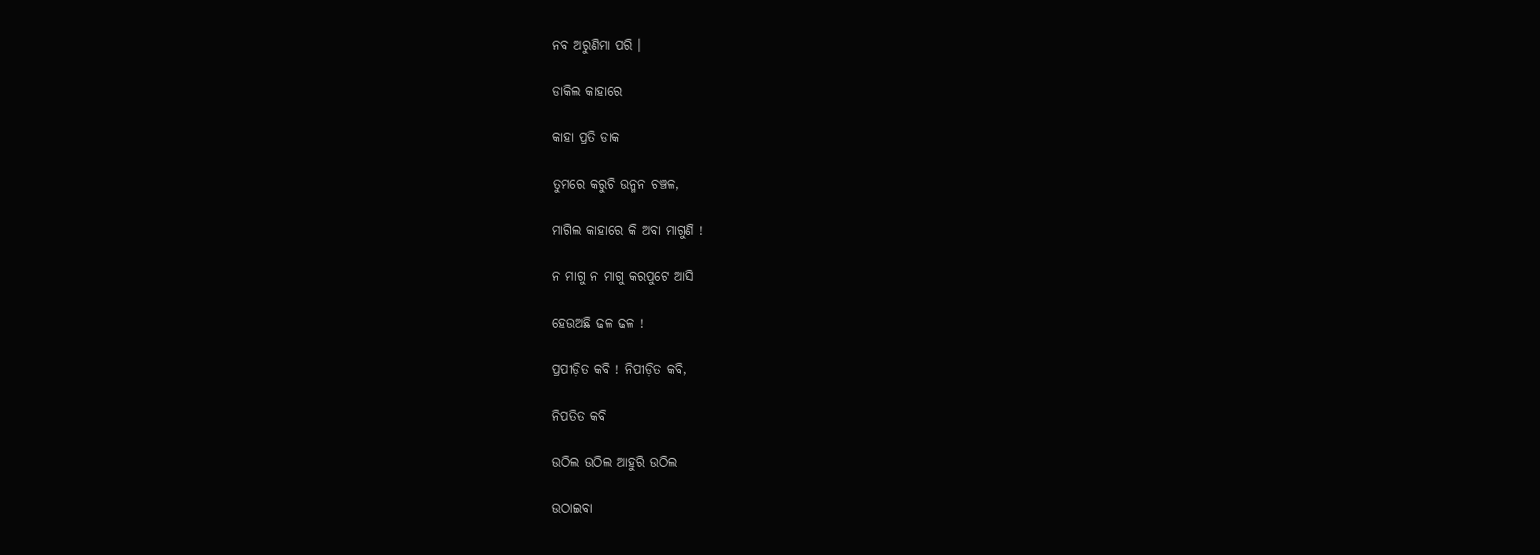ନବ ଅରୁଣିମା ପରି ।

ଡାକିଲ କାହାରେ

କାହା ପ୍ରତି ଡାକ

ତୁମରେ କରୁଚି ଉନ୍ମନ ଚଞ୍ଚଳ,

ମାଗିଲ କାହାରେ କି ଅବା ମାଗୁଣି !

ନ ମାଗୁ ନ ମାଗୁ କରପୁଟେ ଆସି

ହେଉଅଛି ଢଳ ଢଳ !

ପ୍ରପୀଡ଼ିତ କବି ! ନିପୀଡ଼ିତ କବି,

ନିପତିତ କବି

ଉଠିଲ ଉଠିଲ ଆହୁରି ଉଠିଲ

ଉଠାଇବା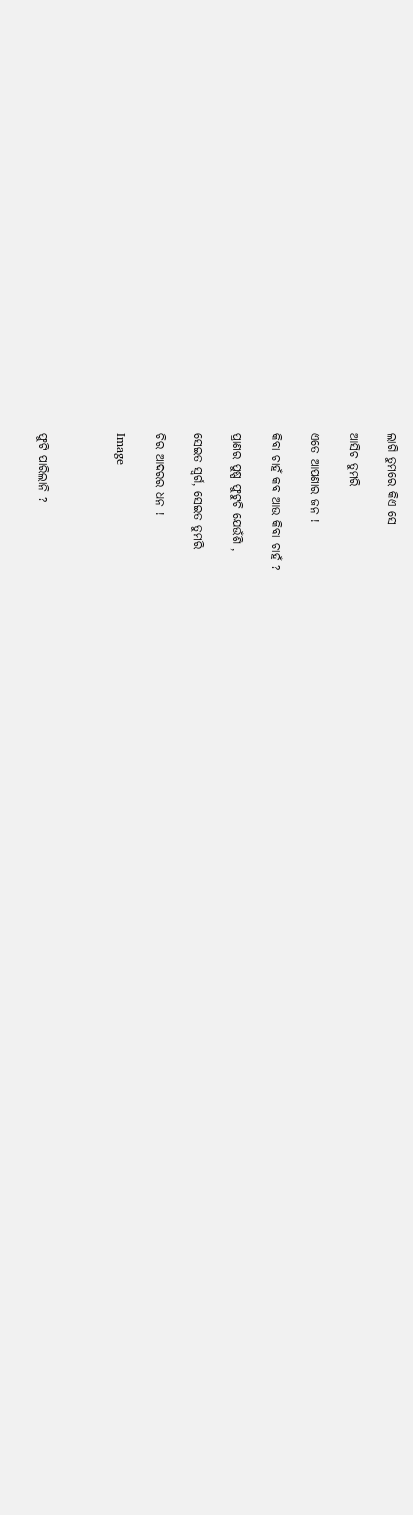ଲାଗି ତୁମରେ କିଏ ସେ

ଆସିଚ ତୁମରି

ଏତେ ଆପଣାର ଜନ !

କିବା ଚାହଁ କବ ଆଉ କିବା ଚାହଁ ?

ପ୍ରାଣର ପୁଷ୍ପ ଫୁଟୁଚି ଯେଉଁଶି ,

ସେଇତ ସ୍ୱର୍ଗ, ସେଇତ ତୁମରି

ଚିର ଆଦରର ଧନ !

Image



ଫୁଟି ପାରିଲାନି ?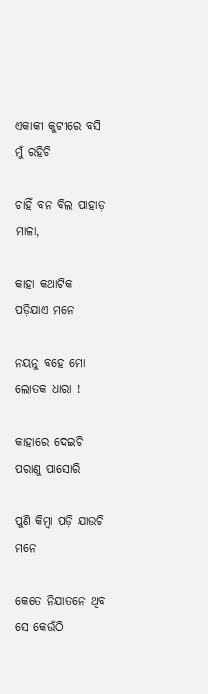ଏକାକୀ କୁଟୀରେ ବସି ମୁଁ ରହିଚି

ଚାହିଁ ବନ ବିଲ ପାହାଡ଼ ମାଳା,

କାହା କଥାଟିକ ପଡ଼ିଯାଏ ମନେ

ନୟନୁ ବହେ ମୋ ଲୋତକ ଧାରା !

କାହାରେ ଦେଇଚି ପରାଣୁ ପାସୋରି

ପୁଣି କିମ୍ବା ପଡ଼ି ଯାଉଚି ମନେ

କେତେ ନିଯାତନେ ଥିବ ସେ କେଉଁଠି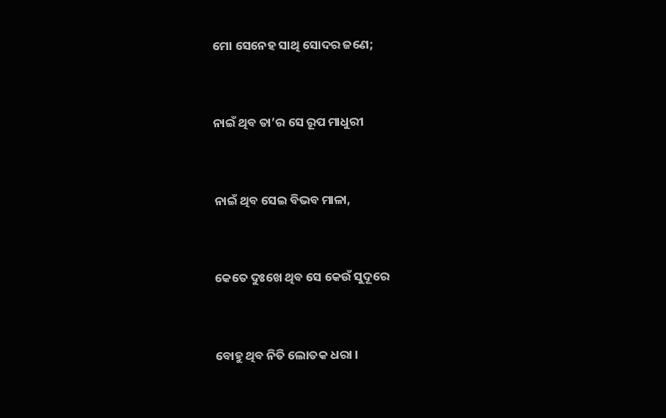ମୋ ସେନେହ ସାଥି ସୋଦର ଜଣେ;



ନାଇଁ ଥିବ ତା’ର ସେ ରୂପ ମାଧୁରୀ



ନାଇଁ ଥିବ ସେଇ ବିଭବ ମାଳା,



କେତେ ଦୁଃଖେ ଥିବ ସେ କେଉଁ ସୁଦୂରେ



ବୋହୁ ଥିବ ନିତି ଲୋତକ ଧରା ।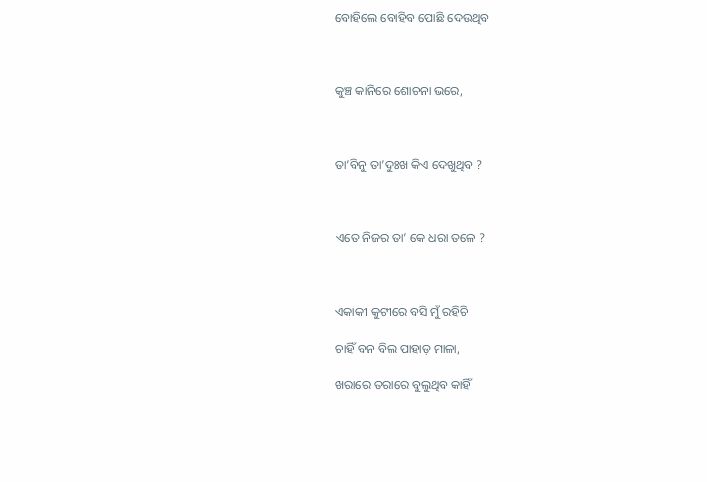ବୋହିଲେ ବୋହିବ ପୋଛି ଦେଉଥିବ



କୁଞ୍ଚ କାନିରେ ଶୋଚନା ଭରେ,



ତା’ବିନୁ ତା’ଦୁଃଖ କିଏ ଦେଖୁଥିବ ?



ଏତେ ନିଜର ତା’ କେ ଧରା ତଳେ ?



ଏକାକୀ କୁଟୀରେ ବସି ମୁଁ ରହିଚି

ଚାହିଁ ବନ ବିଲ ପାହାଡ଼ ମାଳା,

ଖରାରେ ତରାରେ ବୁଲୁଥିବ କାହିଁ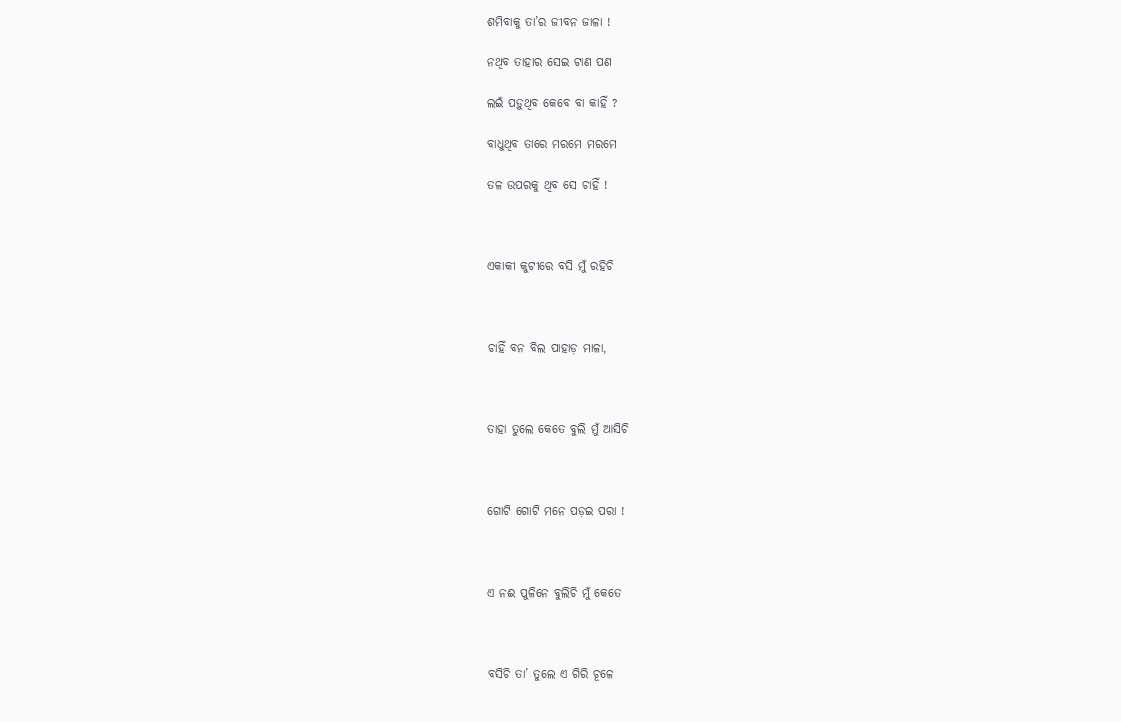ଶମିବାକୁ ତା’ର ଜୀବନ ଜାଳା !

ନଥିବ ତାହାର ସେଇ ଟାଣ ପଣ

ଲଇଁ ପଡ଼ୁଥିବ କେବେ ବା କାହିଁ ?

ବାଧୁଥିବ ତାରେ ମରମେ ମରମେ

ତଳ ଉପରକୁ ଥିବ ସେ ଚାହିଁ !



ଏକାକୀ କୁଟୀରେ ବସି ମୁଁ ରହିଚି



ଚାହିଁ ବନ ବିଲ ପାହାଡ଼ ମାଳା,



ତାହା ତୁଲେ କେତେ ବୁଲି ମୁଁ ଆସିଚି



ଗୋଟି ଗୋଟି ମନେ ପଡ଼ଇ ପରା !



ଏ ନଈ ପୁଳିନେ ବୁଲିଚି ମୁଁ କେତେ



ବସିଚି ତା’ ତୁଲେ ଏ ଗିରି ଚୂଳେ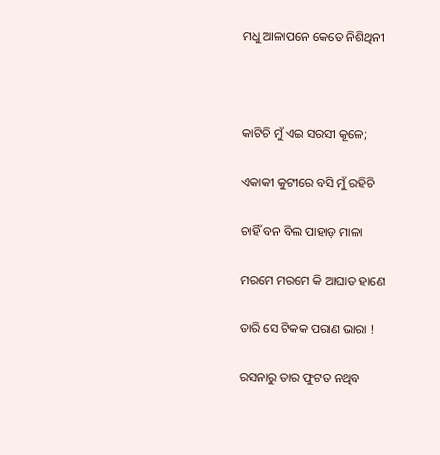ମଧୁ ଆଳାପନେ କେତେ ନିଶିଥିନୀ



କାଟିଚି ମୁଁ ଏଇ ସରସୀ କୂଳେ;

ଏକାକୀ କୁଟୀରେ ବସି ମୁଁ ରହିଚି

ଚାହିଁ ବନ ବିଲ ପାହାଡ଼ ମାଳା

ମରମେ ମରମେ କି ଆଘାତ ହାଣେ

ତାରି ସେ ଟିକକ ପରାଣ ଭାରା !

ରସନାରୁ ତାର ଫୁଟତ ନଥିବ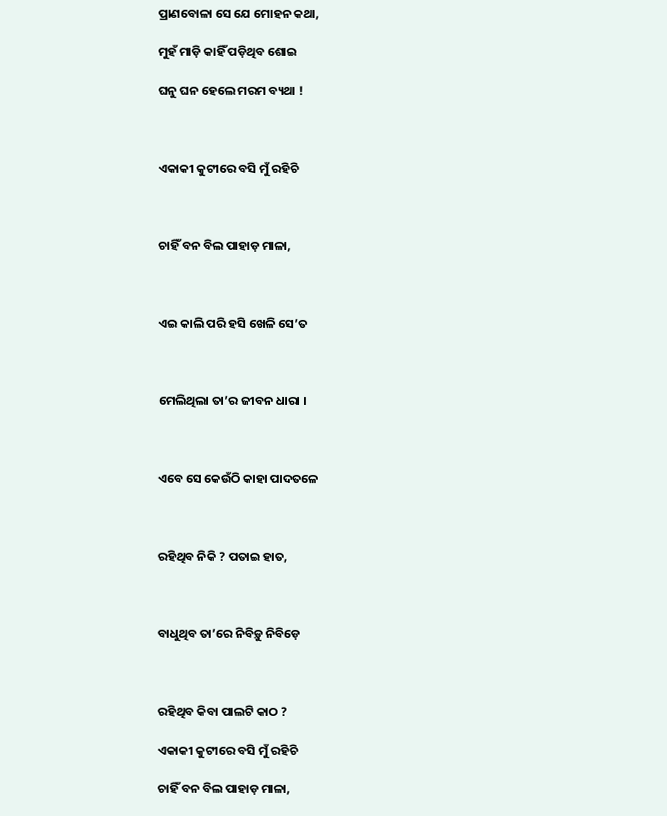ପ୍ରାଣବୋଳା ସେ ଯେ ମୋହନ କଥା,

ମୁହଁ ମାଡ଼ି କାହିଁ ପଡ଼ିଥିବ ଶୋଇ

ଘନୁ ଘନ ହେଲେ ମରମ ବ୍ୟଥା !



ଏକାକୀ କୁଟୀରେ ବସି ମୁଁ ରହିଚି



ଚାହିଁ ବନ ବିଲ ପାହାଡ଼ ମାଳା,



ଏଇ କାଲି ପରି ହସି ଖେଳି ସେ’ତ



ମେଲିଥିଲା ତା’ର ଜୀବନ ଧାରା ।



ଏବେ ସେ କେଉଁଠି କାହା ପାଦତଳେ



ରହିଥିବ ନିକି ? ପତାଇ ହାତ,



ବାଧୁଥିବ ତା’ରେ ନିବିଡ଼ୁ ନିବିଡ଼େ



ରହିଥିବ କିବା ପାଲଟି କାଠ ?

ଏକାକୀ କୁଟୀରେ ବସି ମୁଁ ରହିଚି

ଚାହିଁ ବନ ବିଲ ପାହାଡ଼ ମାଳା,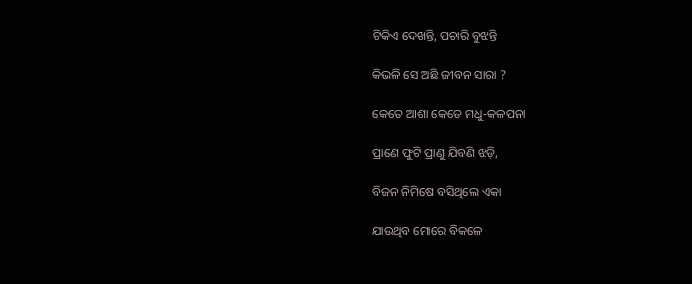ଟିକିଏ ଦେଖନ୍ତି, ପଚାରି ବୁଝନ୍ତି

କିଭଳି ସେ ଅଛି ଜୀବନ ସାରା ?

କେତେ ଆଶା କେତେ ମଧୁ-କଳପନା

ପ୍ରାଣେ ଫୁଟି ପ୍ରାଣୁ ଯିବଣି ଝଡ଼ି,

ବିଜନ ନିମିଷେ ବସିଥିଲେ ଏକା

ଯାଉଥିବ ମୋରେ ବିକଳେ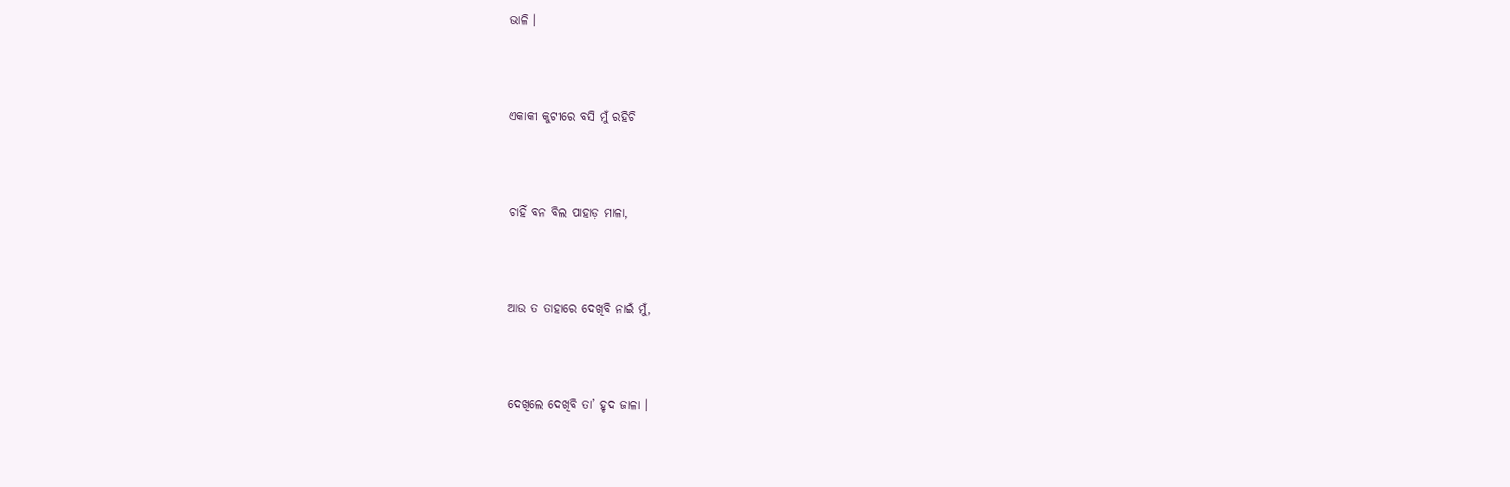ଭାଳି ।



ଏକାକୀ କୁଟୀରେ ବସି ମୁଁ ରହିଚି



ଚାହିଁ ବନ ବିଲ ପାହାଡ଼ ମାଳା,



ଆଉ ତ ତାହାରେ ଦେଖିବି ନାଇଁ ମୁଁ,



ଦେଖିଲେ ଦେଖିବି ତା’ ହୃଦ ଜାଳା ।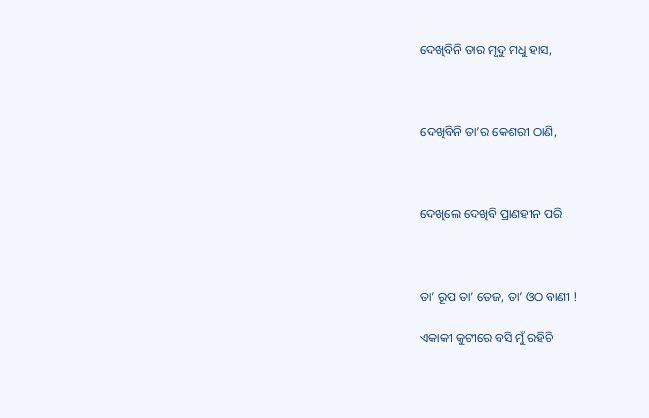ଦେଖିବିନି ତାର ମୃଦୁ ମଧୁ ହାସ,



ଦେଖିବିନି ତା’ର କେଶରୀ ଠାଣି,



ଦେଖିଲେ ଦେଖିବି ପ୍ରାଣହୀନ ପରି



ତା’ ରୂପ ତା’ ତେଜ, ତା’ ଓଠ ବାଣୀ !

ଏକାକୀ କୁଟୀରେ ବସି ମୁଁ ରହିଚି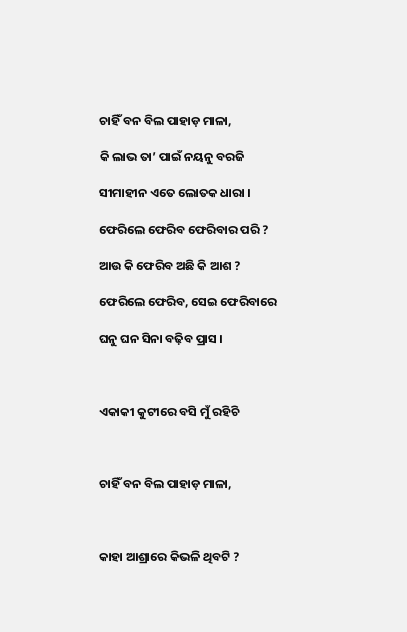ଚାହିଁ ବନ ବିଲ ପାହାଡ଼ ମାଳା,

କି ଲାଭ ତା’ ପାଇଁ ନୟନୁ ବରଜି

ସୀମାହୀନ ଏତେ ଲୋତକ ଧାରା ।

ଫେରିଲେ ଫେରିବ ଫେରିବାର ପରି ?

ଆଉ କି ଫେରିବ ଅଛି କି ଆଶ ?

ଫେରିଲେ ଫେରିବ, ସେଇ ଫେରିବାରେ

ଘନୁ ଘନ ସିନା ବଢ଼ିବ ପ୍ରାସ ।



ଏକାକୀ କୁଟୀରେ ବସି ମୁଁ ରହିଚି



ଚାହିଁ ବନ ବିଲ ପାହାଡ଼ ମାଳା,



କାହା ଆଶ୍ରାରେ କିଭଳି ଥିବଟି ?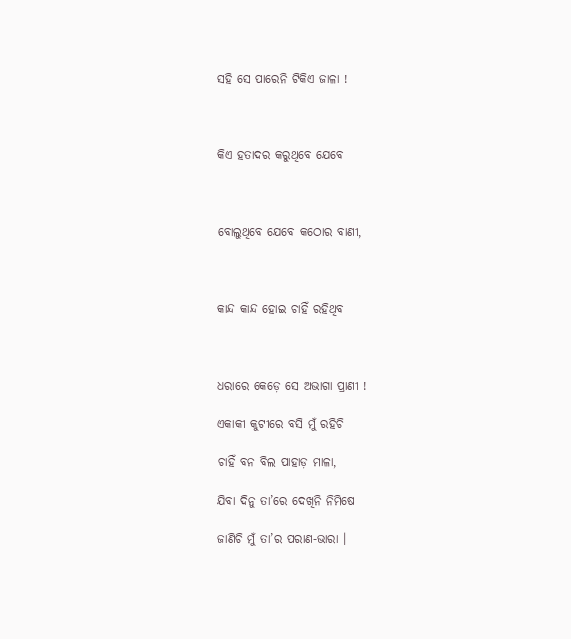ସହି ସେ ପାରେନି ଟିକିଏ ଜାଳା !



କିଏ ହତାଦର କରୁଥିବେ ଯେବେ



ବୋଲୁଥିବେ ଯେବେ କଠୋର ବାଣୀ,



କାନ୍ଦ କାନ୍ଦ ହୋଇ ଚାହିଁ ରହିଥିବ



ଧରାରେ କେଡ଼େ ସେ ଅଭାଗା ପ୍ରାଣୀ !

ଏକାକୀ କୁଟୀରେ ବସି ମୁଁ ରହିଚି

ଚାହିଁ ବନ ବିଲ ପାହାଡ଼ ମାଳା,

ଯିବା ଦିନୁ ତା’ରେ ଦେଖିନି ନିମିଷେ

ଜାଣିଚି ମୁଁ ତା’ର ପରାଣ-ଭାରା ।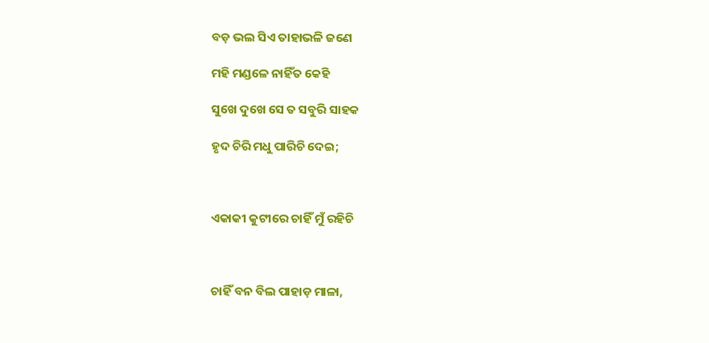ବଡ଼ ଭଲ ସିଏ ତାହାଭଳି ଜଣେ

ମହି ମଣ୍ଡଳେ ନାହିଁତ କେହି

ସୁଖେ ଦୁଖେ ସେ ତ ସବୁରି ସାହକ

ହୃଦ ଚିରି ମଧୁ ପାରିଚି ଦେଇ;



ଏକାକୀ କୁଟୀରେ ଚାହିଁ ମୁଁ ରହିଚି



ଚାହିଁ ବନ ବିଲ ପାହାଡ଼ ମାଳା,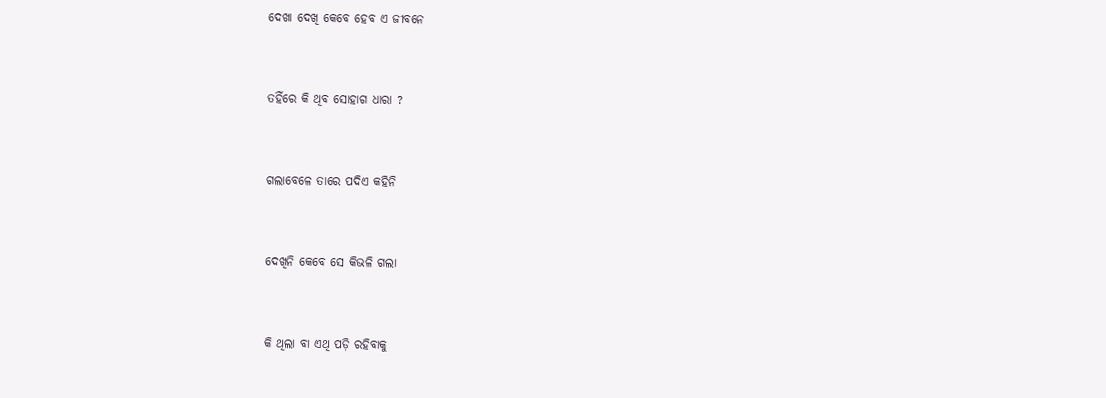ଦେଖା ଦେଖି କେବେ ହେବ ଏ ଜୀବନେ



ତହିଁରେ କି ଥିବ ସୋହାଗ ଧାରା ?



ଗଲାବେଳେ ତାରେ ପଦିଏ କହିନି



ଦେଖିନି କେବେ ସେ କିଭଳି ଗଲା



କି ଥିଲା ବା ଏଥି ପଡ଼ି ରହିବାକୁ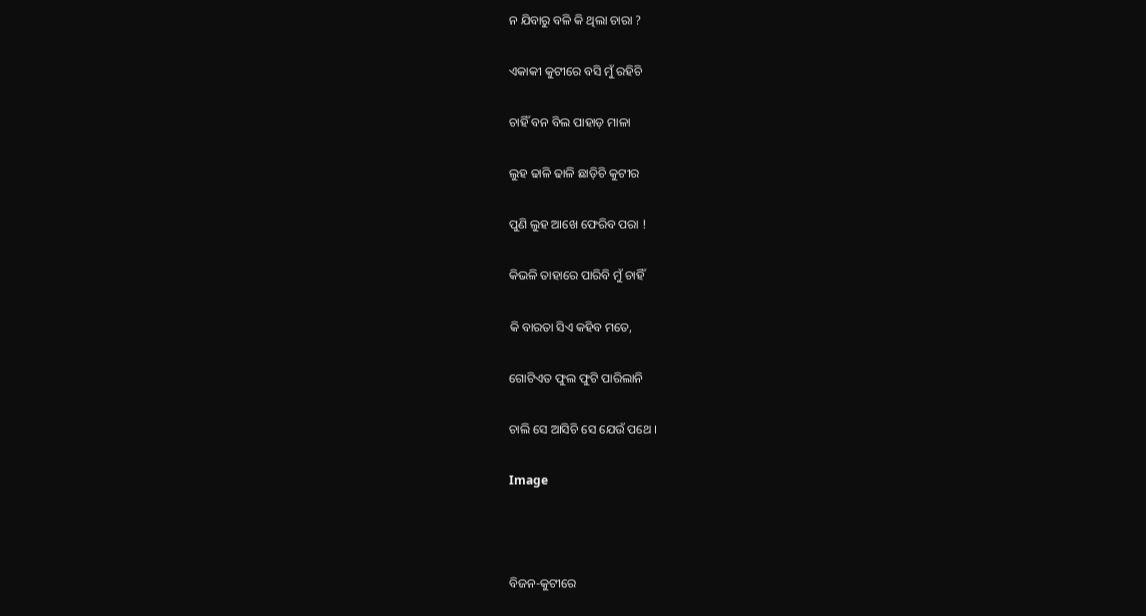ନ ଯିବାରୁ ବଳି କି ଥିଲା ଚାରା ?

ଏକାକୀ କୁଟୀରେ ବସି ମୁଁ ରହିଚି

ଚାହିଁ ବନ ବିଲ ପାହାଡ଼ ମାଳା

ଲୁହ ଢାଳି ଢାଳି ଛାଡ଼ିଚି କୁଟୀର

ପୁଣି ଲୁହ ଆଖେ ଫେରିବ ପରା !

କିଭଳି ତାହାରେ ପାରିବି ମୁଁ ଚାହିଁ

କି ବାରତା ସିଏ କହିବ ମତେ,

ଗୋଟିଏତ ଫୁଲ ଫୁଟି ପାରିଲାନି

ଚାଲି ସେ ଆସିଚି ସେ ଯେଉଁ ପଥେ ।

Image



ବିଜନ-କୁଟୀରେ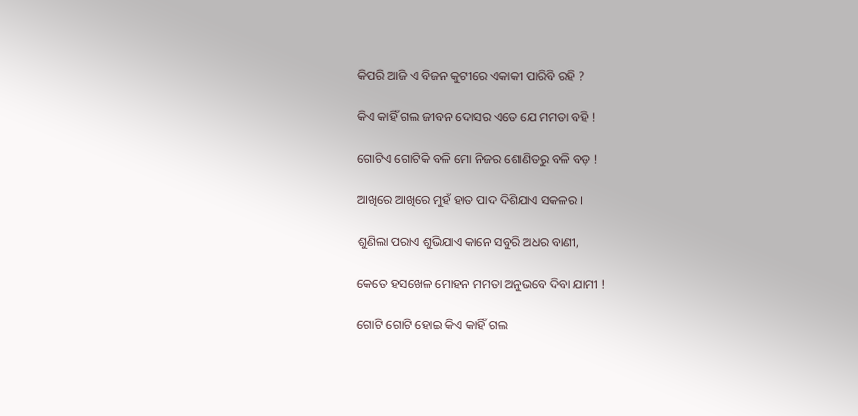କିପରି ଆଜି ଏ ବିଜନ କୁଟୀରେ ଏକାକୀ ପାରିବି ରହି ?

କିଏ କାହିଁ ଗଲ ଜୀବନ ଦୋସର ଏତେ ଯେ ମମତା ବହି !

ଗୋଟିଏ ଗୋଟିକି ବଳି ମୋ ନିଜର ଶୋଣିତରୁ ବଳି ବଡ଼ !

ଆଖିରେ ଆଖିରେ ମୁହଁ ହାତ ପାଦ ଦିଶିଯାଏ ସକଳର ।

ଶୁଣିଲା ପରାଏ ଶୁଭିଯାଏ କାନେ ସବୁରି ଅଧର ବାଣୀ,

କେତେ ହସଖେଳ ମୋହନ ମମତା ଅନୁଭବେ ଦିବା ଯାମୀ !

ଗୋଟି ଗୋଟି ହୋଇ କିଏ କାହିଁ ଗଲ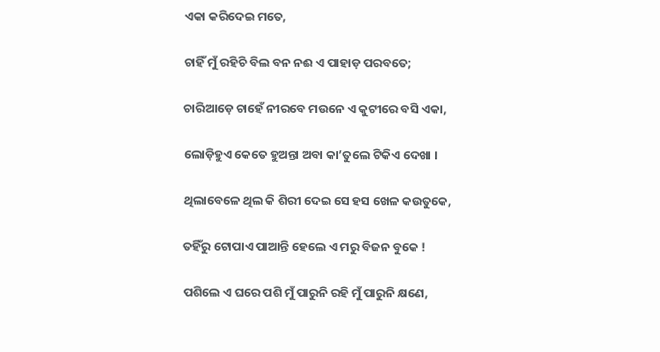ଏକା କରିଦେଇ ମତେ,

ଚାହିଁ ମୁଁ ରହିଚି ବିଲ ବନ ନଈ ଏ ପାହାଡ଼ ପରବତେ;

ଚାରିଆଡ଼େ ଚାହେଁ ନୀରବେ ମଉନେ ଏ କୁଟୀରେ ବସି ଏକା,

ଲୋଡ଼ିହୁଏ କେତେ ହୁଅନ୍ତା ଅବା କା’ତୁଲେ ଟିକିଏ ଦେଖା ।

ଥିଲାବେଳେ ଥିଲ କି ଶିରୀ ଦେଇ ସେ ହସ ଖେଳ କଉତୁକେ,

ତହିଁରୁ ଟୋପାଏ ପାଆନ୍ତି ହେଲେ ଏ ମରୁ ବିଜନ ବୁକେ !

ପଶିଲେ ଏ ଘରେ ପଶି ମୁଁ ପାରୁନି ରହି ମୁଁ ପାରୁନି କ୍ଷଣେ,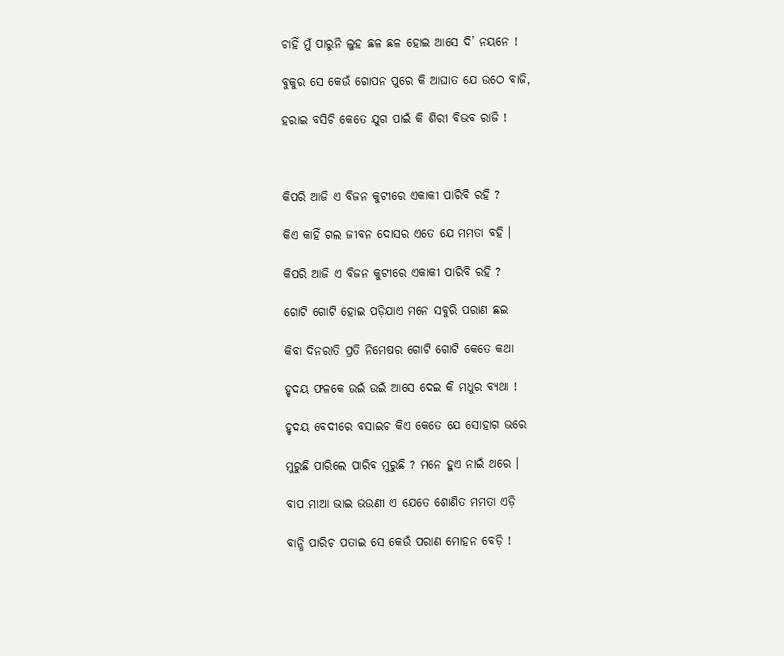ଚାହିଁ ମୁଁ ପାରୁନି ଲୁହ ଛଳ ଛଳ ହୋଇ ଆସେ ଦି’ ନୟନେ !

ବୁକୁର ସେ କେଉଁ ଗୋପନ ପୁରେ କି ଆଘାତ ଯେ ଉଠେ ବାଜି,

ହରାଇ ବସିଚି କେତେ ଯୁଗ ପାଇଁ କି ଶିରୀ ବିଭବ ରାଜି !



କିପରି ଆଜି ଏ ବିଜନ କୁଟୀରେ ଏକାକୀ ପାରିବି ରହି ?

କିଏ କାହିଁ ଗଲ ଜୀବନ ଦୋସର ଏତେ ଯେ ମମତା ବହି ।

କିପରି ଆଜି ଏ ବିଜନ କୁଟୀରେ ଏକାକୀ ପାରିବି ରହି ?

ଗୋଟି ଗୋଟି ହୋଇ ପଡ଼ିଯାଏ ମନେ ସବୁରି ପରାଣ ଛଇ

କିବା ଦିନରାତି ପ୍ରତି ନିମେଷର ଗୋଟି ଗୋଟି କେତେ କଥା

ହୃଦୟ ଫଳକେ ଉଇଁ ଉଇଁ ଆସେ ଦେଇ କି ମଧୁର ବ୍ୟଥା !

ହୃଦୟ ବେଦୀରେ ବସାଇଚ କିଏ କେତେ ଯେ ସୋହାଗ ଭରେ

ମୁରୁଛି ପାରିଲେ ପାରିବ ମୁରୁଛି ? ମନେ ହୁଏ ନାଇଁ ଥରେ ।

ବାପ ମାଆ ଭାଇ ଭଉଣୀ ଏ ଯେତେ ଶୋଣିତ ମମତା ଏଡ଼ି

ବାନ୍ଧି ପାରିଚ ପତାଇ ସେ କେଉଁ ପରାଣ ମୋହନ ବେଡ଼ି !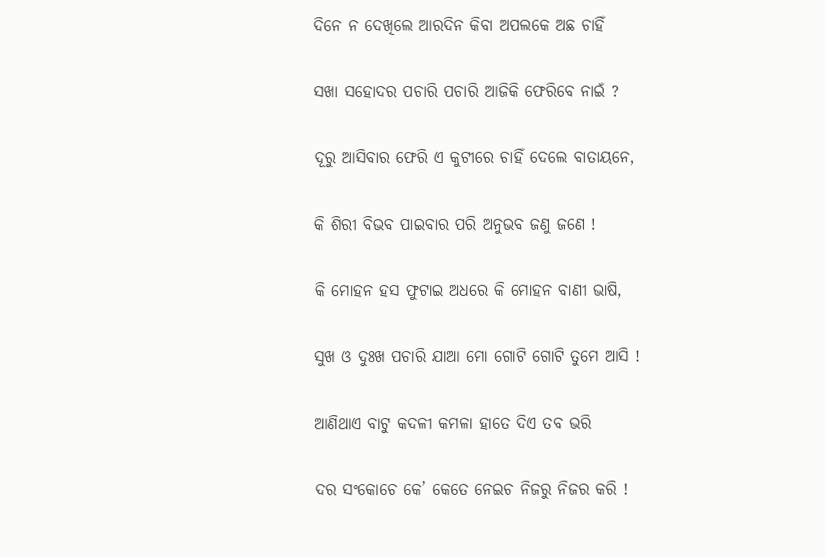ଦିନେ ନ ଦେଖିଲେ ଆରଦିନ କିବା ଅପଲକେ ଅଛ ଚାହିଁ

ସଖା ସହୋଦର ପଚାରି ପଚାରି ଆଜିକି ଫେରିବେ ନାଇଁ ?

ଦୂରୁ ଆସିବାର ଫେରି ଏ କୁଟୀରେ ଚାହିଁ ଦେଲେ ବାତାୟନେ,

କି ଶିରୀ ବିଭବ ପାଇବାର ପରି ଅନୁଭବ ଜଣୁ ଜଣେ !

କି ମୋହନ ହସ ଫୁଟାଇ ଅଧରେ କି ମୋହନ ବାଣୀ ଭାଷି,

ସୁଖ ଓ ଦୁଃଖ ପଚାରି ଯାଆ ମୋ ଗୋଟି ଗୋଟି ତୁମେ ଆସି !

ଆଣିଥାଏ ବାଟୁ କଦଳୀ କମଳା ହାତେ ଦିଏ ତବ ଭରି

ଦର ସଂକୋଚେ କେ’ କେତେ ନେଇଚ ନିଜରୁ ନିଜର କରି !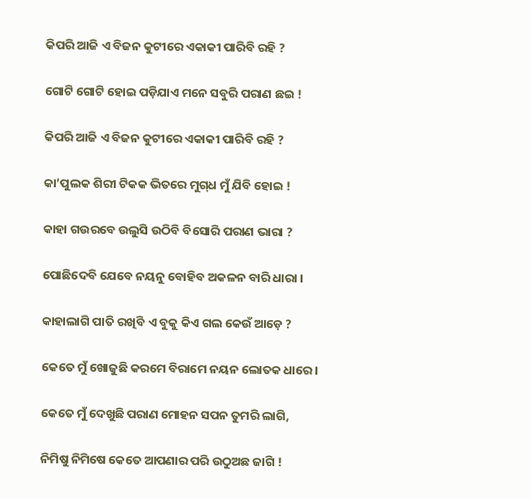କିପରି ଆଜି ଏ ବିଜନ କୁଟୀରେ ଏକାକୀ ପାରିବି ରହି ?

ଗୋଟି ଗୋଟି ହୋଇ ପଡ଼ିଯାଏ ମନେ ସବୁରି ପରାଣ ଛଇ !

କିପରି ଆଜି ଏ ବିଜନ କୁଟୀରେ ଏକାକୀ ପାରିବି ରହି ?

କା’ପୁଲକ ଶିରୀ ଟିକକ ଭିତରେ ମୁଗ୍‌ଧ ମୁଁ ଯିବି ହୋଇ !

କାହା ଗଉରବେ ଉଲୁସି ଉଠିବି ବିସୋରି ପରାଣ ଭାରା ?

ପୋଛିଦେବି ଯେବେ ନୟନୁ ବୋହିବ ଅକଳନ ବାରି ଧାରା ।

କାହାଲାଗି ପାତି ରଖିବି ଏ ବୁକୁ କିଏ ଗଲ କେଉଁ ଆଡ଼େ ?

କେତେ ମୁଁ ଖୋଜୁଛି କରମେ ବିରାମେ ନୟନ ଲୋତକ ଧାରେ ।

କେତେ ମୁଁ ଦେଖୁଛି ପରାଣ ମୋହନ ସପନ ତୁମରି ଲାଗି,

ନିମିଷୁ ନିମିଷେ କେତେ ଆପଣାର ପରି ଉଠୁଅଛ ଜାଗି !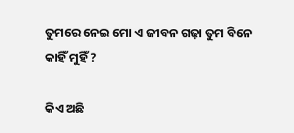ତୁମରେ ନେଇ ମୋ ଏ ଜୀବନ ଗଢ଼ା ତୁମ ବିନେ କାହିଁ ମୁହିଁ ?

କିଏ ଅଛି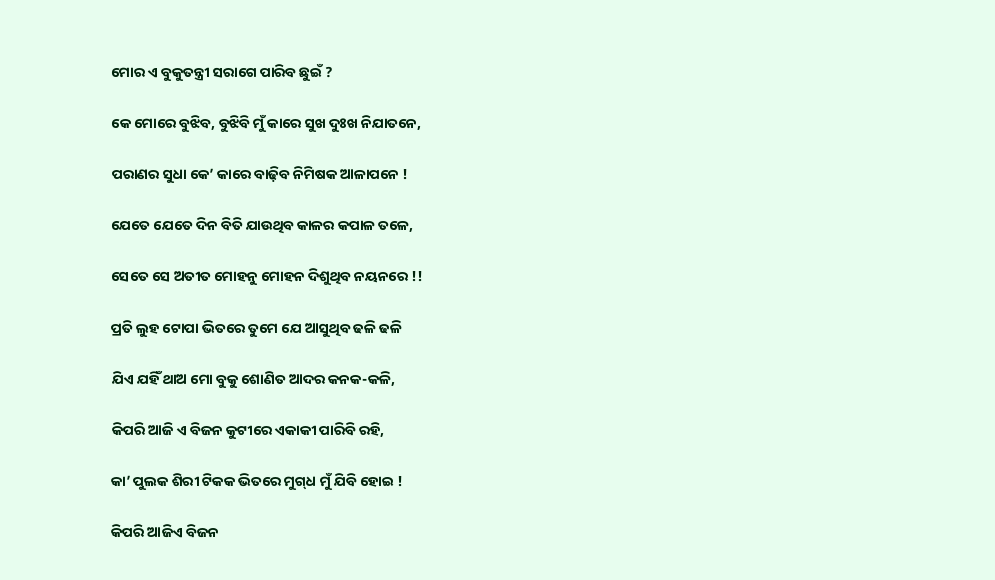ମୋର ଏ ବୁକୁତନ୍ତ୍ରୀ ସରାଗେ ପାରିବ ଛୁଇଁ ?

କେ ମୋରେ ବୁଝିବ, ବୁଝିବି ମୁଁ କାରେ ସୁଖ ଦୁଃଖ ନିଯାତନେ,

ପରାଣର ସୁଧା କେ’ କାରେ ବାଢ଼ିବ ନିମିଷକ ଆଳାପନେ !

ଯେତେ ଯେତେ ଦିନ ବିତି ଯାଉଥିବ କାଳର କପାଳ ତଳେ,

ସେତେ ସେ ଅତୀତ ମୋହନୁ ମୋହନ ଦିଶୁଥିବ ନୟନରେ !!

ପ୍ରତି ଲୁହ ଟୋପା ଭିତରେ ତୁମେ ଯେ ଆସୁଥିବ ଢଳି ଢଳି

ଯିଏ ଯହିଁ ଥାଅ ମୋ ବୁକୁ ଶୋଣିତ ଆଦର କନକ-କଳି,

କିପରି ଆଜି ଏ ବିଜନ କୁଟୀରେ ଏକାକୀ ପାରିବି ରହି,

କା’ ପୁଲକ ଶିରୀ ଟିକକ ଭିତରେ ମୁଗ୍‌ଧ ମୁଁ ଯିବି ହୋଇ !

କିପରି ଆଜିଏ ବିଜନ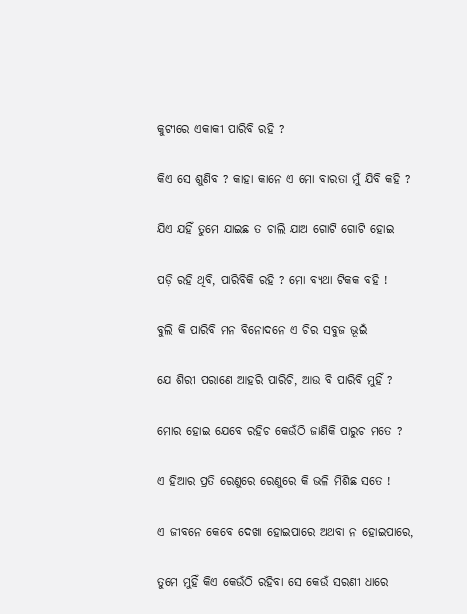କୁଟୀରେ ଏକାକୀ ପାରିବି ରହି ?

କିଏ ସେ ଶୁଣିବ ? କାହା କାନେ ଏ ମୋ ବାରତା ମୁଁ ଯିବି କହି ?

ଯିଏ ଯହିଁ ତୁମେ ଯାଇଛ ତ ଚାଲି ଯାଅ ଗୋଟି ଗୋଟି ହୋଇ

ପଡ଼ି ରହି ଥିବି, ପାରିବିକି ରହି ? ମୋ ବ୍ୟଥା ଟିକକ ବହି !

ବୁଲି କି ପାରିବି ମନ ବିନୋଦନେ ଏ ଚିର ସବୁଜ ଭୂଇଁ

ଯେ ଶିରୀ ପରାଣେ ଆହରି ପାରିଚି, ଆଉ ବି ପାରିବି ମୁହିଁ ?

ମୋର ହୋଇ ଯେବେ ରହିଚ କେଉଁଠି ଜାଣିକି ପାରୁଚ ମତେ ?

ଏ ହିଆର ପ୍ରତି ରେଣୁରେ ରେଣୁରେ କି ଭଳି ମିଶିଛ ସତେ !

ଏ ଜୀବନେ କେବେ ଦେଖା ହୋଇପାରେ ଅଥବା ନ ହୋଇପାରେ,

ତୁମେ ମୁହିଁ କିଏ କେଉଁଠି ରହିବା ସେ କେଉଁ ସରଣୀ ଧାରେ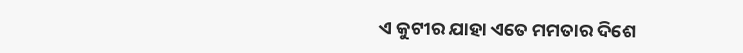ଏ କୁଟୀର ଯାହା ଏତେ ମମତାର ଦିଶେ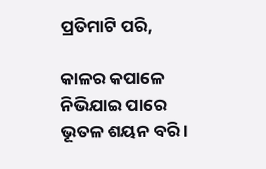ପ୍ରତିମାଟି ପରି,

କାଳର କପାଳେ ନିଭିଯାଇ ପାରେ ଭୂତଳ ଶୟନ ବରି ।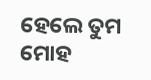ହେଲେ ତୁମ ମୋହ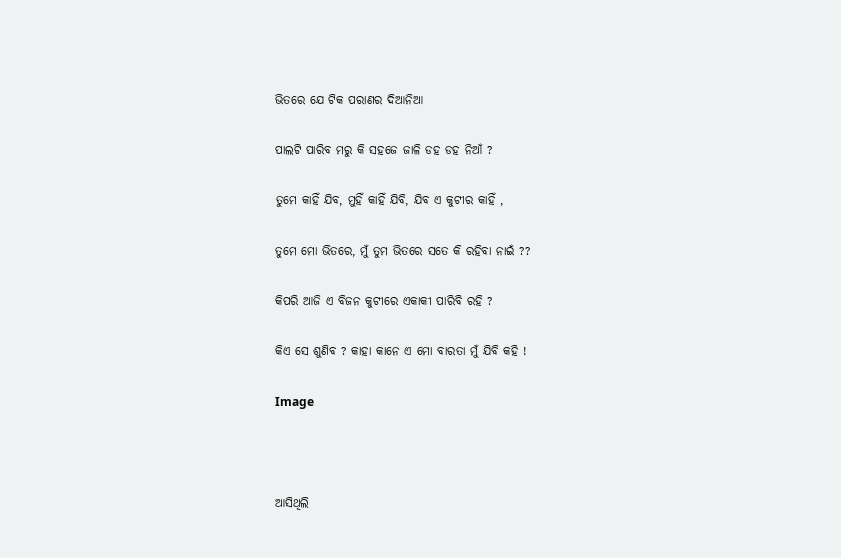ଭିତରେ ଯେ ଟିକ ପରାଣର ଦିଆନିଆ

ପାଲଟି ପାରିବ ମରୁ କି ସହଜେ ଜାଳି ଡହ ଡହ ନିଆଁ ?

ତୁମେ କାହିଁ ଯିବ, ମୁହିଁ କାହିଁ ଯିବି, ଯିବ ଏ କୁଟୀର କାହିଁ ,

ତୁମେ ମୋ ଭିତରେ, ମୁଁ ତୁମ ଭିତରେ ସତେ କି ରହିବା ନାଇଁ ??

କିପରି ଆଜି ଏ ବିଜନ କୁଟୀରେ ଏକାକୀ ପାରିବି ରହି ?

କିଏ ସେ ଶୁଣିବ ? କାହା କାନେ ଏ ମୋ ବାରତା ମୁଁ ଯିବି କହି !

Image



ଆସିଥିଲି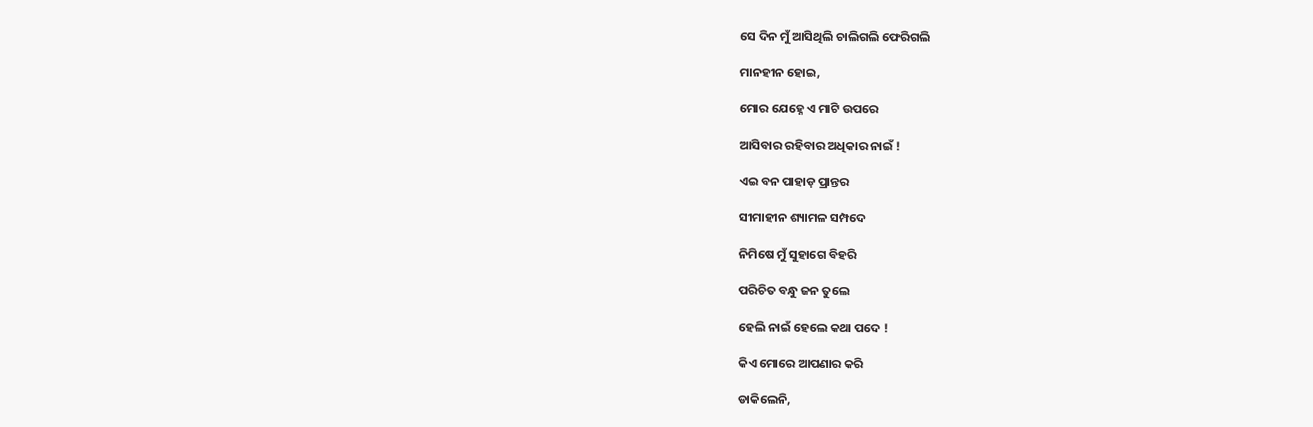ସେ ଦିନ ମୁଁ ଆସିଥିଲି ଚାଲିଗଲି ଫେରିଗଲି

ମାନହୀନ ହୋଇ,

ମୋର ଯେହ୍ନେ ଏ ମାଟି ଉପରେ

ଆସିବାର ରହିବାର ଅଧିକାର ନାଇଁ !

ଏଇ ବନ ପାହାଡ଼ ପ୍ରାନ୍ତର

ସୀମାହୀନ ଶ୍ୟାମଳ ସମ୍ପଦେ

ନିମିଷେ ମୁଁ ସୁହାଗେ ବିହରି

ପରିଚିତ ବନ୍ଧୁ ଜନ ତୁଲେ

ହେଲି ନାଇଁ ହେଲେ କଥା ପଦେ !

କିଏ ମୋରେ ଆପଣାର କରି

ଡାକିଲେନି,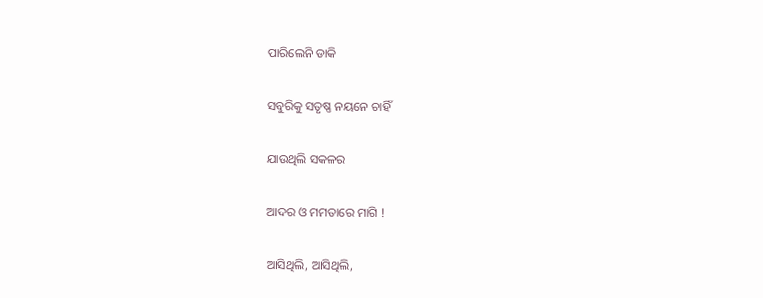ପାରିଲେନି ଡାକି

ସବୁରିକୁ ସତୃଷ୍ଣ ନୟନେ ଚାହିଁ

ଯାଉଥିଲି ସକଳର

ଆଦର ଓ ମମତାରେ ମାଗି !

ଆସିଥିଲି, ଆସିଥିଲି,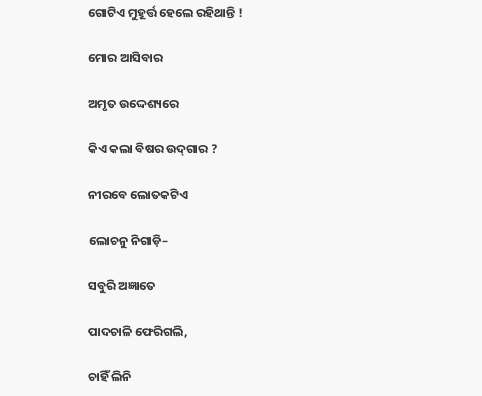ଗୋଟିଏ ମୁହୂର୍ତ୍ତ ହେଲେ ରହିଥାନ୍ତି !

ମୋର ଆସିବାର

ଅମୃତ ଉଦ୍ଦେଶ୍ୟରେ

କିଏ କଲା ବିଷର ଉଦ୍‌ଗାର ?

ନୀରବେ ଲୋତକଟିଏ

ଲୋଚନୁ ନିଗାଡ଼ି–

ସବୁରି ଅଜ୍ଞାତେ

ପାଦଚାଳି ଫେରିଗଲି,

ଚାହିଁ ଲିନି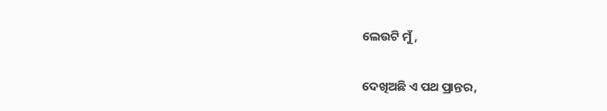ଲେଉଟି ମୁଁ ,

ଦେଖିଅଛି ଏ ପଥ ପ୍ରାନ୍ତର,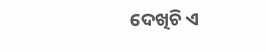ଦେଖିଚି ଏ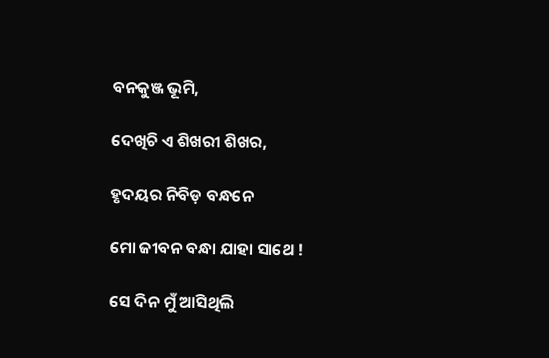ବନକୁଞ୍ଜ ଭୂମି,

ଦେଖିଚି ଏ ଶିଖରୀ ଶିଖର,

ହୃଦୟର ନିବିଡ଼ ବନ୍ଧନେ

ମୋ ଜୀବନ ବନ୍ଧା ଯାହା ସାଥେ !

ସେ ଦିନ ମୁଁ ଆସିଥିଲି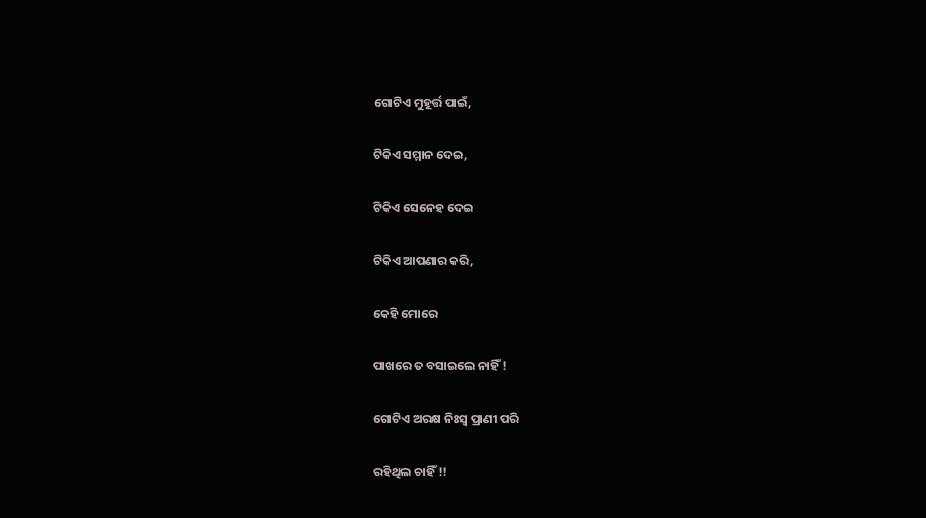ଗୋଟିଏ ମୁହୂର୍ତ୍ତ ପାଇଁ,

ଟିକିଏ ସମ୍ମାନ ଦେଇ,

ଟିକିଏ ସେନେହ ଦେଇ

ଟିକିଏ ଆପଣାର କରି,

କେହି ମୋରେ

ପାଖରେ ତ ବସାଇଲେ ନାହିଁ !

ଗୋଟିଏ ଅରକ୍ଷ ନିଃସ୍ୱ ପ୍ରାଣୀ ପରି

ରହିଥିଲ ଚାହିଁ !!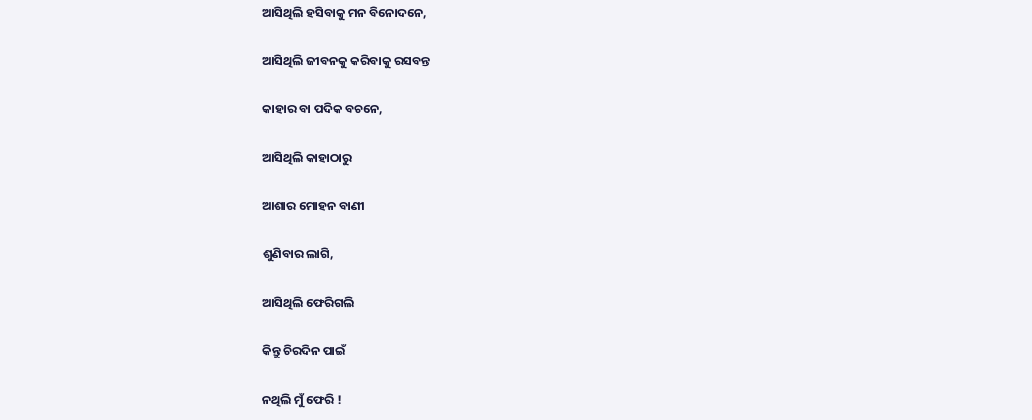ଆସିଥିଲି ହସିବାକୁ ମନ ବିନୋଦନେ,

ଆସିଥିଲି ଜୀବନକୁ କରିବାକୁ ରସବନ୍ତ

କାହାର ବା ପଦିକ ବଚନେ,

ଆସିଥିଲି କାହାଠାରୁ

ଆଶାର ମୋହନ ବାଣୀ

ଶୁଣିବାର ଲାଗି,

ଆସିଥିଲି ଫେରିଗଲି

କିନ୍ତୁ ଚିରଦିନ ପାଇଁ

ନଥିଲି ମୁଁ ଫେରି !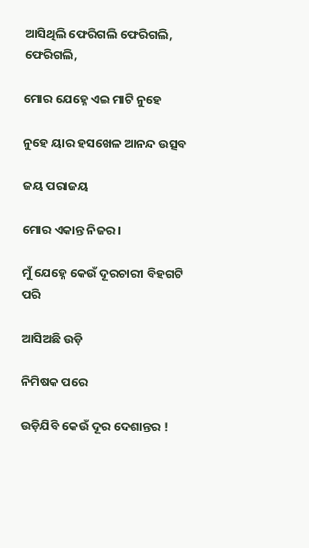ଆସିଥିଲି ଫେରିଗଲି ଫେରିଗଲି, ଫେରିଗଲି,

ମୋର ଯେହ୍ନେ ଏଇ ମାଟି ନୁହେ

ନୁହେ ୟାର ହସଖେଳ ଆନନ୍ଦ ଉତ୍ସବ

ଜୟ ପରାଜୟ

ମୋର ଏକାନ୍ତ ନିଜର ।

ମୁଁ ଯେହ୍ନେ କେଉଁ ଦୂରଚାରୀ ବିହଗଟି ପରି

ଆସିଅଛି ଉଡ଼ି

ନିମିଷକ ପରେ

ଉଡ଼ିଯିବି କେଉଁ ଦୂର ଦେଶାନ୍ତର !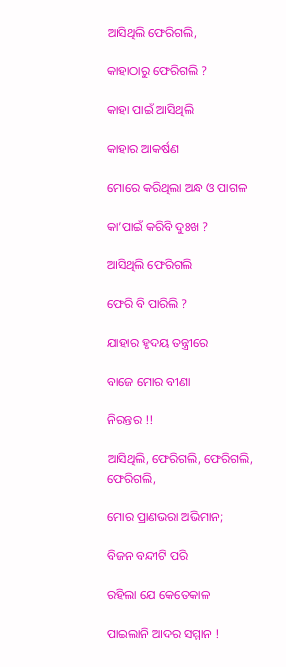ଆସିଥିଲି ଫେରିଗଲି,

କାହାଠାରୁ ଫେରିଗଲି ?

କାହା ପାଇଁ ଆସିଥିଲି

କାହାର ଆକର୍ଷଣ

ମୋରେ କରିଥିଲା ଅନ୍ଧ ଓ ପାଗଳ

କା’ପାଇଁ କରିବି ଦୁଃଖ ?

ଆସିଥିଲି ଫେରିଗଲି

ଫେରି ବି ପାରିଲି ?

ଯାହାର ହୃଦୟ ତନ୍ତ୍ରୀରେ

ବାଜେ ମୋର ବୀଣା

ନିରନ୍ତର !!

ଆସିଥିଲି, ଫେରିଗଲି, ଫେରିଗଲି, ଫେରିଗଲି,

ମୋର ପ୍ରାଣଭରା ଅଭିମାନ;

ବିଜନ ବନ୍ଦୀଟି ପରି

ରହିଲା ଯେ କେତେକାଳ

ପାଇଲାନି ଆଦର ସମ୍ମାନ !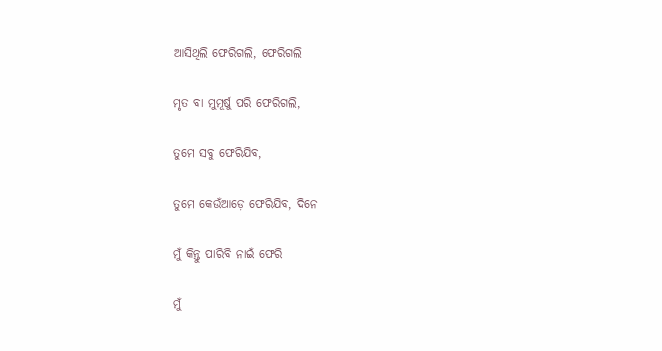ଆସିଥିଲି ଫେରିଗଲି, ଫେରିଗଲି

ମୃତ ବା ମୁମୂର୍ଷୁ ପରି ଫେରିଗଲି,

ତୁମେ ସବୁ ଫେରିଯିବ,

ତୁମେ କେଉଁଆଡ଼େ ଫେରିଯିବ, ଦିନେ

ମୁଁ କିନ୍ତୁ ପାରିବି ନାଇଁ ଫେରି

ମୁଁ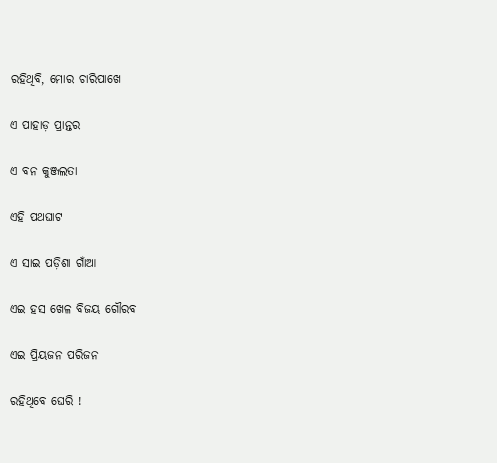ରହିଥିବି, ମୋର ଚାରିପାଖେ

ଏ ପାହାଡ଼ ପ୍ରାନ୍ତର

ଏ ବନ କୁଞ୍ଜଲତା

ଏହି ପଥଘାଟ

ଏ ସାଇ ପଡ଼ିଶା ଗାଁଆ

ଏଇ ହସ ଖେଳ ବିଜୟ ଗୌରବ

ଏଇ ପ୍ରିୟଜନ ପରିଜନ

ରହିଥିବେ ଘେରି !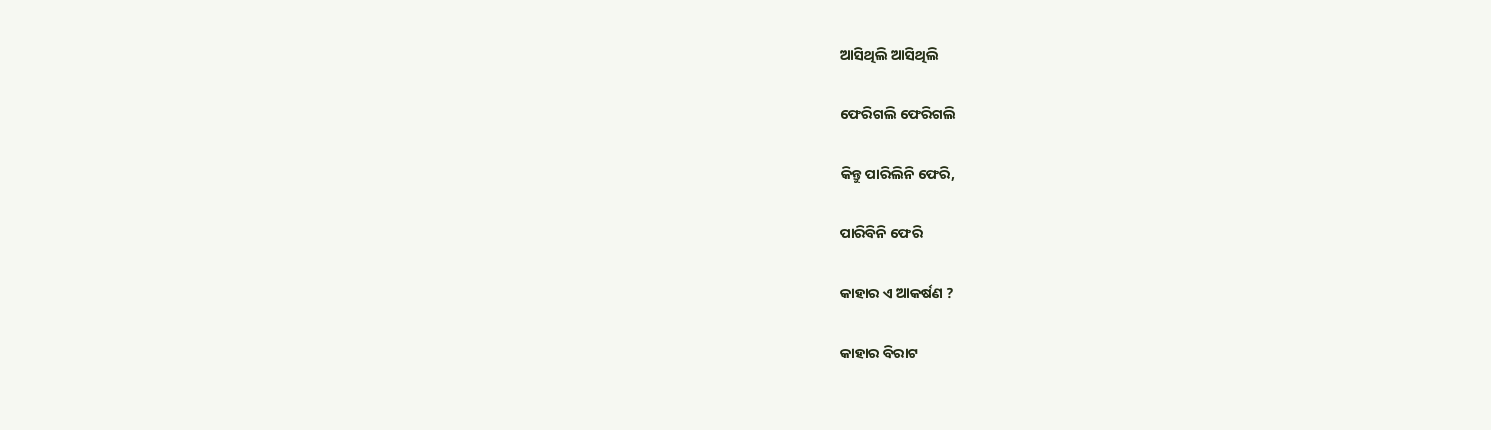ଆସିଥିଲି ଆସିଥିଲି

ଫେରିଗଲି ଫେରିଗଲି

କିନ୍ତୁ ପାରିଲିନି ଫେରି,

ପାରିବିନି ଫେରି

କାହାର ଏ ଆକର୍ଷଣ ?

କାହାର ବିରାଟ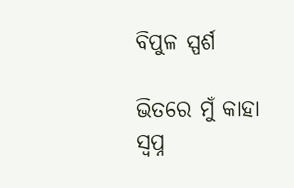ବିପୁଳ ସ୍ପର୍ଶ

ଭିତରେ ମୁଁ କାହା ସ୍ୱପ୍ନ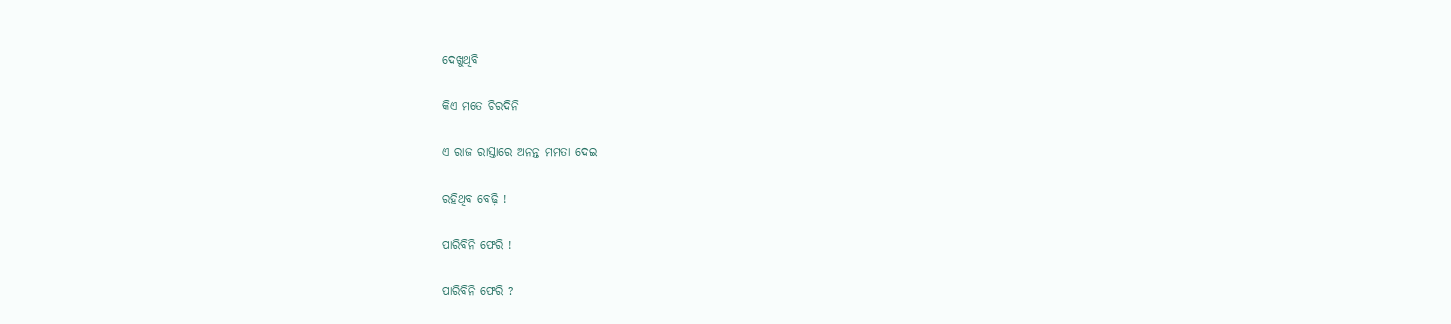ଦେଖୁଥିବି

କିଏ ମତେ ଚିରଦିନି

ଏ ରାଜ ରାସ୍ତାରେ ଅନନ୍ତ ମମତା ଦେଇ

ରହିଥିବ ବେଢ଼ି !

ପାରିବିନି ଫେରି !

ପାରିବିନି ଫେରି ?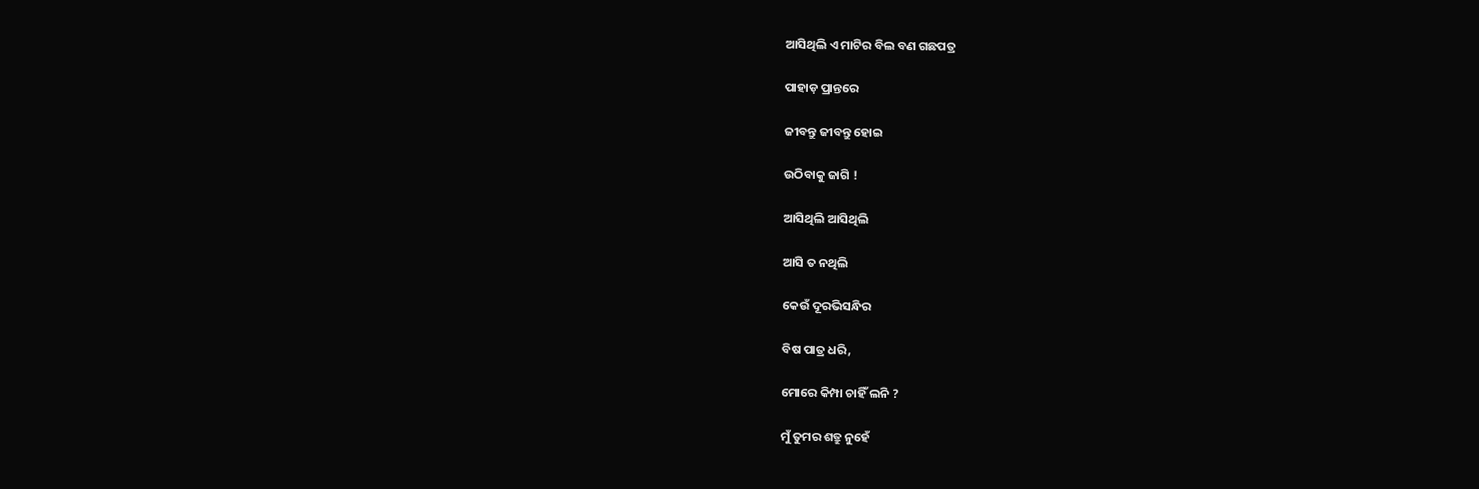ଆସିଥିଲି ଏ ମାଟିର ବିଲ ବଣ ଗଛପତ୍ର

ପାହାଡ଼ ପ୍ରାନ୍ତରେ

ଜୀବନ୍ତୁ ଜୀବନ୍ତୁ ହୋଇ

ଉଠିବାକୁ ଜାଗି !

ଆସିଥିଲି ଆସିଥିଲି

ଆସି ତ ନଥିଲି

କେଉଁ ଦୂରଭିସନ୍ଧିର

ବିଷ ପାତ୍ର ଧରି,

ମୋରେ କିମ୍ପା ଚାହିଁ ଲନି ?

ମୁଁ ତୁମର ଶତ୍ରୁ ନୁହେଁ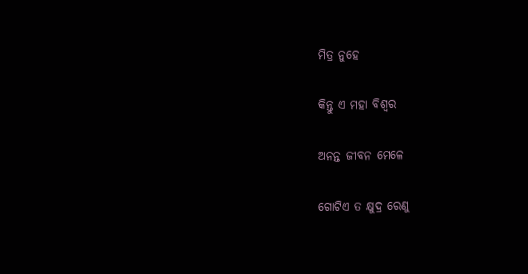ମିତ୍ର ନୁହେ

କିନ୍ତୁ ଏ ମହା ବିଶ୍ୱର

ଅନନ୍ତ ଜୀବନ ମେଳେ

ଗୋଟିଏ ତ କ୍ଷୁଦ୍ର ରେଣୁ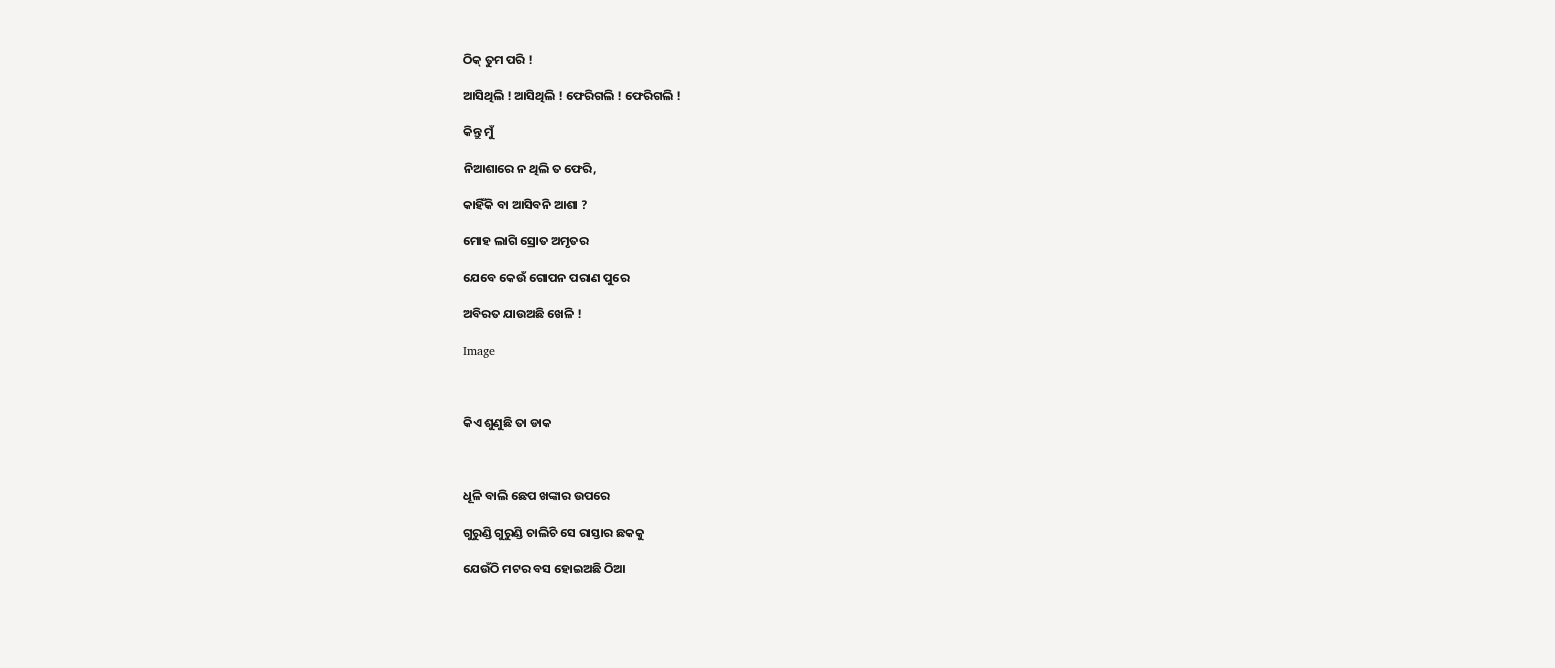ଠିକ୍‌ ତୁମ ପରି !

ଆସିଥିଲି ! ଆସିଥିଲି ! ଫେରିଗଲି ! ଫେରିଗଲି !

କିନ୍ତୁ ମୁଁ

ନିଆଶାରେ ନ ଥିଲି ତ ଫେରି,

କାହିଁକି ବା ଆସିବନି ଆଶା ?

ମୋହ ଲାଗି ସ୍ରୋତ ଅମୃତର

ଯେବେ କେଉଁ ଗୋପନ ପରାଣ ପୁରେ

ଅବିରତ ଯାଉଅଛି ଖେଳି !

Image



କିଏ ଶୁଣୁଛି ତା ଡାକ



ଧୂଳି ବାଲି ଛେପ ଖଙ୍କାର ଉପରେ

ଗୁରୁଣ୍ଡି ଗୁରୁଣ୍ଡି ଚାଲିଚି ସେ ରାସ୍ତାର ଛକକୁ

ଯେଉଁଠି ମଟର ବସ ହୋଇଅଛି ଠିଆ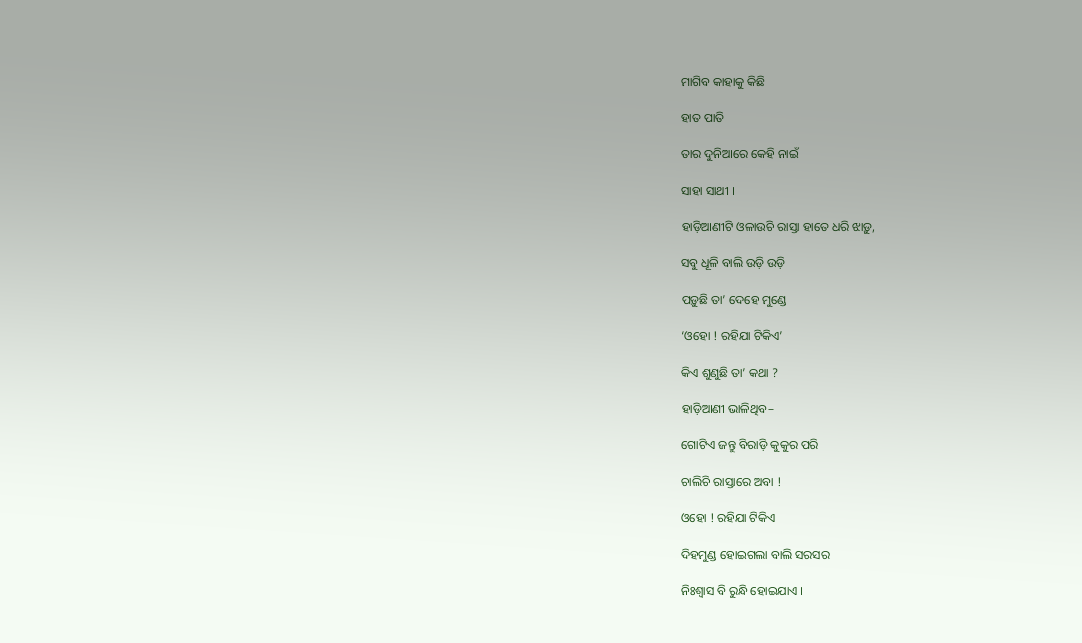ମାଗିବ କାହାକୁ କିଛି

ହାତ ପାତି

ତାର ଦୁନିଆରେ କେହି ନାଇଁ

ସାହା ସାଥୀ ।

ହାଡ଼ିଆଣୀଟି ଓଳାଉଚି ରାସ୍ତା ହାତେ ଧରି ଝାଡ଼ୁ,

ସବୁ ଧୂଳି ବାଲି ଉଡ଼ି ଉଡ଼ି

ପଡ଼ୁଛି ତା’ ଦେହେ ମୁଣ୍ଡେ

‘ଓହୋ ! ରହିଯା ଟିକିଏ’

କିଏ ଶୁଣୁଛି ତା’ କଥା ?

ହାଡ଼ିଆଣୀ ଭାଳିଥିବ–

ଗୋଟିଏ ଜନ୍ତୁ ବିରାଡ଼ି କୁକୁର ପରି

ଚାଲିଚି ରାସ୍ତାରେ ଅବା !

ଓହୋ ! ରହିଯା ଟିକିଏ

ଦିହମୁଣ୍ଡ ହୋଇଗଲା ବାଲି ସରସର

ନିଃଶ୍ୱାସ ବି ରୁନ୍ଧି ହୋଇଯାଏ ।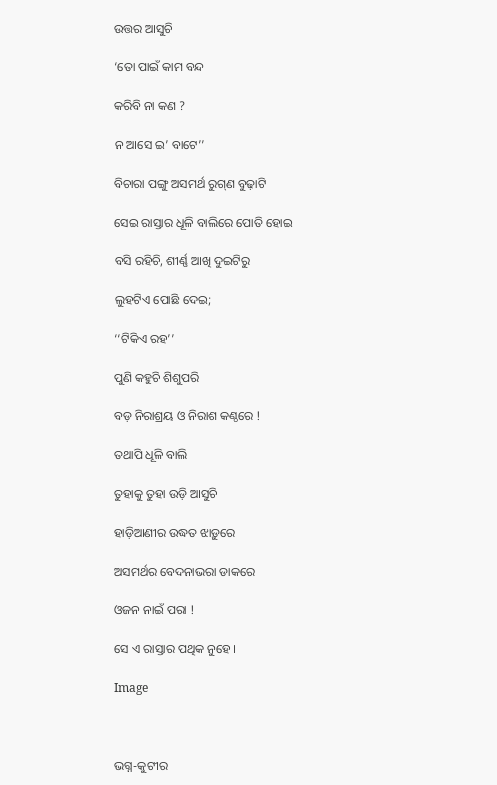ଉତ୍ତର ଆସୁଚି

‘ତୋ ପାଇଁ କାମ ବନ୍ଦ

କରିବି ନା କଣ ?

ନ ଆସେ ଇ’ ବାଟେ’’

ବିଚାରା ପଙ୍ଗୁ ଅସମର୍ଥ ରୁଗ୍‌ଣ ବୁଢ଼ାଟି

ସେଇ ରାସ୍ତାର ଧୂଳି ବାଲିରେ ପୋତି ହୋଇ

ବସି ରହିଚି, ଶୀର୍ଣ୍ଣ ଆଖି ଦୁଇଟିରୁ

ଲୁହଟିଏ ପୋଛି ଦେଇ;

‘‘ଟିକିଏ ରହ’’

ପୁଣି କହୁଚି ଶିଶୁପରି

ବଡ଼ ନିରାଶ୍ରୟ ଓ ନିରାଶ କଣ୍ଠରେ !

ତଥାପି ଧୂଳି ବାଲି

ତୁହାକୁ ତୁହା ଉଡ଼ି ଆସୁଚି

ହାଡ଼ିଆଣୀର ଉଦ୍ଧତ ଝାଡ଼ୁରେ

ଅସମର୍ଥର ବେଦନାଭରା ଡାକରେ

ଓଜନ ନାଇଁ ପରା !

ସେ ଏ ରାସ୍ତାର ପଥିକ ନୁହେ ।

Image



ଭଗ୍ନ-କୁଟୀର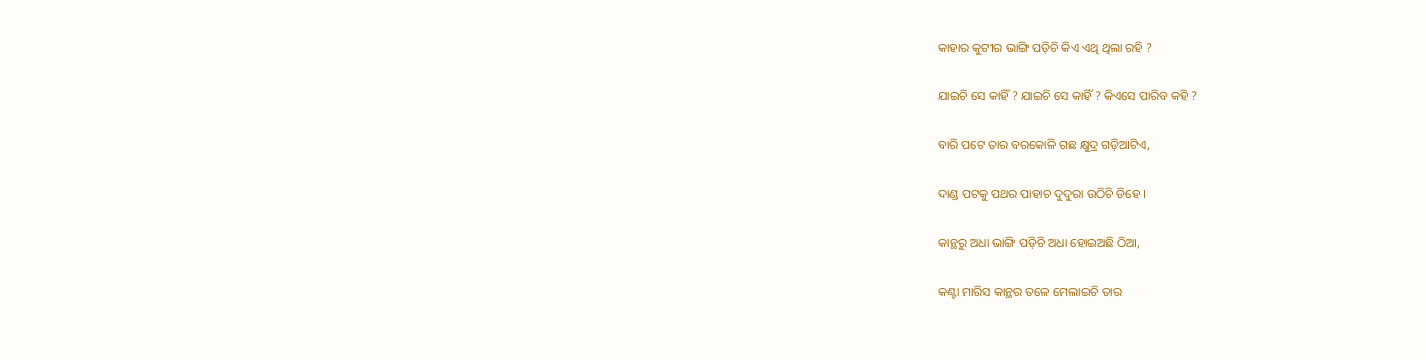କାହାର କୁଟୀର ଭାଙ୍ଗି ପଡ଼ିଚି କିଏ ଏଥି ଥିଲା ରହି ?

ଯାଇଚି ସେ କାହିଁ ? ଯାଇଚି ସେ କାହିଁ ? କିଏସେ ପାରିବ କହି ?

ବାରି ପଟେ ତାର ବରକୋଳି ଗଛ କ୍ଷୁଦ୍ର ଗଡ଼ିଆଟିଏ,

ଦାଣ୍ଡ ପଟକୁ ପଥର ପାହାଚ ଦୁଦୁରା ଉଠିଚି ଡିହେ ।

କାନ୍ଥରୁ ଅଧା ଭାଙ୍ଗି ପଡ଼ିଚି ଅଧା ହୋଇଅଛି ଠିଆ,

କଣ୍ଟା ମାରିସ କାନ୍ଥର ତଳେ ମେଲାଇଚି ତାର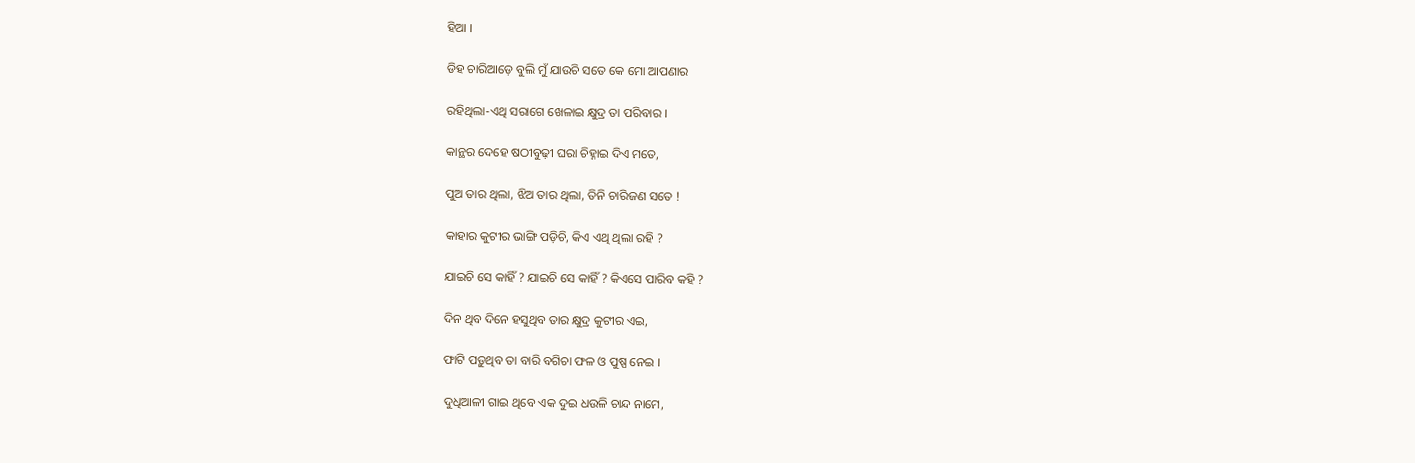ହିଆ ।

ଡିହ ଚାରିଆଡ଼େ ବୁଲି ମୁଁ ଯାଉଚି ସତେ କେ ମୋ ଆପଣାର

ରହିଥିଲା-ଏଥି ସରାଗେ ଖେଳାଇ କ୍ଷୁଦ୍ର ତା ପରିବାର ।

କାନ୍ଥର ଦେହେ ଷଠୀବୁଢ଼ୀ ଘରା ଚିହ୍ନାଇ ଦିଏ ମତେ,

ପୁଅ ତାର ଥିଲା, ଝିଅ ତାର ଥିଲା, ତିନି ଚାରିଜଣ ସତେ !

କାହାର କୁଟୀର ଭାଙ୍ଗି ପଡ଼ିଚି, କିଏ ଏଥି ଥିଲା ରହି ?

ଯାଇଚି ସେ କାହିଁ ? ଯାଇଚି ସେ କାହିଁ ? କିଏସେ ପାରିବ କହି ?

ଦିନ ଥିବ ଦିନେ ହସୁଥିବ ତାର କ୍ଷୁଦ୍ର କୁଟୀର ଏଇ,

ଫାଟି ପଡ଼ୁଥିବ ତା ବାରି ବଗିଚା ଫଳ ଓ ପୁଷ୍ପ ନେଇ ।

ଦୁଧିଆଳୀ ଗାଇ ଥିବେ ଏକ ଦୁଇ ଧଉଳି ଚାନ୍ଦ ନାମେ,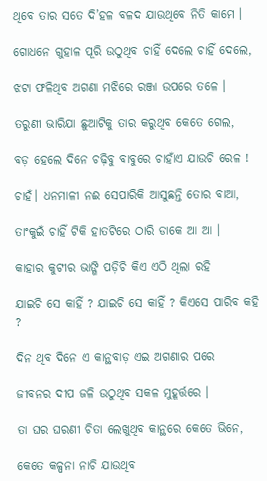ଥିବେ ତାର ସତେ ଦି’ହଳ ବଳଦ ଯାଉଥିବେ ନିତି କାମେ ।

ଗୋଧନେ ଗୁହାଳ ପୂରି ଉଠୁଥିବ ଚାହିଁ ଦେଲେ ଚାହିଁ ଦେଲେ,

ଝଟା ଫଳିଥିବ ଅଗଣା ମଝିରେ ରଞ୍ଜା ଉପରେ ତଳେ ।

ତରୁଣୀ ଭାରିଯା ଛୁଆଟିକୁ ତାର କରୁଥିବ କେତେ ଗେଲ,

ବଡ଼ ହେଲେ ଦିନେ ଚଢ଼ିବୁ ବାବୁରେ ଚାହାଁଏ ଯାଉଚି ରେଳ !

ଚାହଁ। ଧନମାଳୀ ନଈ ସେପାରିକି ଆସୁଛନ୍ତି ତୋର ବାଆ,

ତାଂକୁଇଁ ଚାହିଁ ଟିକି ହାତଟିରେ ଠାରି ଡାକେ ଆ ଆ ।

କାହାର କୁଟୀର ଭାଙ୍ଗି ପଡ଼ିଚି କିଏ ଏଠି ଥିଲା ରହି

ଯାଇଚି ସେ କାହିଁ ? ଯାଇଚି ସେ କାହିଁ ? କିଏସେ ପାରିବ କହି ?

ଦିନ ଥିବ ଦିନେ ଏ କାନ୍ଥବାଡ଼ ଏଇ ଅଗଣାର ପରେ

ଜୀବନର ଦୀପ ଜଳି ଉଠୁଥିବ ସକଳ ମୁହୂର୍ତ୍ତରେ ।

ତା ଘର ଘରଣୀ ଚିତା ଲେଖୁଥିବ କାନ୍ଥରେ କେତେ ଭିନେ,

କେତେ କଳ୍ପନା ନାଚି ଯାଉଥିବ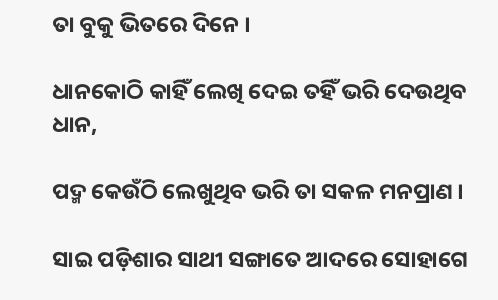ତା ବୁକୁ ଭିତରେ ଦିନେ ।

ଧାନକୋଠି କାହିଁ ଲେଖି ଦେଇ ତହିଁ ଭରି ଦେଉଥିବ ଧାନ,

ପଦ୍ମ କେଉଁଠି ଲେଖୁଥିବ ଭରି ତା ସକଳ ମନପ୍ରାଣ ।

ସାଇ ପଡ଼ିଶାର ସାଥୀ ସଙ୍ଗାତେ ଆଦରେ ସୋହାଗେ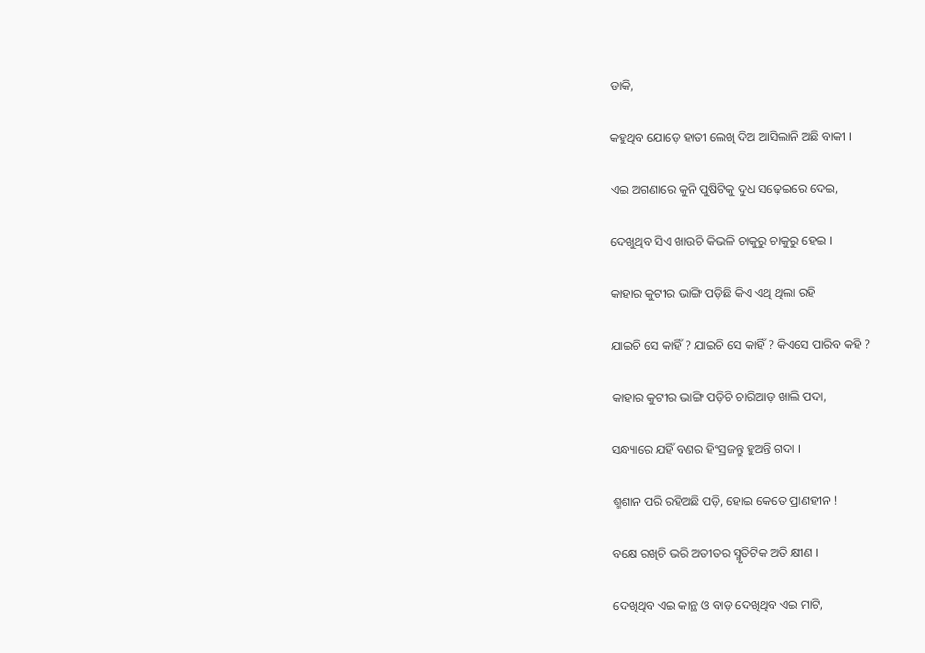ଡାକି,

କହୁଥିବ ଯୋଡ଼େ ହାତୀ ଲେଖି ଦିଅ ଆସିଲାନି ଅଛି ବାକୀ ।

ଏଇ ଅଗଣାରେ କୁନି ପୁଷିଟିକୁ ଦୁଧ ସଢ଼େଇରେ ଦେଇ,

ଦେଖୁଥିବ ସିଏ ଖାଉଚି କିଭଳି ଚାକୁରୁ ଚାକୁରୁ ହେଇ ।

କାହାର କୁଟୀର ଭାଙ୍ଗି ପଡ଼ିଛି କିଏ ଏଥି ଥିଲା ରହି

ଯାଇଚି ସେ କାହିଁ ? ଯାଇଚି ସେ କାହିଁ ? କିଏସେ ପାରିବ କହି ?

କାହାର କୁଟୀର ଭାଙ୍ଗି ପଡ଼ିଚି ଚାରିଆଡ଼ ଖାଲି ପଦା,

ସନ୍ଧ୍ୟାରେ ଯହିଁ ବଣର ହିଂସ୍ରଜନ୍ତୁ ହୁଅନ୍ତି ଗଦା ।

ଶ୍ମଶାନ ପରି ରହିଅଛି ପଡ଼ି, ହୋଇ କେତେ ପ୍ରାଣହୀନ !

ବକ୍ଷେ ରଖିଚି ଭରି ଅତୀତର ସ୍ମୃତିଟିକ ଅତି କ୍ଷୀଣ ।

ଦେଖିଥିବ ଏଇ କାନ୍ଥ ଓ ବାଡ଼ ଦେଖିଥିବ ଏଇ ମାଟି,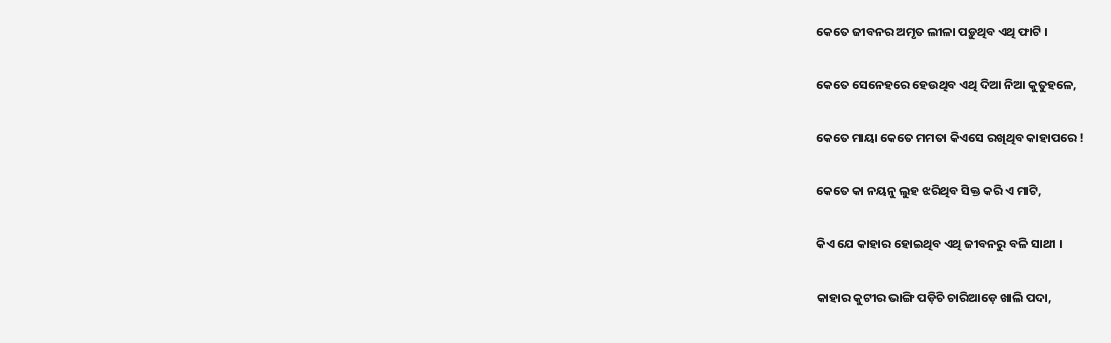କେତେ ଜୀବନର ଅମୃତ ଲୀଳା ପଡ଼ୁଥିବ ଏଥି ଫାଟି ।

କେତେ ସେନେହରେ ହେଉଥିବ ଏଥି ଦିଆ ନିଆ କୁତୁହଳେ,

କେତେ ମାୟା କେତେ ମମତା କିଏସେ ରଖିଥିବ କାହାପରେ !

କେତେ କା ନୟନୁ ଲୁହ ଝରିଥିବ ସିକ୍ତ କରି ଏ ମାଟି,

କିଏ ଯେ କାହାର ହୋଇଥିବ ଏଥି ଜୀବନରୁ ବଳି ସାଥୀ ।

କାହାର କୁଟୀର ଭାଙ୍ଗି ପଡ଼ିଚି ଚାରିଆଡ଼େ ଖାଲି ପଦା,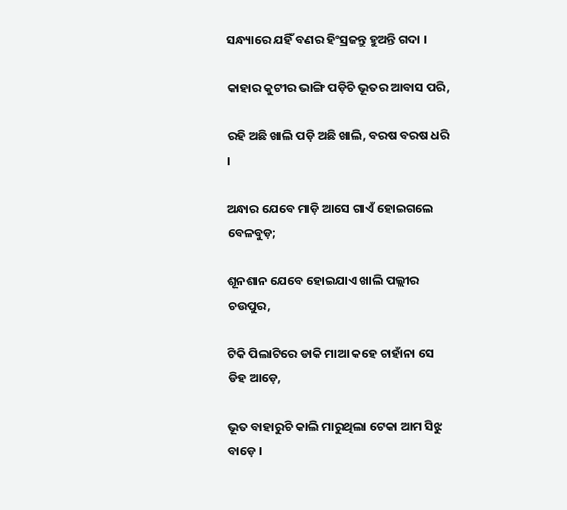ସନ୍ଧ୍ୟାରେ ଯହିଁ ବଣର ହିଂସ୍ରଜନ୍ତୁ ହୁଅନ୍ତି ଗଦା ।

କାହାର କୁଟୀର ଭାଙ୍ଗି ପଡ଼ିଚି ଭୂତର ଆବାସ ପରି,

ରହି ଅଛି ଖାଲି ପଡ଼ି ଅଛି ଖାଲି, ବରଷ ବରଷ ଧରି ।

ଅନ୍ଧାର ଯେବେ ମାଡ଼ି ଆସେ ଗାଏଁ ହୋଇଗଲେ ବେଳବୁଡ଼;

ଶୂନଶାନ ଯେବେ ହୋଇଯାଏ ଖାଲି ପଲ୍ଲୀର ଚଉପୁର,

ଟିକି ପିଲାଟିରେ ଡାକି ମାଆ କହେ ଚାହାଁନା ସେ ଡିହ ଆଡ଼େ,

ଭୂତ ବାହାରୁଚି କାଲି ମାରୁଥିଲା ଟେକା ଆମ ସିଝୁ ବାଡ଼େ ।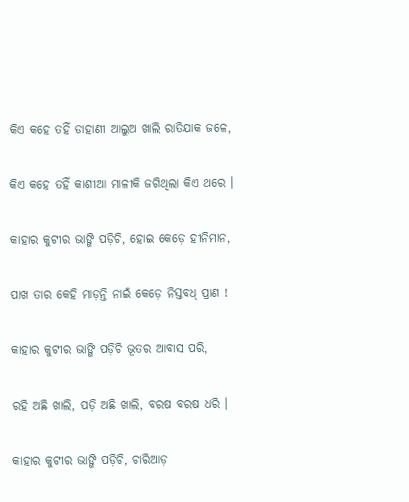କିଏ କହେ ତହିଁ ଡାହାଣୀ ଆଲୁଅ ଖାଲି ରାତିଯାକ ଜଳେ,

କିଏ କହେ ତହିଁ କାଶୀଆ ମାଳୀକି ଜଗିଥିଲା କିଏ ଥରେ ।

କାହାର କୁଟୀର ଭାଙ୍ଗି ପଡ଼ିଚି, ହୋଇ କେଡ଼େ ହୀନିମାନ,

ପାଖ ତାର କେହି ମାଡ଼ନ୍ତି ନାଇଁ କେଡ଼େ ନିସ୍ତବଧ୍‌ ପ୍ରାଣ !

କାହାର କୁଟୀର ଭାଙ୍ଗି ପଡ଼ିଚି ଭୂତର ଆବାସ ପରି,

ରହି ଅଛି ଖାଲି, ପଡ଼ି ଅଛି ଖାଲି, ବରଷ ବରଷ ଧରି ।

କାହାର କୁଟୀର ଭାଙ୍ଗି ପଡ଼ିଚି, ଚାରିଆଡ଼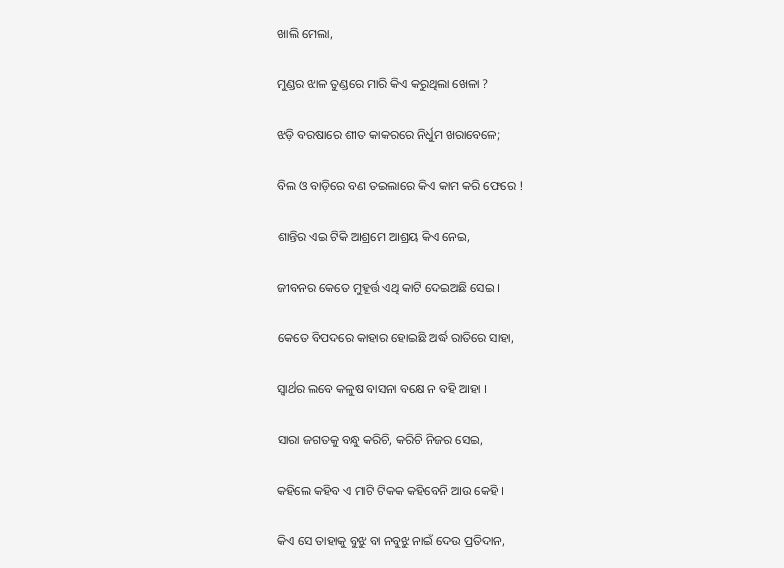ଖାଲି ମେଲା,

ମୁଣ୍ଡର ଝାଳ ତୁଣ୍ଡରେ ମାରି କିଏ କରୁଥିଲା ଖେଳା ?

ଝଡ଼ି ବରଷାରେ ଶୀତ କାକରରେ ନିର୍ଧୁମ ଖରାବେଳେ;

ବିଲ ଓ ବାଡ଼ିରେ ବଣ ତଇଲାରେ କିଏ କାମ କରି ଫେରେ !

ଶାନ୍ତିର ଏଇ ଟିକି ଆଶ୍ରମେ ଆଶ୍ରୟ କିଏ ନେଇ,

ଜୀବନର କେତେ ମୁହୂର୍ତ୍ତ ଏଥି କାଟି ଦେଇଅଛି ସେଇ ।

କେତେ ବିପଦରେ କାହାର ହୋଇଛି ଅର୍ଦ୍ଧ ରାତିରେ ସାହା,

ସ୍ୱାର୍ଥର ଲବେ କଳୁଷ ବାସନା ବକ୍ଷେ ନ ବହି ଆହା ।

ସାରା ଜଗତକୁ ବନ୍ଧୁ କରିଚି, କରିଚି ନିଜର ସେଇ,

କହିଲେ କହିବ ଏ ମାଟି ଟିକକ କହିବେନି ଆଉ କେହି ।

କିଏ ସେ ତାହାକୁ ବୁଝୁ ବା ନବୁଝୁ ନାଇଁ ଦେଉ ପ୍ରତିଦାନ,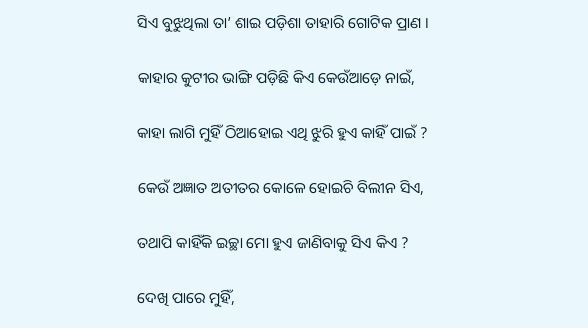ସିଏ ବୁଝୁଥିଲା ତା’ ଶାଇ ପଡ଼ିଶା ତାହାରି ଗୋଟିକ ପ୍ରାଣ ।

କାହାର କୁଟୀର ଭାଙ୍ଗି ପଡ଼ିଛି କିଏ କେଉଁଆଡ଼େ ନାଇଁ,

କାହା ଲାଗି ମୁହିଁ ଠିଆହୋଇ ଏଥି ଝୁରି ହୁଏ କାହିଁ ପାଇଁ ?

କେଉଁ ଅଜ୍ଞାତ ଅତୀତର କୋଳେ ହୋଇଚି ବିଲୀନ ସିଏ,

ତଥାପି କାହିଁକି ଇଚ୍ଛା ମୋ ହୁଏ ଜାଣିବାକୁ ସିଏ କିଏ ?

ଦେଖି ପାରେ ମୁହିଁ,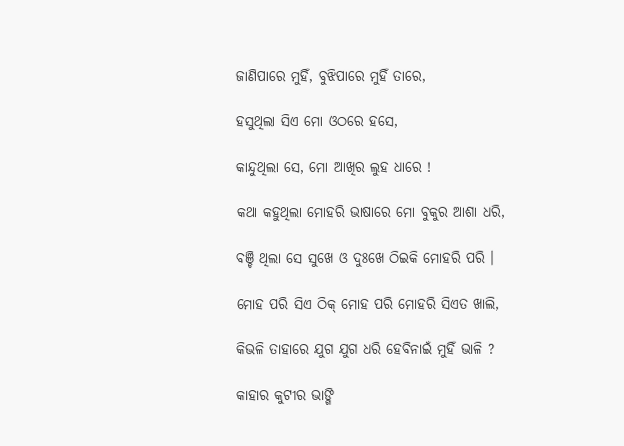ଜାଣିପାରେ ମୁହିଁ, ବୁଝିପାରେ ମୁହିଁ ତାରେ,

ହସୁଥିଲା ସିଏ ମୋ ଓଠରେ ହସେ,

କାନ୍ଦୁଥିଲା ସେ, ମୋ ଆଖିର ଲୁହ ଧାରେ !

କଥା କହୁଥିଲା ମୋହରି ଭାଷାରେ ମୋ ବୁକୁର ଆଶା ଧରି,

ବଞ୍ଚି ଥିଲା ସେ ସୁଖେ ଓ ଦୁଃଖେ ଠିଇକି ମୋହରି ପରି ।

ମୋହ ପରି ସିଏ ଠିକ୍‌ ମୋହ ପରି ମୋହରି ସିଏତ ଖାଲି,

କିଭଳି ତାହାରେ ଯୁଗ ଯୁଗ ଧରି ହେବିନାଇଁ ମୁହିଁ ଭାଳି ?

କାହାର କୁଟୀର ଭାଙ୍ଗି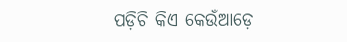ପଡ଼ିଚି କିଏ କେଉଁଆଡ଼େ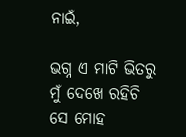ନାଇଁ,

ଭଗ୍ନ ଏ ମାଟି ଭିତରୁ ମୁଁ ଦେଖେ ରହିଚି ସେ ମୋହ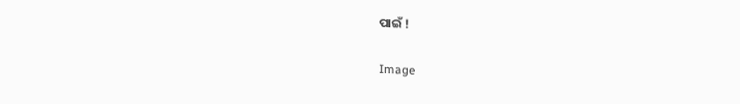ପାଇଁ !

Image